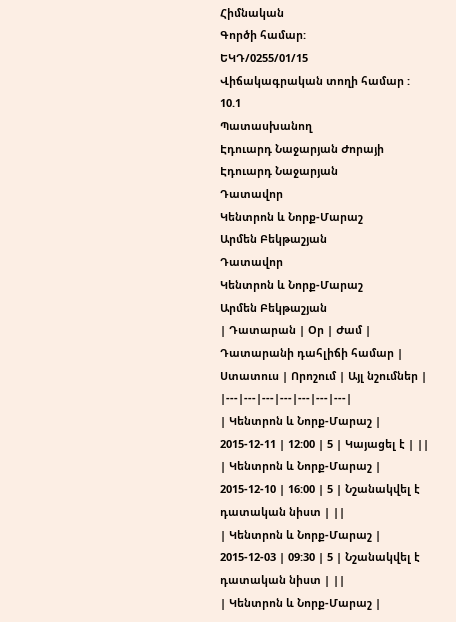Հիմնական
Գործի համար:
ԵԿԴ/0255/01/15
Վիճակագրական տողի համար :
10.1
Պատասխանող
Էդուարդ Նաջարյան Ժորայի
Էդուարդ Նաջարյան
Դատավոր
Կենտրոն և Նորք-Մարաշ
Արմեն Բեկթաշյան
Դատավոր
Կենտրոն և Նորք-Մարաշ
Արմեն Բեկթաշյան
| Դատարան | Օր | Ժամ | Դատարանի դահլիճի համար | Ստատուս | Որոշում | Այլ նշումներ |
|---|---|---|---|---|---|---|
| Կենտրոն և Նորք-Մարաշ | 2015-12-11 | 12:00 | 5 | Կայացել է | ||
| Կենտրոն և Նորք-Մարաշ | 2015-12-10 | 16:00 | 5 | Նշանակվել է դատական նիստ | ||
| Կենտրոն և Նորք-Մարաշ | 2015-12-03 | 09:30 | 5 | Նշանակվել է դատական նիստ | ||
| Կենտրոն և Նորք-Մարաշ |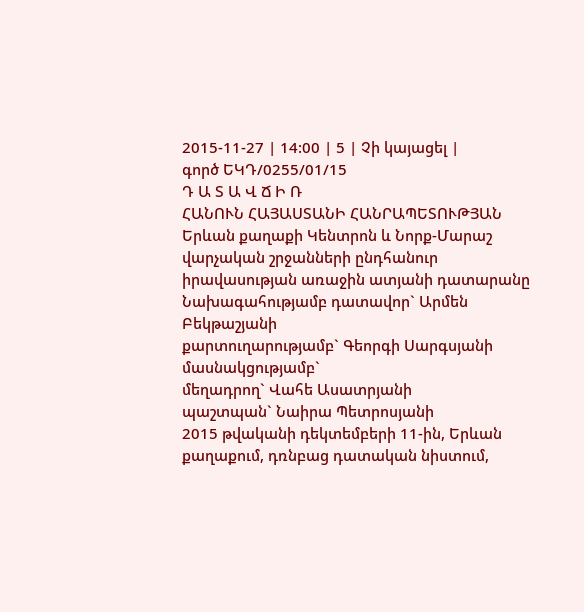2015-11-27 | 14:00 | 5 | Չի կայացել |
գործ ԵԿԴ/0255/01/15
Դ Ա Տ Ա Վ Ճ Ի Ռ
ՀԱՆՈՒՆ ՀԱՅԱՍՏԱՆԻ ՀԱՆՐԱՊԵՏՈՒԹՅԱՆ
Երևան քաղաքի Կենտրոն և Նորք-Մարաշ վարչական շրջանների ընդհանուր իրավասության առաջին ատյանի դատարանը
Նախագահությամբ դատավոր` Արմեն Բեկթաշյանի
քարտուղարությամբ` Գեորգի Սարգսյանի
մասնակցությամբ`
մեղադրող` Վահե Ասատրյանի
պաշտպան` Նաիրա Պետրոսյանի
2015 թվականի դեկտեմբերի 11-ին, Երևան քաղաքում, դռնբաց դատական նիստում,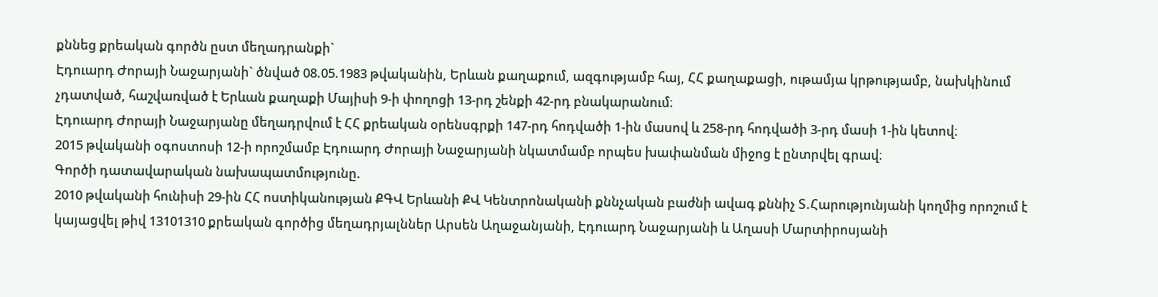քննեց քրեական գործն ըստ մեղադրանքի`
Էդուարդ Ժորայի Նաջարյանի` ծնված 08.05.1983 թվականին, Երևան քաղաքում, ազգությամբ հայ, ՀՀ քաղաքացի, ութամյա կրթությամբ, նախկինում չդատված, հաշվառված է Երևան քաղաքի Մայիսի 9-ի փողոցի 13-րդ շենքի 42-րդ բնակարանում։
Էդուարդ Ժորայի Նաջարյանը մեղադրվում է ՀՀ քրեական օրենսգրքի 147-րդ հոդվածի 1-ին մասով և 258-րդ հոդվածի 3-րդ մասի 1-ին կետով։
2015 թվականի օգոստոսի 12-ի որոշմամբ Էդուարդ Ժորայի Նաջարյանի նկատմամբ որպես խափանման միջոց է ընտրվել գրավ։
Գործի դատավարական նախապատմությունը.
2010 թվականի հունիսի 29-ին ՀՀ ոստիկանության ՔԳՎ Երևանի ՔՎ Կենտրոնականի քննչական բաժնի ավագ քննիչ Տ.Հարությունյանի կողմից որոշում է կայացվել թիվ 13101310 քրեական գործից մեղադրյալններ Արսեն Աղաջանյանի, Էդուարդ Նաջարյանի և Աղասի Մարտիրոսյանի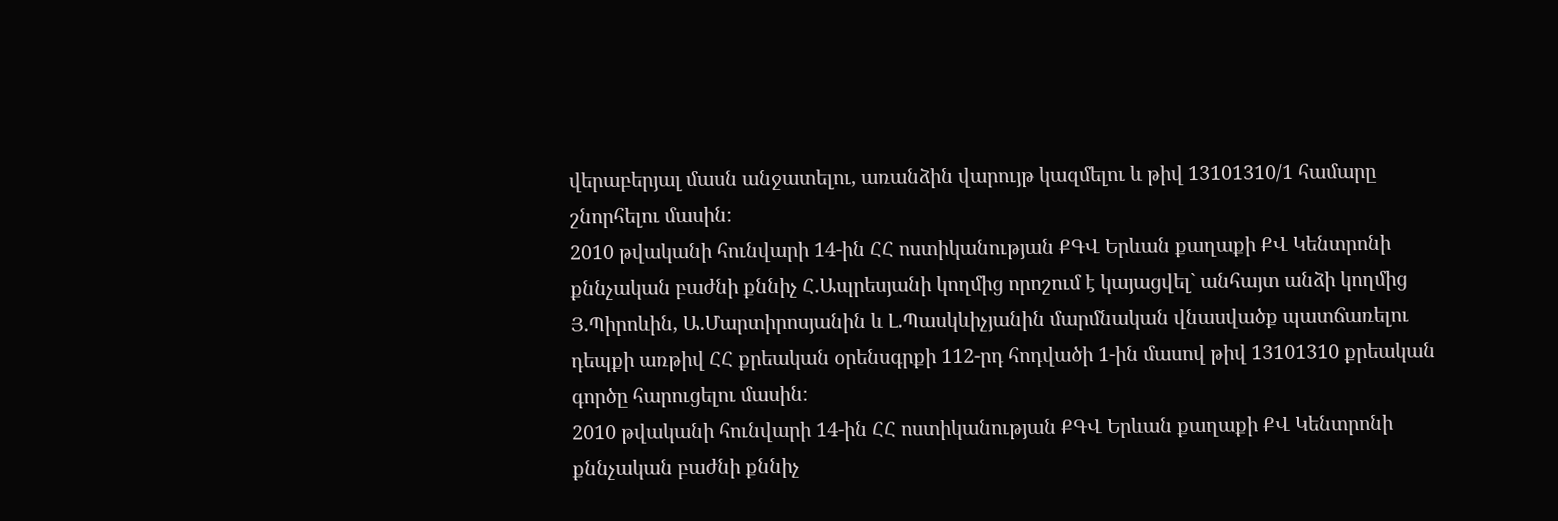վերաբերյալ մասն անջատելու, առանձին վարույթ կազմելու և թիվ 13101310/1 համարը շնորհելու մասին։
2010 թվականի հունվարի 14-ին ՀՀ ոստիկանության ՔԳՎ Երևան քաղաքի ՔՎ Կենտրոնի քննչական բաժնի քննիչ Հ.Ապրեսյանի կողմից որոշում է կայացվել` անհայտ անձի կողմից Յ.Պիրոևին, Ա.Մարտիրոսյանին և Լ.Պասկևիչյանին մարմնական վնասվածք պատճառելու դեպքի առթիվ ՀՀ քրեական օրենսգրքի 112-րդ հոդվածի 1-ին մասով թիվ 13101310 քրեական գործը հարուցելու մասին։
2010 թվականի հունվարի 14-ին ՀՀ ոստիկանության ՔԳՎ Երևան քաղաքի ՔՎ Կենտրոնի քննչական բաժնի քննիչ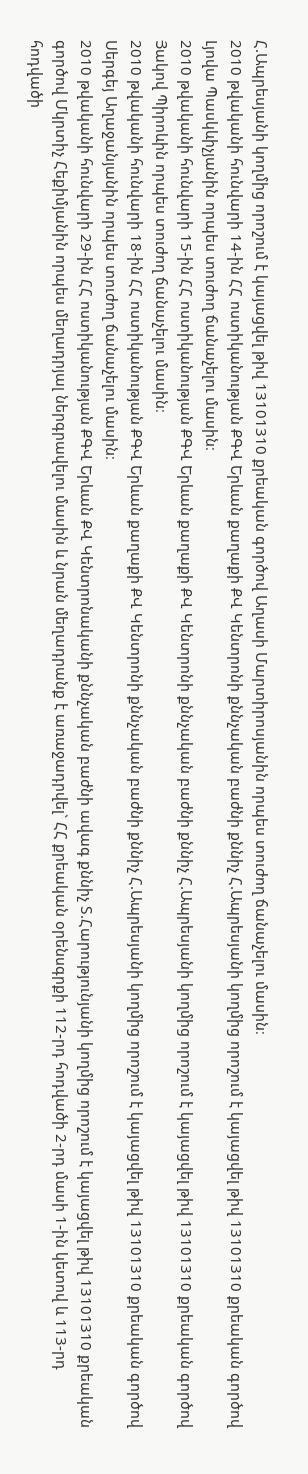Հ.Ապրեսյանի կողմից որոշում է կայացվել թիվ 13101310 քրեական գործով Աղասի Մարտիրոսյանին որպես տուժող ճանաչելու մասին։
2010 թվականի հունվարի 14-ին ՀՀ ոստիկանության ՔԳՎ Երևան քաղաքի ՔՎ Կենտրոնի քննչական բաժնի քննիչ Հ.Ապրեսյանի կողմից որոշում է կայացվել թիվ 13101310 քրեական գործով Լյովա Պասկևիչյանին որպես տուժող ճանաչելու մասին։
2010 թվականի հունվարի 15-ին ՀՀ ոստիկանության ՔԳՎ Երևան քաղաքի ՔՎ Կենտրոնի քննչական բաժնի քննիչ Հ.Ապրեսյանի կողմից որոշում է կայացվել թիվ 13101310 քրեական գործով Յակով Պիրոևին որպես տուժող ճանաչելու մասին։
2010 թվականի հունվարի 18-ին ՀՀ ոստիկանության ՔԳՎ Երևան քաղաքի ՔՎ Կենտրոնի քննչական բաժնի քննիչ Հ.Ապրեսյանի կողմից որոշում է կայացվել թիվ 13101310 քրեական գործով Սերգեյ Աղաջանյանին որպես տուժող ճանաչելու մասին։
2010 թվականի հունվարի 29-ին ՀՀ ոստիկանության ՔԳՎ Երևան ՔՎ Կենտրոնականի քննչական բաժնի ավագ քննիչ Տ.Հարությունյանի կողմից որոշում է կայացվել թիվ 13101310 քրեական գործով Մկրտիչ Հեքիմյանին որպես մեղադրյալ ներգրավելու մասին և նրան մեղադրանք է առաջադրվել` ՀՀ քրեական օրենսգրքի 112-րդ հոդվածի 2-րդ մասի 1-ին կետով և 113-րդ հոդվածի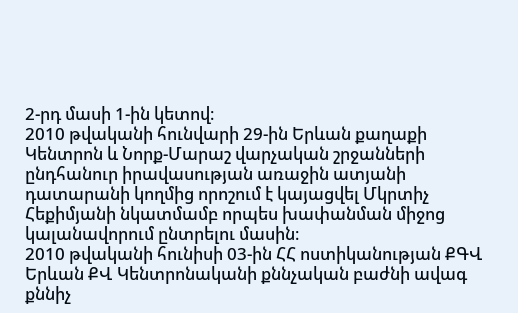2-րդ մասի 1-ին կետով։
2010 թվականի հունվարի 29-ին Երևան քաղաքի Կենտրոն և Նորք-Մարաշ վարչական շրջանների ընդհանուր իրավասության առաջին ատյանի դատարանի կողմից որոշում է կայացվել Մկրտիչ Հեքիմյանի նկատմամբ որպես խափանման միջոց կալանավորում ընտրելու մասին։
2010 թվականի հունիսի 03-ին ՀՀ ոստիկանության ՔԳՎ Երևան ՔՎ Կենտրոնականի քննչական բաժնի ավագ քննիչ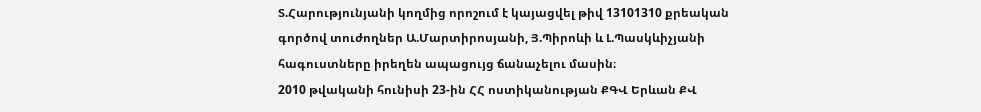Տ.Հարությունյանի կողմից որոշում է կայացվել թիվ 13101310 քրեական գործով տուժողներ Ա.Մարտիրոսյանի, Յ.Պիրոևի և Լ.Պասկևիչյանի հագուստները իրեղեն ապացույց ճանաչելու մասին։
2010 թվականի հունիսի 23-ին ՀՀ ոստիկանության ՔԳՎ Երևան ՔՎ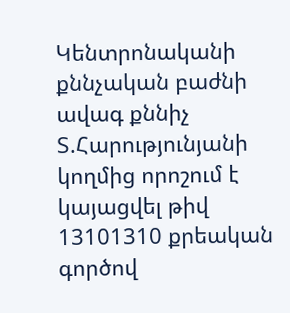Կենտրոնականի քննչական բաժնի ավագ քննիչ Տ.Հարությունյանի կողմից որոշում է կայացվել թիվ 13101310 քրեական գործով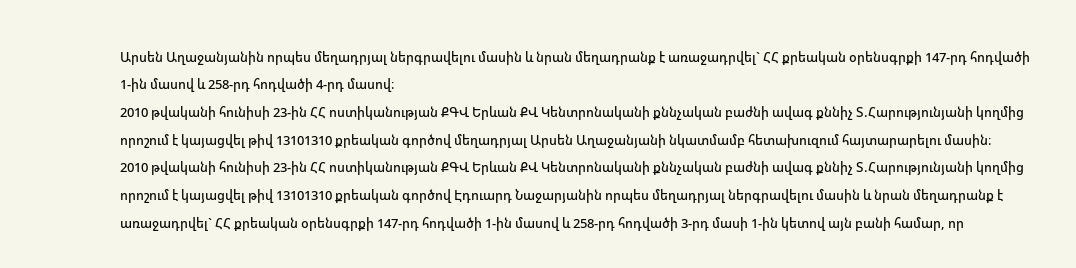Արսեն Աղաջանյանին որպես մեղադրյալ ներգրավելու մասին և նրան մեղադրանք է առաջադրվել` ՀՀ քրեական օրենսգրքի 147-րդ հոդվածի 1-ին մասով և 258-րդ հոդվածի 4-րդ մասով։
2010 թվականի հունիսի 23-ին ՀՀ ոստիկանության ՔԳՎ Երևան ՔՎ Կենտրոնականի քննչական բաժնի ավագ քննիչ Տ.Հարությունյանի կողմից որոշում է կայացվել թիվ 13101310 քրեական գործով մեղադրյալ Արսեն Աղաջանյանի նկատմամբ հետախուզում հայտարարելու մասին։
2010 թվականի հունիսի 23-ին ՀՀ ոստիկանության ՔԳՎ Երևան ՔՎ Կենտրոնականի քննչական բաժնի ավագ քննիչ Տ.Հարությունյանի կողմից որոշում է կայացվել թիվ 13101310 քրեական գործով Էդուարդ Նաջարյանին որպես մեղադրյալ ներգրավելու մասին և նրան մեղադրանք է առաջադրվել` ՀՀ քրեական օրենսգրքի 147-րդ հոդվածի 1-ին մասով և 258-րդ հոդվածի 3-րդ մասի 1-ին կետով այն բանի համար, որ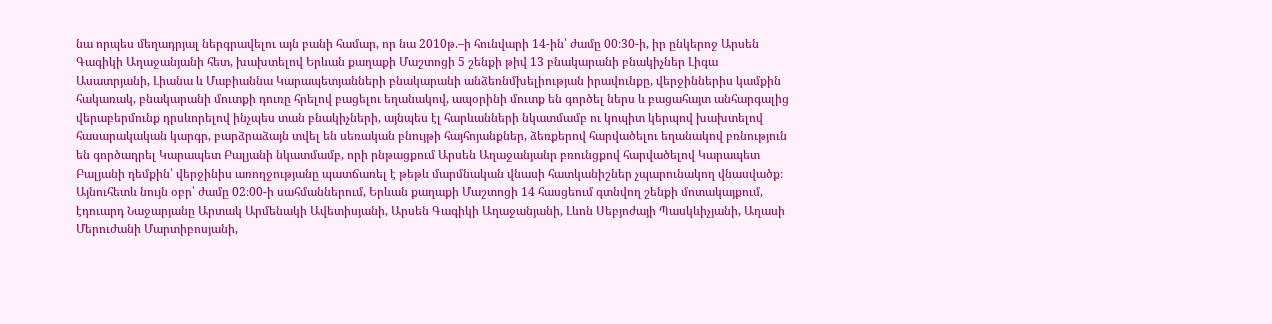նա որպես մեղադրյալ ներգրավելու այն բանի համար, որ նա 2010թ.–ի հունվարի 14-ին՝ ժամը 00։30-ի, իր ընկերոջ Արսեն Գագիկի Աղաջանյանի հետ, խախտելով Երևան քաղաքի Մաշտոցի 5 շենքի թիվ 13 բնակարանի բնակիչներ Լիգա Ասատրյանի, Լիանա և Մաբիաննա Կարապետյանների բնակարանի անձեռնմխելիության իրավունքը, վերջիններիս կամքին հակառակ, բնակարանի մուտքի դուռը հրելով բացելու եղանակով, ապօրինի մուտք են գործել ներս և բացահայտ անհարգալից վերաբերմունք դրսևորելով ինչպես տան բնակիչների, այնպես էլ հարևանների նկատմամբ ու կոպիտ կերպով խախտելով հասարակական կարգր, բարձրաձայն տվել են սեռական բնույթի հայհոյանքներ, ձեռքերով հարվածելու եղանակով բռնություն են գործադրել Կարապետ Բալյանի նկատմամբ, որի րնթացքում Արսեն Աղաջանյանր բռունցքով հարվածելով Կարապետ Բալյանի դեմքին՝ վերջինիս առողջությանը պատճառել է թեթև մարմնական վնասի հատկանիշներ չպարունակող վնասվածք։ Այնուհետև նույն օբր՝ ժամը 02։00-ի սահմաններում, Երևան քաղաքի Մաշտոցի 14 հասցեում գտնվող շենքի մոտակայքում, էդուարդ Նաջարյանը Արտակ Արմենակի Ավետիսյանի, Արսեն Գագիկի Աղաջանյանի, Լևոն Սեբյոժայի Պասկևիչյանի, Աղասի Մերուժանի Մարտիբոսյանի,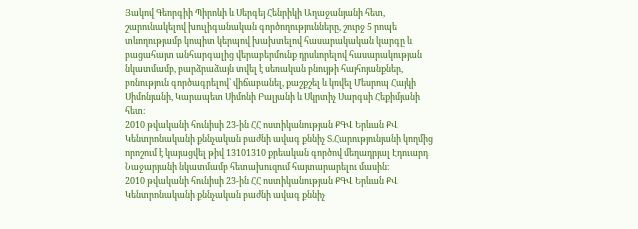Յակով Գեորգիի Պիրոևի և Սերգեյ Հենրիկի Աղաջանյանի հետ, շարունակելով խուլիգանական գործողությունները, շուրջ 5 րոպե տևողությամբ կոպիտ կերպով խախտելով հասարակական կարգը և բացահայտ անհարգալից վերաբերմունք դրսևորելով հասարակության նկատմամբ, բարձրաձայն տվել է սեռական բնույթի հայհոյանքներ, բռնություն գործագրելով՝ վիճաբանել, քաշքշել և կռվել Մեսրոպ Հայկի Սիմոնյանի, Կարապետ Սիմոնի Բալյանի և Սկրտիչ Սարգսի Հեքիմյանի հետ։
2010 թվականի հունիսի 23-ին ՀՀ ոստիկանության ՔԳՎ Երևան ՔՎ Կենտրոնականի քննչական բաժնի ավագ քննիչ Տ.Հարությունյանի կողմից որոշում է կայացվել թիվ 13101310 քրեական գործով մեղադրյալ Էդուարդ Նաջարյանի նկատմամբ հետախուզում հայտարարելու մասին։
2010 թվականի հունիսի 23-ին ՀՀ ոստիկանության ՔԳՎ Երևան ՔՎ Կենտրոնականի քննչական բաժնի ավագ քննիչ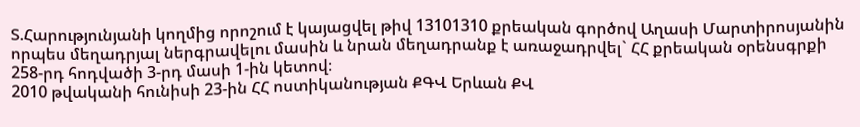Տ.Հարությունյանի կողմից որոշում է կայացվել թիվ 13101310 քրեական գործով Աղասի Մարտիրոսյանին որպես մեղադրյալ ներգրավելու մասին և նրան մեղադրանք է առաջադրվել` ՀՀ քրեական օրենսգրքի 258-րդ հոդվածի 3-րդ մասի 1-ին կետով։
2010 թվականի հունիսի 23-ին ՀՀ ոստիկանության ՔԳՎ Երևան ՔՎ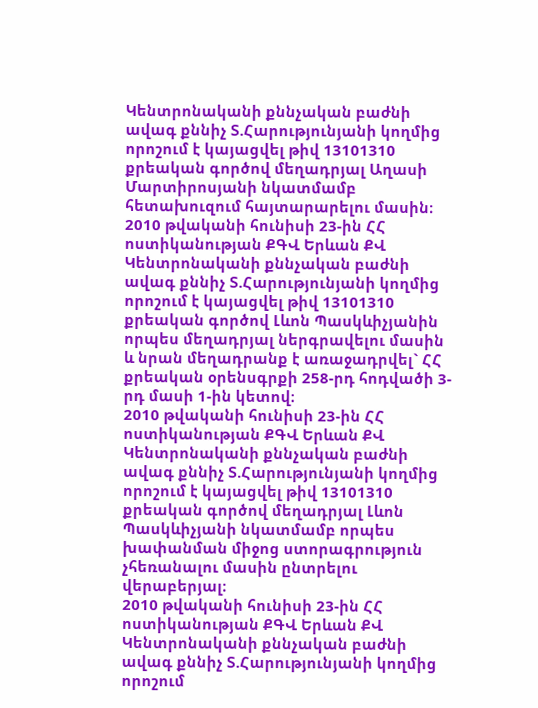Կենտրոնականի քննչական բաժնի ավագ քննիչ Տ.Հարությունյանի կողմից որոշում է կայացվել թիվ 13101310 քրեական գործով մեղադրյալ Աղասի Մարտիրոսյանի նկատմամբ հետախուզում հայտարարելու մասին։
2010 թվականի հունիսի 23-ին ՀՀ ոստիկանության ՔԳՎ Երևան ՔՎ Կենտրոնականի քննչական բաժնի ավագ քննիչ Տ.Հարությունյանի կողմից որոշում է կայացվել թիվ 13101310 քրեական գործով Լևոն Պասկևիչյանին որպես մեղադրյալ ներգրավելու մասին և նրան մեղադրանք է առաջադրվել` ՀՀ քրեական օրենսգրքի 258-րդ հոդվածի 3-րդ մասի 1-ին կետով։
2010 թվականի հունիսի 23-ին ՀՀ ոստիկանության ՔԳՎ Երևան ՔՎ Կենտրոնականի քննչական բաժնի ավագ քննիչ Տ.Հարությունյանի կողմից որոշում է կայացվել թիվ 13101310 քրեական գործով մեղադրյալ Լևոն Պասկևիչյանի նկատմամբ որպես խափանման միջոց ստորագրություն չհեռանալու մասին ընտրելու վերաբերյալ։
2010 թվականի հունիսի 23-ին ՀՀ ոստիկանության ՔԳՎ Երևան ՔՎ Կենտրոնականի քննչական բաժնի ավագ քննիչ Տ.Հարությունյանի կողմից որոշում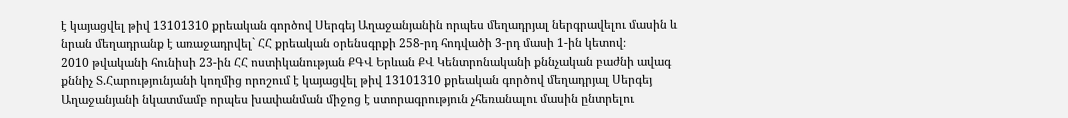է կայացվել թիվ 13101310 քրեական գործով Սերգեյ Աղաջանյանին որպես մեղադրյալ ներգրավելու մասին և նրան մեղադրանք է առաջադրվել` ՀՀ քրեական օրենսգրքի 258-րդ հոդվածի 3-րդ մասի 1-ին կետով։
2010 թվականի հունիսի 23-ին ՀՀ ոստիկանության ՔԳՎ Երևան ՔՎ Կենտրոնականի քննչական բաժնի ավագ քննիչ Տ.Հարությունյանի կողմից որոշում է կայացվել թիվ 13101310 քրեական գործով մեղադրյալ Սերգեյ Աղաջանյանի նկատմամբ որպես խափանման միջոց է ստորագրություն չհեռանալու մասին ընտրելու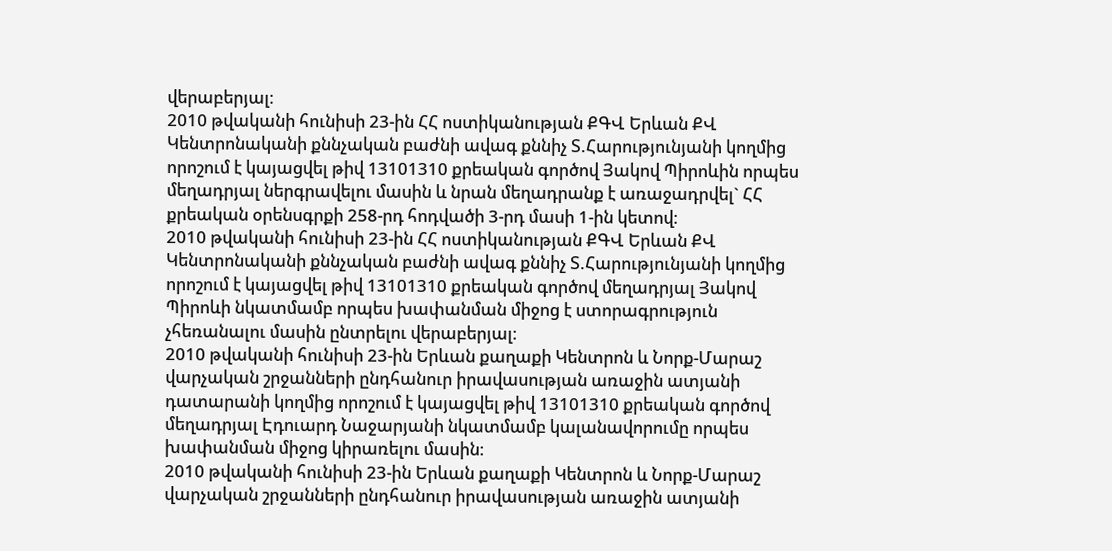վերաբերյալ։
2010 թվականի հունիսի 23-ին ՀՀ ոստիկանության ՔԳՎ Երևան ՔՎ Կենտրոնականի քննչական բաժնի ավագ քննիչ Տ.Հարությունյանի կողմից որոշում է կայացվել թիվ 13101310 քրեական գործով Յակով Պիրոևին որպես մեղադրյալ ներգրավելու մասին և նրան մեղադրանք է առաջադրվել` ՀՀ քրեական օրենսգրքի 258-րդ հոդվածի 3-րդ մասի 1-ին կետով։
2010 թվականի հունիսի 23-ին ՀՀ ոստիկանության ՔԳՎ Երևան ՔՎ Կենտրոնականի քննչական բաժնի ավագ քննիչ Տ.Հարությունյանի կողմից որոշում է կայացվել թիվ 13101310 քրեական գործով մեղադրյալ Յակով Պիրոևի նկատմամբ որպես խափանման միջոց է ստորագրություն չհեռանալու մասին ընտրելու վերաբերյալ։
2010 թվականի հունիսի 23-ին Երևան քաղաքի Կենտրոն և Նորք-Մարաշ վարչական շրջանների ընդհանուր իրավասության առաջին ատյանի դատարանի կողմից որոշում է կայացվել թիվ 13101310 քրեական գործով մեղադրյալ Էդուարդ Նաջարյանի նկատմամբ կալանավորումը որպես խափանման միջոց կիրառելու մասին։
2010 թվականի հունիսի 23-ին Երևան քաղաքի Կենտրոն և Նորք-Մարաշ վարչական շրջանների ընդհանուր իրավասության առաջին ատյանի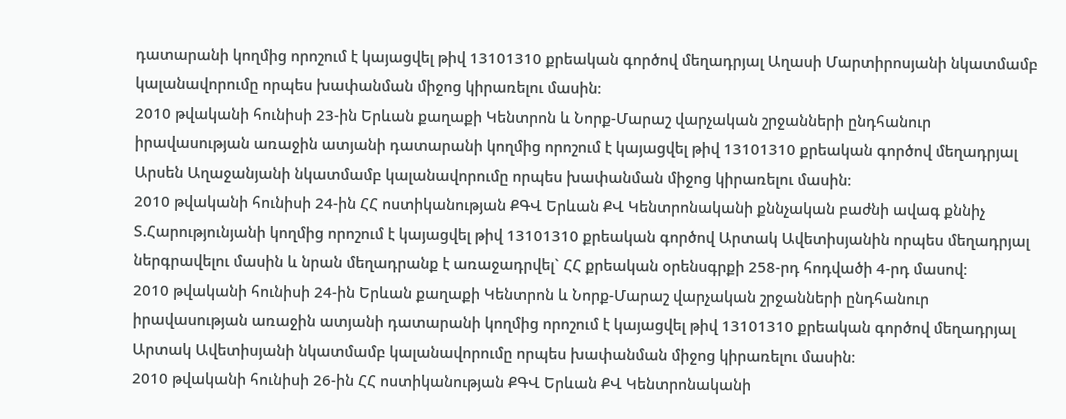դատարանի կողմից որոշում է կայացվել թիվ 13101310 քրեական գործով մեղադրյալ Աղասի Մարտիրոսյանի նկատմամբ կալանավորումը որպես խափանման միջոց կիրառելու մասին։
2010 թվականի հունիսի 23-ին Երևան քաղաքի Կենտրոն և Նորք-Մարաշ վարչական շրջանների ընդհանուր իրավասության առաջին ատյանի դատարանի կողմից որոշում է կայացվել թիվ 13101310 քրեական գործով մեղադրյալ Արսեն Աղաջանյանի նկատմամբ կալանավորումը որպես խափանման միջոց կիրառելու մասին։
2010 թվականի հունիսի 24-ին ՀՀ ոստիկանության ՔԳՎ Երևան ՔՎ Կենտրոնականի քննչական բաժնի ավագ քննիչ Տ.Հարությունյանի կողմից որոշում է կայացվել թիվ 13101310 քրեական գործով Արտակ Ավետիսյանին որպես մեղադրյալ ներգրավելու մասին և նրան մեղադրանք է առաջադրվել` ՀՀ քրեական օրենսգրքի 258-րդ հոդվածի 4-րդ մասով։
2010 թվականի հունիսի 24-ին Երևան քաղաքի Կենտրոն և Նորք-Մարաշ վարչական շրջանների ընդհանուր իրավասության առաջին ատյանի դատարանի կողմից որոշում է կայացվել թիվ 13101310 քրեական գործով մեղադրյալ Արտակ Ավետիսյանի նկատմամբ կալանավորումը որպես խափանման միջոց կիրառելու մասին։
2010 թվականի հունիսի 26-ին ՀՀ ոստիկանության ՔԳՎ Երևան ՔՎ Կենտրոնականի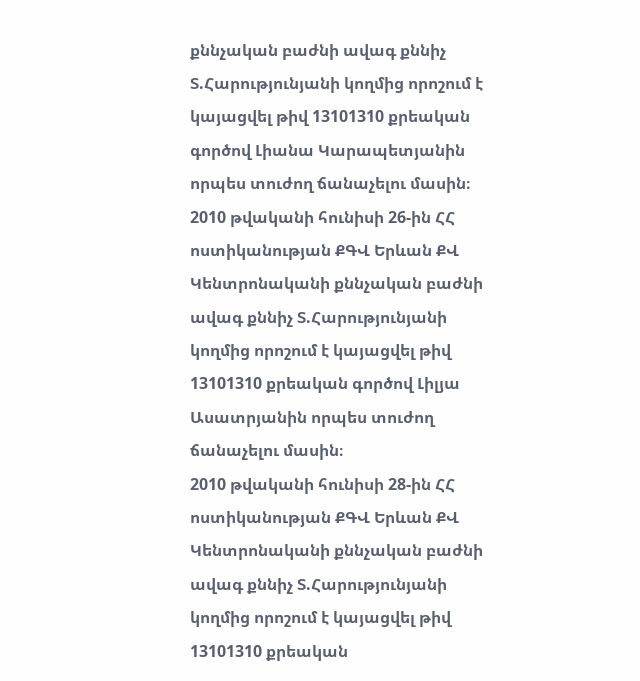քննչական բաժնի ավագ քննիչ Տ.Հարությունյանի կողմից որոշում է կայացվել թիվ 13101310 քրեական գործով Լիանա Կարապետյանին որպես տուժող ճանաչելու մասին։
2010 թվականի հունիսի 26-ին ՀՀ ոստիկանության ՔԳՎ Երևան ՔՎ Կենտրոնականի քննչական բաժնի ավագ քննիչ Տ.Հարությունյանի կողմից որոշում է կայացվել թիվ 13101310 քրեական գործով Լիլյա Ասատրյանին որպես տուժող ճանաչելու մասին։
2010 թվականի հունիսի 28-ին ՀՀ ոստիկանության ՔԳՎ Երևան ՔՎ Կենտրոնականի քննչական բաժնի ավագ քննիչ Տ.Հարությունյանի կողմից որոշում է կայացվել թիվ 13101310 քրեական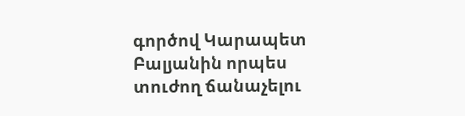գործով Կարապետ Բալյանին որպես տուժող ճանաչելու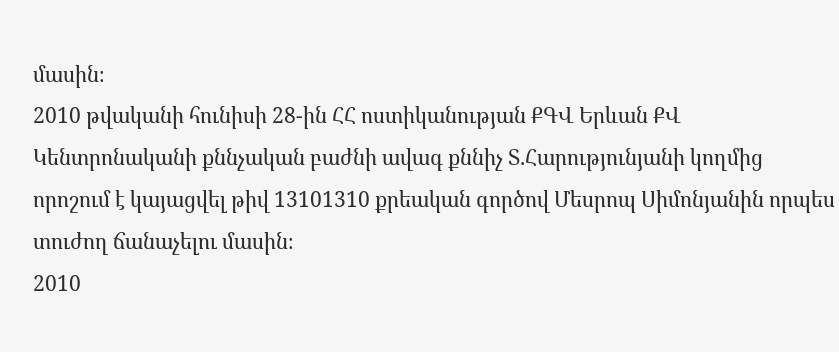մասին։
2010 թվականի հունիսի 28-ին ՀՀ ոստիկանության ՔԳՎ Երևան ՔՎ Կենտրոնականի քննչական բաժնի ավագ քննիչ Տ.Հարությունյանի կողմից որոշում է կայացվել թիվ 13101310 քրեական գործով Մեսրոպ Սիմոնյանին որպես տուժող ճանաչելու մասին։
2010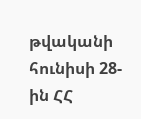թվականի հունիսի 28-ին ՀՀ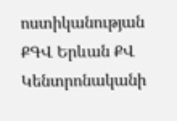ոստիկանության ՔԳՎ Երևան ՔՎ Կենտրոնականի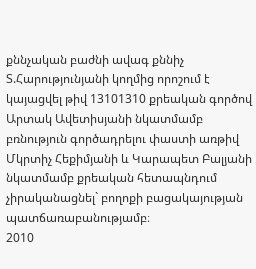քննչական բաժնի ավագ քննիչ Տ.Հարությունյանի կողմից որոշում է կայացվել թիվ 13101310 քրեական գործով Արտակ Ավետիսյանի նկատմամբ բռնություն գործադրելու փաստի առթիվ Մկրտիչ Հեքիմյանի և Կարապետ Բալյանի նկատմամբ քրեական հետապնդում չիրականացնել` բողոքի բացակայության պատճառաբանությամբ։
2010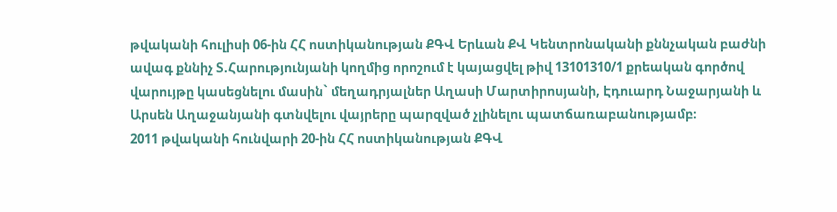թվականի հուլիսի 06-ին ՀՀ ոստիկանության ՔԳՎ Երևան ՔՎ Կենտրոնականի քննչական բաժնի ավագ քննիչ Տ.Հարությունյանի կողմից որոշում է կայացվել թիվ 13101310/1 քրեական գործով վարույթը կասեցնելու մասին` մեղադրյալներ Աղասի Մարտիրոսյանի, Էդուարդ Նաջարյանի և Արսեն Աղաջանյանի գտնվելու վայրերը պարզված չլինելու պատճառաբանությամբ։
2011 թվականի հունվարի 20-ին ՀՀ ոստիկանության ՔԳՎ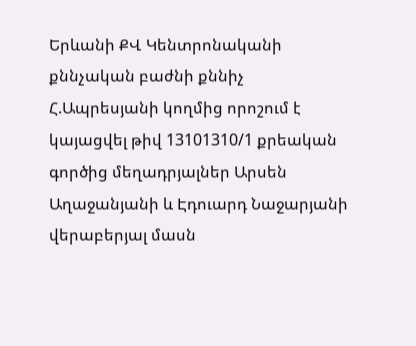Երևանի ՔՎ Կենտրոնականի քննչական բաժնի քննիչ Հ.Ապրեսյանի կողմից որոշում է կայացվել թիվ 13101310/1 քրեական գործից մեղադրյալներ Արսեն Աղաջանյանի և Էդուարդ Նաջարյանի վերաբերյալ մասն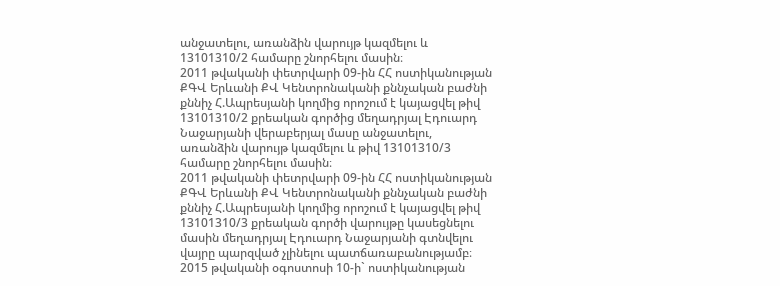անջատելու, առանձին վարույթ կազմելու և 13101310/2 համարը շնորհելու մասին։
2011 թվականի փետրվարի 09-ին ՀՀ ոստիկանության ՔԳՎ Երևանի ՔՎ Կենտրոնականի քննչական բաժնի քննիչ Հ.Ապրեսյանի կողմից որոշում է կայացվել թիվ 13101310/2 քրեական գործից մեղադրյալ Էդուարդ Նաջարյանի վերաբերյալ մասը անջատելու, առանձին վարույթ կազմելու և թիվ 13101310/3 համարը շնորհելու մասին։
2011 թվականի փետրվարի 09-ին ՀՀ ոստիկանության ՔԳՎ Երևանի ՔՎ Կենտրոնականի քննչական բաժնի քննիչ Հ.Ապրեսյանի կողմից որոշում է կայացվել թիվ 13101310/3 քրեական գործի վարույթը կասեցնելու մասին մեղադրյալ Էդուարդ Նաջարյանի գտնվելու վայրը պարզված չլինելու պատճառաբանությամբ։
2015 թվականի օգոստոսի 10-ի` ոստիկանության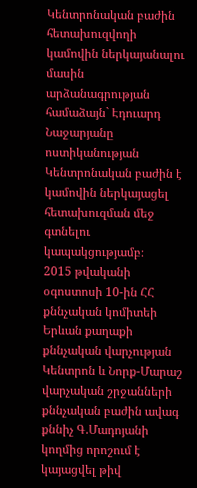Կենտրոնական բաժին հետախուզվողի կամովին ներկայանալու մասին արձանագրության համաձայն` Էդուարդ Նաջարյանը ոստիկանության Կենտրոնական բաժին է կամովին ներկայացել հետախուզման մեջ գտնելու կապակցությամբ։
2015 թվականի օգոստոսի 10-ին ՀՀ քննչական կոմիտեի Երևան քաղաքի քննչական վարչության Կենտրոն և Նորք-Մարաշ վարչական շրջանների քննչական բաժին ավագ քննիչ Գ.Մադոյանի կողմից որոշում է կայացվել թիվ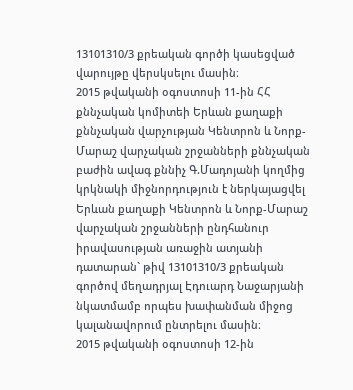13101310/3 քրեական գործի կասեցված վարույթը վերսկսելու մասին։
2015 թվականի օգոստոսի 11-ին ՀՀ քննչական կոմիտեի Երևան քաղաքի քննչական վարչության Կենտրոն և Նորք-Մարաշ վարչական շրջանների քննչական բաժին ավագ քննիչ Գ.Մադոյանի կողմից կրկնակի միջնորդություն է ներկայացվել Երևան քաղաքի Կենտրոն և Նորք-Մարաշ վարչական շրջանների ընդհանուր իրավասության առաջին ատյանի դատարան` թիվ 13101310/3 քրեական գործով մեղադրյալ Էդուարդ Նաջարյանի նկատմամբ որպես խափանման միջոց կալանավորում ընտրելու մասին։
2015 թվականի օգոստոսի 12-ին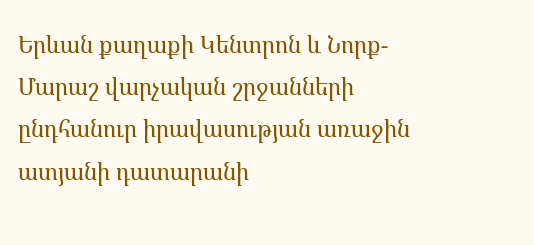Երևան քաղաքի Կենտրոն և Նորք-Մարաշ վարչական շրջանների ընդհանուր իրավասության առաջին ատյանի դատարանի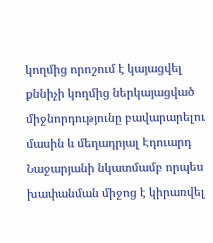կողմից որոշում է կայացվել քննիչի կողմից ներկայացված միջնորդությունը բավարարելու մասին և մեղադրյալ Էդուարդ Նաջարյանի նկատմամբ որպես խափանման միջոց է կիրառվել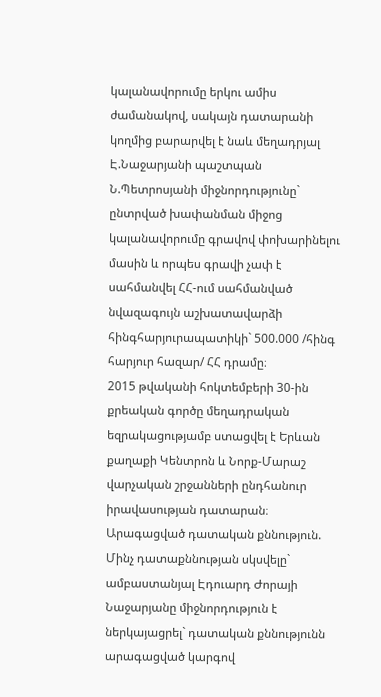կալանավորումը երկու ամիս ժամանակով, սակայն դատարանի կողմից բարարվել է նաև մեղադրյալ Է.Նաջարյանի պաշտպան Ն.Պետրոսյանի միջնորդությունը` ընտրված խափանման միջոց կալանավորումը գրավով փոխարինելու մասին և որպես գրավի չափ է սահմանվել ՀՀ-ում սահմանված նվազագույն աշխատավարձի հինգհարյուրապատիկի` 500.000 /հինգ հարյուր հազար/ ՀՀ դրամը։
2015 թվականի հոկտեմբերի 30-ին քրեական գործը մեղադրական եզրակացությամբ ստացվել է Երևան քաղաքի Կենտրոն և Նորք-Մարաշ վարչական շրջանների ընդհանուր իրավասության դատարան։
Արագացված դատական քննություն.
Մինչ դատաքննության սկսվելը` ամբաստանյալ Էդուարդ Ժորայի Նաջարյանը միջնորդություն է ներկայացրել` դատական քննությունն արագացված կարգով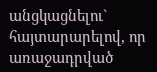անցկացնելու` հայտարարելով, որ առաջադրված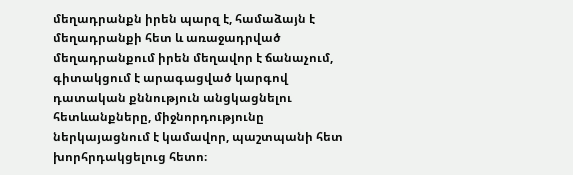մեղադրանքն իրեն պարզ է, համաձայն է մեղադրանքի հետ և առաջադրված մեղադրանքում իրեն մեղավոր է ճանաչում, գիտակցում է արագացված կարգով դատական քննություն անցկացնելու հետևանքները, միջնորդությունը ներկայացնում է կամավոր, պաշտպանի հետ խորհրդակցելուց հետո։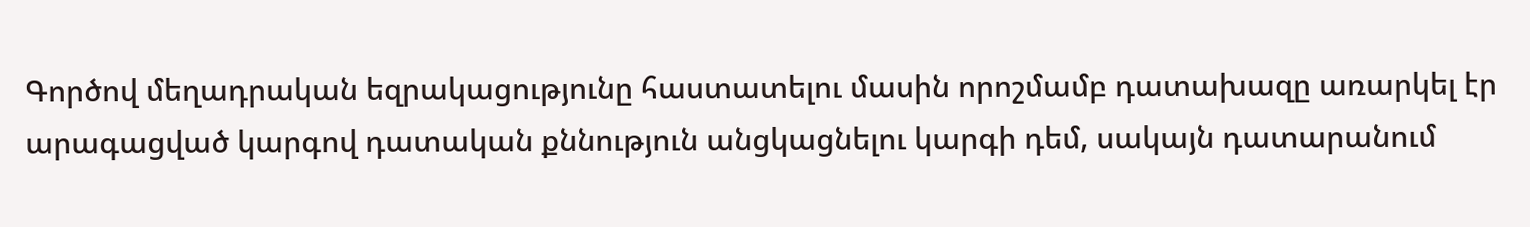Գործով մեղադրական եզրակացությունը հաստատելու մասին որոշմամբ դատախազը առարկել էր արագացված կարգով դատական քննություն անցկացնելու կարգի դեմ, սակայն դատարանում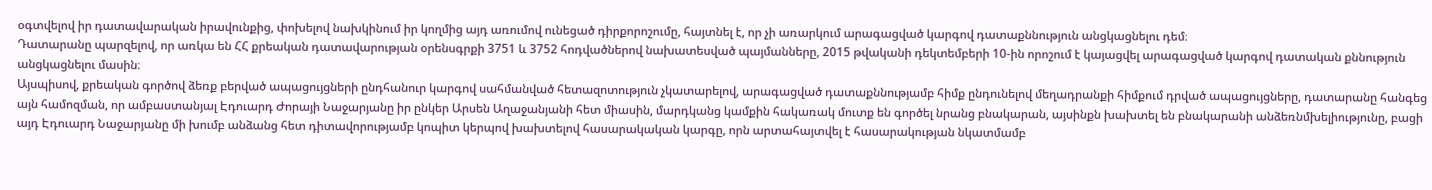օգտվելով իր դատավարական իրավունքից, փոխելով նախկինում իր կողմից այդ առումով ունեցած դիրքորոշումը, հայտնել է, որ չի առարկում արագացված կարգով դատաքննություն անցկացնելու դեմ։
Դատարանը պարզելով, որ առկա են ՀՀ քրեական դատավարության օրենսգրքի 3751 և 3752 հոդվածներով նախատեսված պայմանները, 2015 թվականի դեկտեմբերի 10-ին որոշում է կայացվել արագացված կարգով դատական քննություն անցկացնելու մասին։
Այսպիսով, քրեական գործով ձեռք բերված ապացույցների ընդհանուր կարգով սահմանված հետազոտություն չկատարելով, արագացված դատաքննությամբ հիմք ընդունելով մեղադրանքի հիմքում դրված ապացույցները, դատարանը հանգեց այն համոզման, որ ամբաստանյալ Էդուարդ Ժորայի Նաջարյանը իր ընկեր Արսեն Աղաջանյանի հետ միասին, մարդկանց կամքին հակառակ մուտք են գործել նրանց բնակարան, այսինքն խախտել են բնակարանի անձեռնմխելիությունը, բացի այդ Էդուարդ Նաջարյանը մի խումբ անձանց հետ դիտավորությամբ կոպիտ կերպով խախտելով հասարակական կարգը, որն արտահայտվել է հասարակության նկատմամբ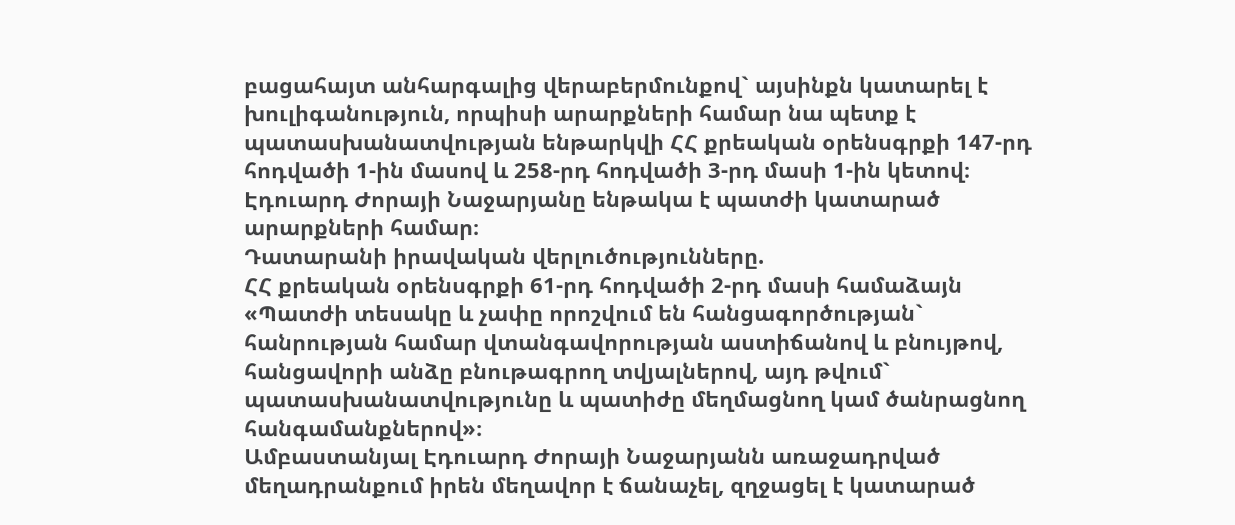բացահայտ անհարգալից վերաբերմունքով` այսինքն կատարել է խուլիգանություն, որպիսի արարքների համար նա պետք է պատասխանատվության ենթարկվի ՀՀ քրեական օրենսգրքի 147-րդ հոդվածի 1-ին մասով և 258-րդ հոդվածի 3-րդ մասի 1-ին կետով։
Էդուարդ Ժորայի Նաջարյանը ենթակա է պատժի կատարած արարքների համար։
Դատարանի իրավական վերլուծությունները.
ՀՀ քրեական օրենսգրքի 61-րդ հոդվածի 2-րդ մասի համաձայն «Պատժի տեսակը և չափը որոշվում են հանցագործության` հանրության համար վտանգավորության աստիճանով և բնույթով, հանցավորի անձը բնութագրող տվյալներով, այդ թվում` պատասխանատվությունը և պատիժը մեղմացնող կամ ծանրացնող հանգամանքներով»։
Ամբաստանյալ Էդուարդ Ժորայի Նաջարյանն առաջադրված մեղադրանքում իրեն մեղավոր է ճանաչել, զղջացել է կատարած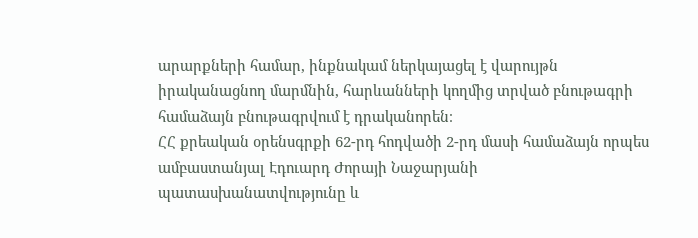արարքների համար, ինքնակամ ներկայացել է վարույթն իրականացնող մարմնին, հարևանների կողմից տրված բնութագրի համաձայն բնութագրվում է դրականորեն։
ՀՀ քրեական օրենսգրքի 62-րդ հոդվածի 2-րդ մասի համաձայն որպես ամբաստանյալ Էդուարդ Ժորայի Նաջարյանի պատասխանատվությունը և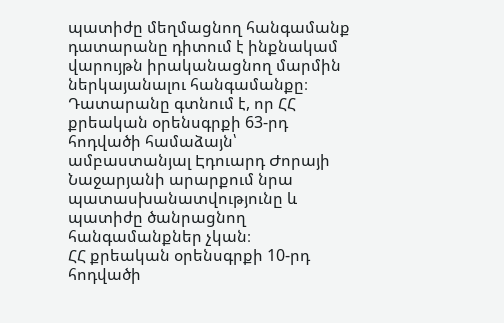պատիժը մեղմացնող հանգամանք դատարանը դիտում է ինքնակամ վարույթն իրականացնող մարմին ներկայանալու հանգամանքը։
Դատարանը գտնում է, որ ՀՀ քրեական օրենսգրքի 63-րդ հոդվածի համաձայն՝ ամբաստանյալ Էդուարդ Ժորայի Նաջարյանի արարքում նրա պատասխանատվությունը և պատիժը ծանրացնող հանգամանքներ չկան։
ՀՀ քրեական օրենսգրքի 10-րդ հոդվածի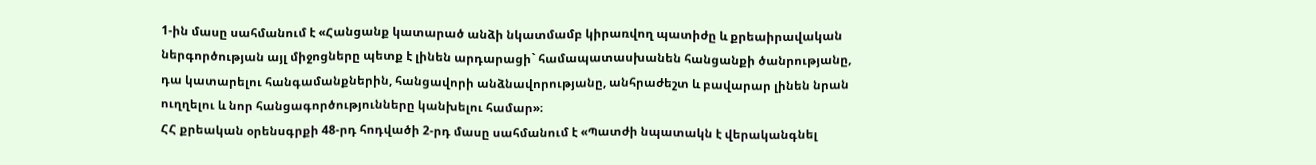1-ին մասը սահմանում է «Հանցանք կատարած անձի նկատմամբ կիրառվող պատիժը և քրեաիրավական ներգործության այլ միջոցները պետք է լինեն արդարացի` համապատասխանեն հանցանքի ծանրությանը, դա կատարելու հանգամանքներին, հանցավորի անձնավորությանը, անհրաժեշտ և բավարար լինեն նրան ուղղելու և նոր հանցագործությունները կանխելու համար»։
ՀՀ քրեական օրենսգրքի 48-րդ հոդվածի 2-րդ մասը սահմանում է «Պատժի նպատակն է վերականգնել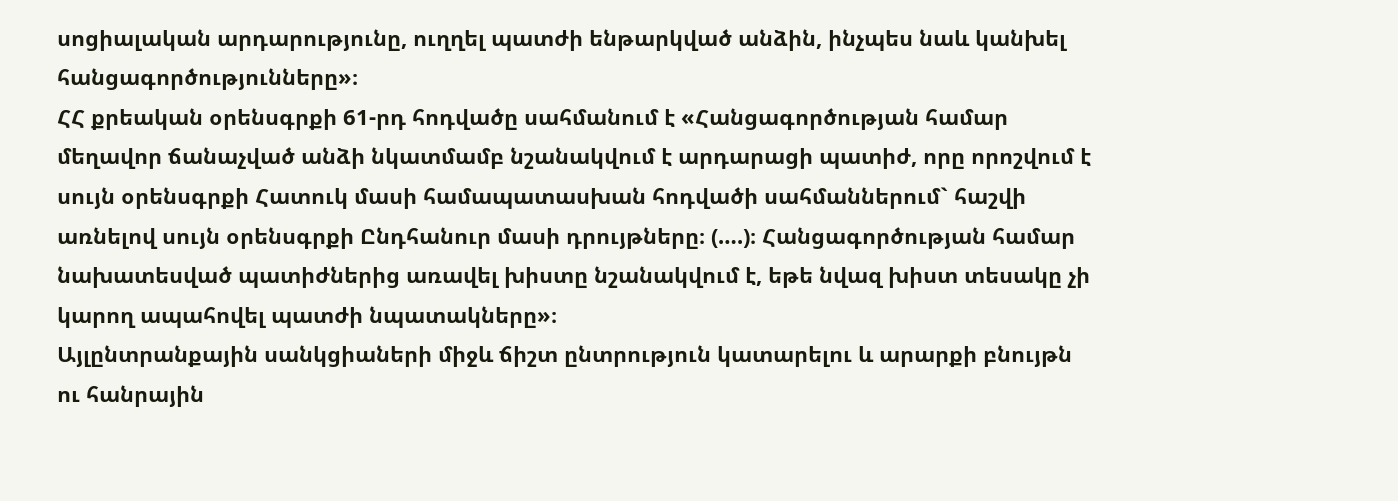սոցիալական արդարությունը, ուղղել պատժի ենթարկված անձին, ինչպես նաև կանխել հանցագործությունները»։
ՀՀ քրեական օրենսգրքի 61-րդ հոդվածը սահմանում է «Հանցագործության համար մեղավոր ճանաչված անձի նկատմամբ նշանակվում է արդարացի պատիժ, որը որոշվում է սույն օրենսգրքի Հատուկ մասի համապատասխան հոդվածի սահմաններում` հաշվի առնելով սույն օրենսգրքի Ընդհանուր մասի դրույթները։ (….)։ Հանցագործության համար նախատեսված պատիժներից առավել խիստը նշանակվում է, եթե նվազ խիստ տեսակը չի կարող ապահովել պատժի նպատակները»։
Այլընտրանքային սանկցիաների միջև ճիշտ ընտրություն կատարելու և արարքի բնույթն ու հանրային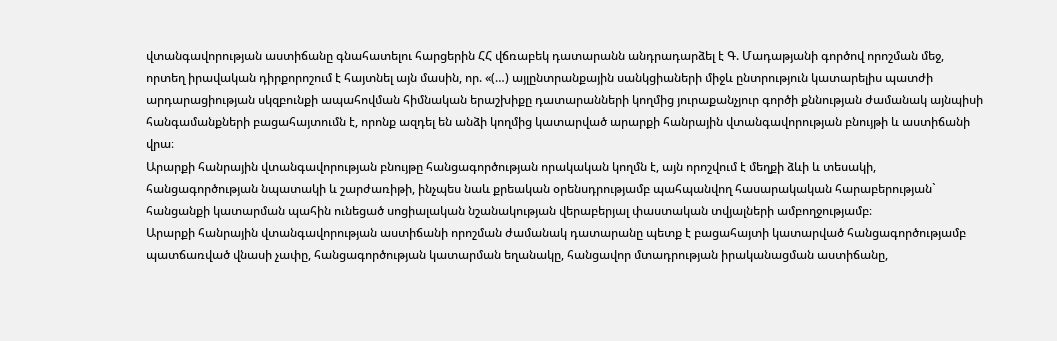վտանգավորության աստիճանը գնահատելու հարցերին ՀՀ վճռաբեկ դատարանն անդրադարձել է Գ. Մադաթյանի գործով որոշման մեջ, որտեղ իրավական դիրքորոշում է հայտնել այն մասին, որ. «(…) այլընտրանքային սանկցիաների միջև ընտրություն կատարելիս պատժի արդարացիության սկզբունքի ապահովման հիմնական երաշխիքը դատարանների կողմից յուրաքանչյուր գործի քննության ժամանակ այնպիսի հանգամանքների բացահայտումն է, որոնք ազդել են անձի կողմից կատարված արարքի հանրային վտանգավորության բնույթի և աստիճանի վրա։
Արարքի հանրային վտանգավորության բնույթը հանցագործության որակական կողմն է, այն որոշվում է մեղքի ձևի և տեսակի, հանցագործության նպատակի և շարժառիթի, ինչպես նաև քրեական օրենսդրությամբ պահպանվող հասարակական հարաբերության` հանցանքի կատարման պահին ունեցած սոցիալական նշանակության վերաբերյալ փաստական տվյալների ամբողջությամբ։
Արարքի հանրային վտանգավորության աստիճանի որոշման ժամանակ դատարանը պետք է բացահայտի կատարված հանցագործությամբ պատճառված վնասի չափը, հանցագործության կատարման եղանակը, հանցավոր մտադրության իրականացման աստիճանը,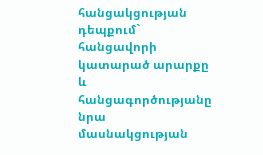հանցակցության դեպքում` հանցավորի կատարած արարքը և հանցագործությանը նրա մասնակցության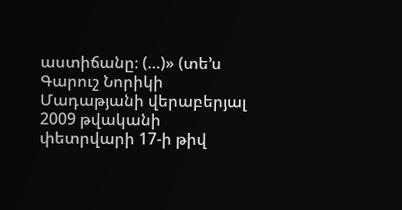աստիճանը։ (…)» (տե’ս Գարուշ Նորիկի Մադաթյանի վերաբերյալ 2009 թվականի փետրվարի 17-ի թիվ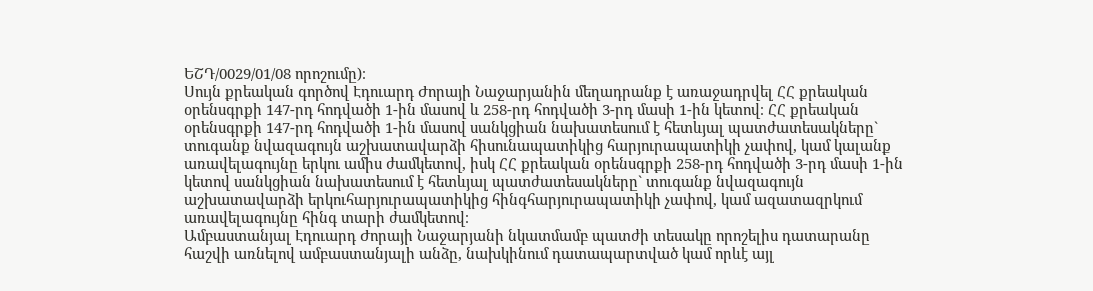ԵՇԴ/0029/01/08 որոշումը)։
Սույն քրեական գործով Էդուարդ Ժորայի Նաջարյանին մեղադրանք է առաջադրվել ՀՀ քրեական օրենսգրքի 147-րդ հոդվածի 1-ին մասով և 258-րդ հոդվածի 3-րդ մասի 1-ին կետով։ ՀՀ քրեական օրենսգրքի 147-րդ հոդվածի 1-ին մասով սանկցիան նախատեսում է հետևյալ պատժատեսակները` տուգանք նվազագույն աշխատավարձի հիսունապատիկից հարյուրապատիկի չափով, կամ կալանք առավելագույնը երկու ամիս ժամկետով, իսկ ՀՀ քրեական օրենսգրքի 258-րդ հոդվածի 3-րդ մասի 1-ին կետով սանկցիան նախատեսում է հետևյալ պատժատեսակները` տուգանք նվազագույն աշխատավարձի երկուհարյուրապատիկից հինգհարյուրապատիկի չափով, կամ ազատազրկում առավելագույնը հինգ տարի ժամկետով։
Ամբաստանյալ Էդուարդ Ժորայի Նաջարյանի նկատմամբ պատժի տեսակը որոշելիս դատարանը հաշվի առնելով ամբաստանյալի անձը, նախկինում դատապարտված կամ որևէ այլ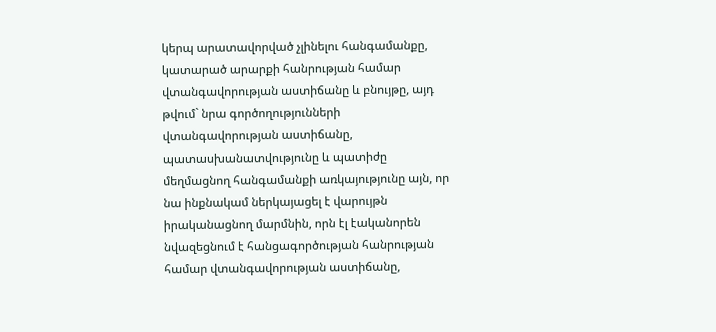կերպ արատավորված չլինելու հանգամանքը, կատարած արարքի հանրության համար վտանգավորության աստիճանը և բնույթը, այդ թվում` նրա գործողությունների վտանգավորության աստիճանը, պատասխանատվությունը և պատիժը մեղմացնող հանգամանքի առկայությունը այն, որ նա ինքնակամ ներկայացել է վարույթն իրականացնող մարմնին, որն էլ էականորեն նվազեցնում է հանցագործության հանրության համար վտանգավորության աստիճանը,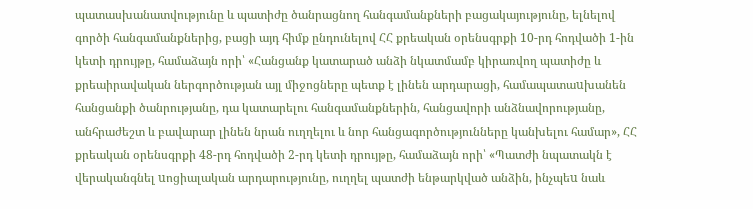պատասխանատվությունը և պատիժը ծանրացնող հանգամանքների բացակայությունը, ելնելով գործի հանգամանքներից, բացի այդ հիմք ընդունելով ՀՀ քրեական օրենսգրքի 10-րդ հոդվածի 1-ին կետի դրույթը, համաձայն որի՝ «Հանցանք կատարած անձի նկատմամբ կիրառվող պատիժը և քրեաիրավական ներգործության այլ միջոցները պետք է լինեն արդարացի, համապատաuխանեն հանցանքի ծանրությանը, դա կատարելու հանգամանքներին, հանցավորի անձնավորությանը, անհրաժեշտ և բավարար լինեն նրան ուղղելու և նոր հանցագործությունները կանխելու համար», ՀՀ քրեական օրենսգրքի 48-րդ հոդվածի 2-րդ կետի դրույթը, համաձայն որի՝ «Պատժի նպատակն է վերականգնել uոցիալական արդարությունը, ուղղել պատժի ենթարկված անձին, ինչպեu նաև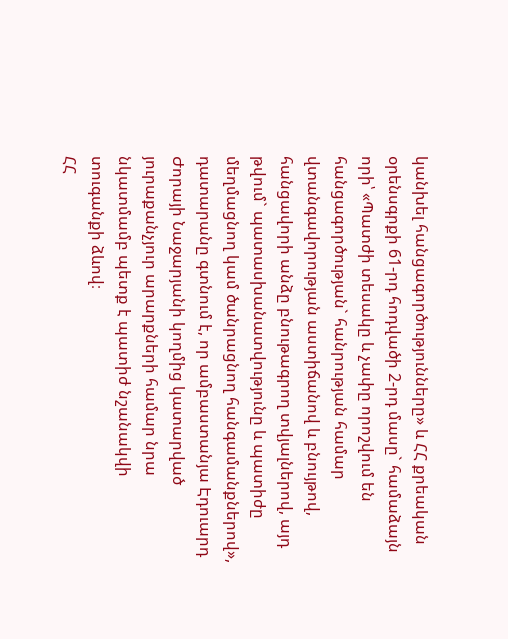կանխել հանցագործությունները» և ՀՀ քրեական օրենսգրքի 61-րդ հոդվածի 2-րդ մասը` համաձայն որի՝ «Պատժի տեսակը և չափը որոշվում են հանցագործության` հանրության համար վտանգավորության աստիճանով և բնույթով, հանցավորի անձը բնութագրող տվյալներով, այդ թվում` պատասխանատվությունը և պատիժը մեղմացնող կամ ծանրացնող հանգամանքներով», դատարանը գտնում է, որ ամբաստանյա Էդուարդ Ժորայի Նաջարյանի կողմից կատարված յուրաքանչյուր արարքների համար նրա նկատմամբ պետք է պատիժ նշանակվի տուգանքի ձևով։
ՀՀ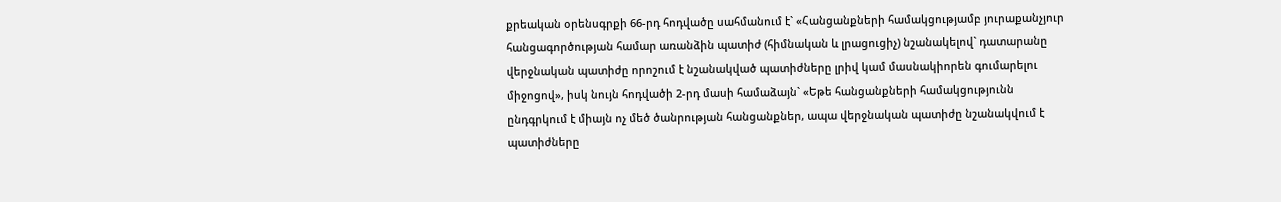քրեական օրենսգրքի 66-րդ հոդվածը սահմանում է` «Հանցանքների համակցությամբ յուրաքանչյուր հանցագործության համար առանձին պատիժ (հիմնական և լրացուցիչ) նշանակելով` դատարանը վերջնական պատիժը որոշում է նշանակված պատիժները լրիվ կամ մասնակիորեն գումարելու միջոցով», իսկ նույն հոդվածի 2-րդ մասի համաձայն` «Եթե հանցանքների համակցությունն ընդգրկում է միայն ոչ մեծ ծանրության հանցանքներ, ապա վերջնական պատիժը նշանակվում է պատիժները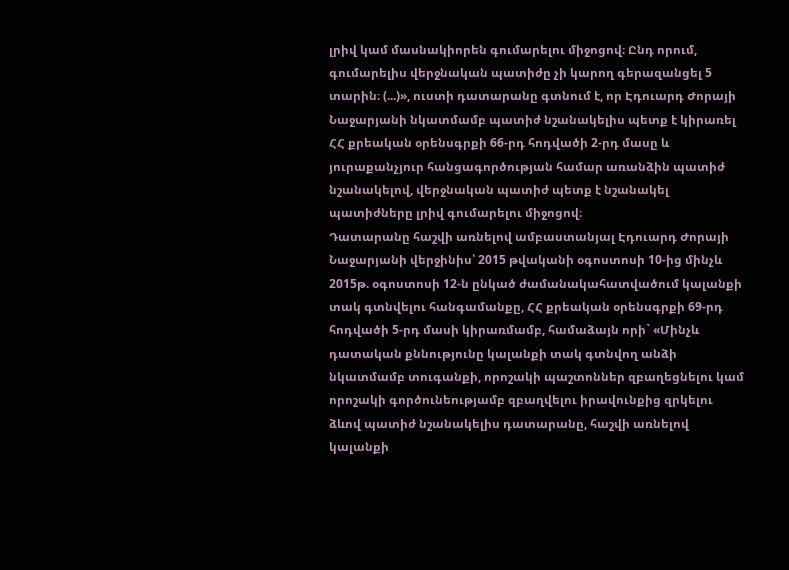լրիվ կամ մասնակիորեն գումարելու միջոցով։ Ընդ որում, գումարելիս վերջնական պատիժը չի կարող գերազանցել 5 տարին։ (...)», ուստի դատարանը գտնում է, որ Էդուարդ Ժորայի Նաջարյանի նկատմամբ պատիժ նշանակելիս պետք է կիրառել ՀՀ քրեական օրենսգրքի 66-րդ հոդվածի 2-րդ մասը և յուրաքանչյուր հանցագործության համար առանձին պատիժ նշանակելով, վերջնական պատիժ պետք է նշանակել պատիժները լրիվ գումարելու միջոցով։
Դատարանը հաշվի առնելով ամբաստանյալ Էդուարդ Ժորայի Նաջարյանի վերջինիս՝ 2015 թվականի օգոստոսի 10-ից մինչև 2015թ. օգոստոսի 12-ն ընկած ժամանակահատվածում կալանքի տակ գտնվելու հանգամանքը, ՀՀ քրեական օրենսգրքի 69-րդ հոդվածի 5-րդ մասի կիրառմամբ, համաձայն որի` «Մինչև դատական քննությունը կալանքի տակ գտնվող անձի նկատմամբ տուգանքի, որոշակի պաշտոններ զբաղեցնելու կամ որոշակի գործունեությամբ զբաղվելու իրավունքից զրկելու ձևով պատիժ նշանակելիս դատարանը, հաշվի առնելով կալանքի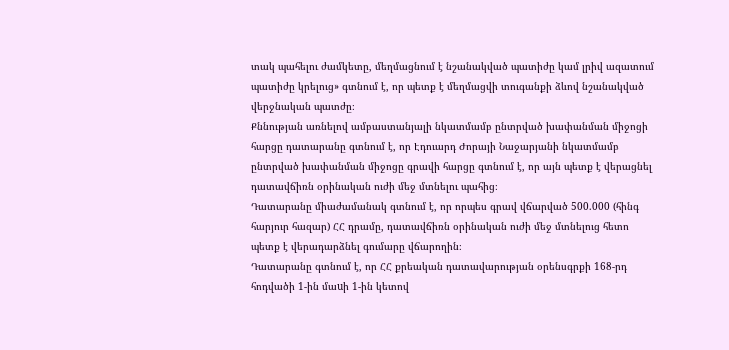տակ պահելու ժամկետը, մեղմացնում է նշանակված պատիժը կամ լրիվ ազատում պատիժը կրելուց» գտնում է, որ պետք է մեղմացվի տուգանքի ձևով նշանակված վերջնական պատժը։
Քննության առնելով ամբաստանյալի նկատմամբ ընտրված խափանման միջոցի հարցը դատարանը գտնում է, որ Էդուարդ Ժորայի Նաջարյանի նկատմամբ ընտրված խափանման միջոցը գրավի հարցը գտնում է, որ այն պետք է վերացնել դատավճիռն օրինական ուժի մեջ մտնելու պահից։
Դատարանը միաժամանակ գտնում է, որ որպես գրավ վճարված 500.000 (հինգ հարյուր հազար) ՀՀ դրամը, դատավճիռն օրինական ուժի մեջ մտնելուց հետո պետք է վերադարձնել գումարը վճարողին։
Դատարանը գտնում է, որ ՀՀ քրեական դատավարության օրենսգրքի 168-րդ հոդվածի 1-ին մաuի 1-ին կետով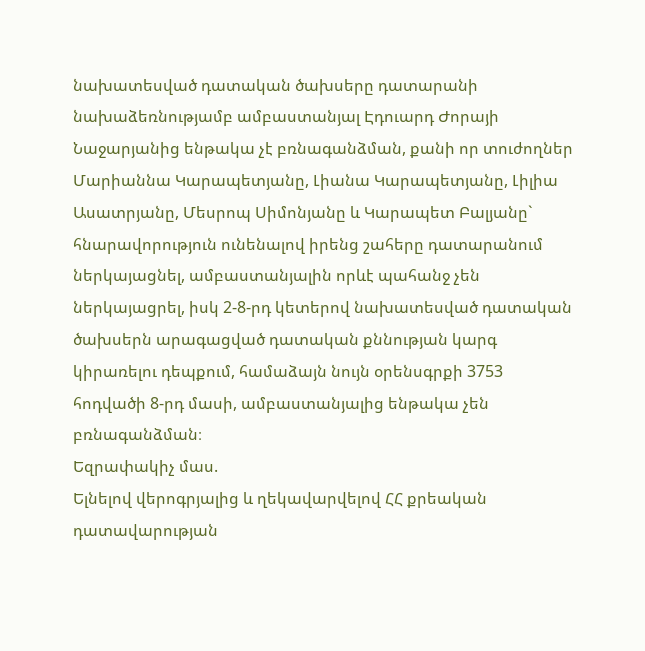նախատեսված դատական ծախսերը դատարանի նախաձեռնությամբ ամբաստանյալ Էդուարդ Ժորայի Նաջարյանից ենթակա չէ բռնագանձման, քանի որ տուժողներ Մարիաննա Կարապետյանը, Լիանա Կարապետյանը, Լիլիա Ասատրյանը, Մեսրոպ Սիմոնյանը և Կարապետ Բալյանը` հնարավորություն ունենալով իրենց շահերը դատարանում ներկայացնել, ամբաստանյալին որևէ պահանջ չեն ներկայացրել, իսկ 2-8-րդ կետերով նախատեսված դատական ծախսերն արագացված դատական քննության կարգ կիրառելու դեպքում, համաձայն նույն օրենսգրքի 3753 հոդվածի 8-րդ մասի, ամբաստանյալից ենթակա չեն բռնագանձման։
Եզրափակիչ մաս.
Ելնելով վերոգրյալից և ղեկավարվելով ՀՀ քրեական դատավարության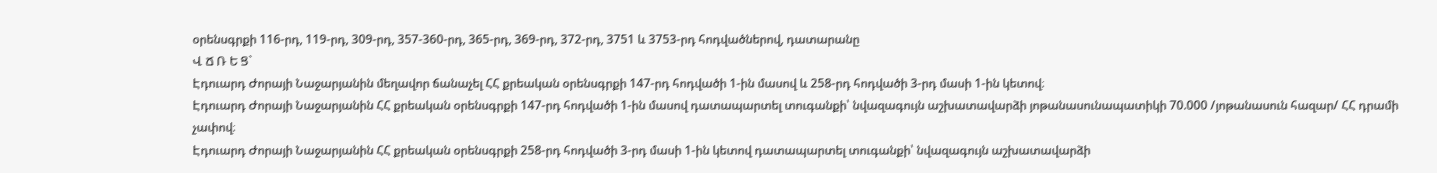օրենսգրքի 116-րդ, 119-րդ, 309-րդ, 357-360-րդ, 365-րդ, 369-րդ, 372-րդ, 3751 և 3753-րդ հոդվածներով, դատարանը
Վ Ճ Ռ Ե Ց`
Էդուարդ Ժորայի Նաջարյանին մեղավոր ճանաչել ՀՀ քրեական օրենսգրքի 147-րդ հոդվածի 1-ին մասով և 258-րդ հոդվածի 3-րդ մասի 1-ին կետով։
Էդուարդ Ժորայի Նաջարյանին ՀՀ քրեական օրենսգրքի 147-րդ հոդվածի 1-ին մասով դատապարտել տուգանքի՝ նվազագույն աշխատավարձի յոթանասունապատիկի 70.000 /յոթանասուն հազար/ ՀՀ դրամի չափով։
Էդուարդ Ժորայի Նաջարյանին ՀՀ քրեական օրենսգրքի 258-րդ հոդվածի 3-րդ մասի 1-ին կետով դատապարտել տուգանքի՝ նվազագույն աշխատավարձի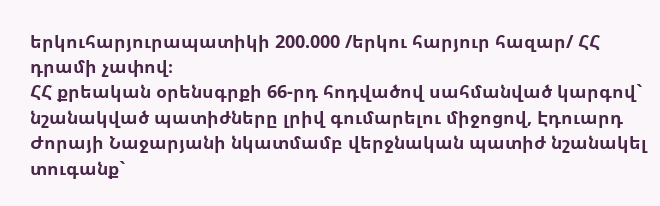երկուհարյուրապատիկի 200.000 /երկու հարյուր հազար/ ՀՀ դրամի չափով։
ՀՀ քրեական օրենսգրքի 66-րդ հոդվածով սահմանված կարգով` նշանակված պատիժները լրիվ գումարելու միջոցով, Էդուարդ Ժորայի Նաջարյանի նկատմամբ վերջնական պատիժ նշանակել տուգանք`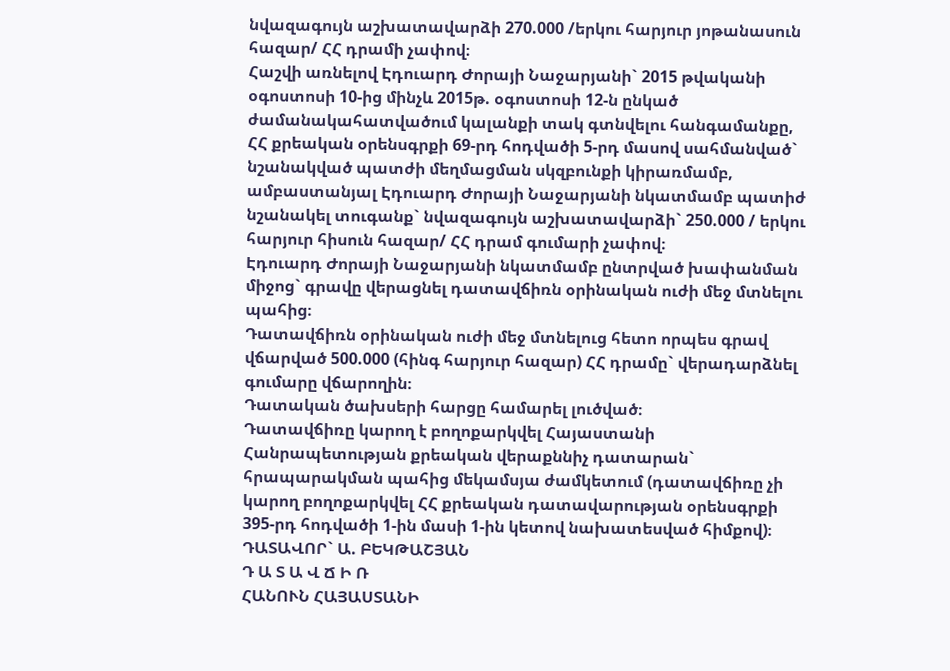նվազագույն աշխատավարձի 270.000 /երկու հարյուր յոթանասուն հազար/ ՀՀ դրամի չափով։
Հաշվի առնելով Էդուարդ Ժորայի Նաջարյանի` 2015 թվականի օգոստոսի 10-ից մինչև 2015թ. օգոստոսի 12-ն ընկած ժամանակահատվածում կալանքի տակ գտնվելու հանգամանքը, ՀՀ քրեական օրենսգրքի 69-րդ հոդվածի 5-րդ մասով սահմանված` նշանակված պատժի մեղմացման սկզբունքի կիրառմամբ, ամբաստանյալ Էդուարդ Ժորայի Նաջարյանի նկատմամբ պատիժ նշանակել տուգանք` նվազագույն աշխատավարձի` 250.000 / երկու հարյուր հիսուն հազար/ ՀՀ դրամ գումարի չափով։
Էդուարդ Ժորայի Նաջարյանի նկատմամբ ընտրված խափանման միջոց` գրավը վերացնել դատավճիռն օրինական ուժի մեջ մտնելու պահից։
Դատավճիռն օրինական ուժի մեջ մտնելուց հետո որպես գրավ վճարված 500.000 (հինգ հարյուր հազար) ՀՀ դրամը` վերադարձնել գումարը վճարողին։
Դատական ծախսերի հարցը համարել լուծված։
Դատավճիռը կարող է բողոքարկվել Հայաստանի Հանրապետության քրեական վերաքննիչ դատարան` հրապարակման պահից մեկամսյա ժամկետում (դատավճիռը չի կարող բողոքարկվել ՀՀ քրեական դատավարության օրենսգրքի 395-րդ հոդվածի 1-ին մասի 1-ին կետով նախատեսված հիմքով)։
ԴԱՏԱՎՈՐ` Ա. ԲԵԿԹԱՇՅԱՆ
Դ Ա Տ Ա Վ Ճ Ի Ռ
ՀԱՆՈՒՆ ՀԱՅԱՍՏԱՆԻ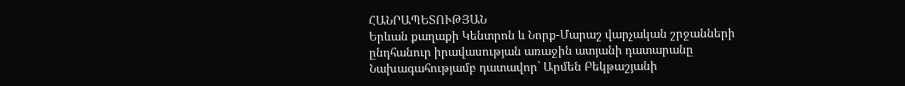ՀԱՆՐԱՊԵՏՈՒԹՅԱՆ
Երևան քաղաքի Կենտրոն և Նորք-Մարաշ վարչական շրջանների ընդհանուր իրավասության առաջին ատյանի դատարանը
Նախագահությամբ դատավոր` Արմեն Բեկթաշյանի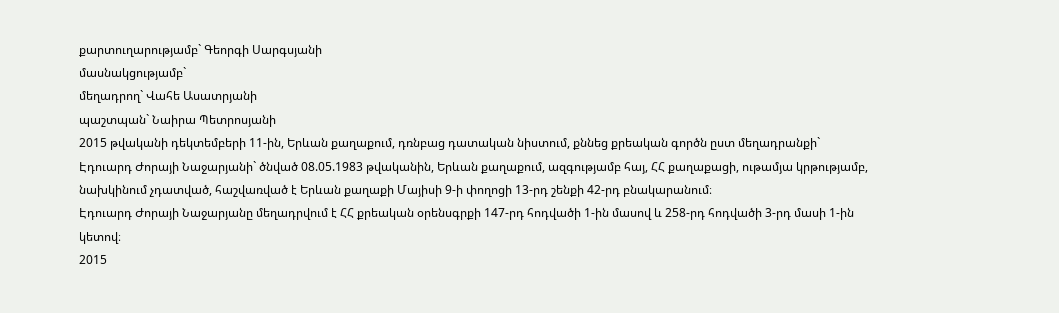քարտուղարությամբ` Գեորգի Սարգսյանի
մասնակցությամբ`
մեղադրող` Վահե Ասատրյանի
պաշտպան` Նաիրա Պետրոսյանի
2015 թվականի դեկտեմբերի 11-ին, Երևան քաղաքում, դռնբաց դատական նիստում, քննեց քրեական գործն ըստ մեղադրանքի`
Էդուարդ Ժորայի Նաջարյանի` ծնված 08.05.1983 թվականին, Երևան քաղաքում, ազգությամբ հայ, ՀՀ քաղաքացի, ութամյա կրթությամբ, նախկինում չդատված, հաշվառված է Երևան քաղաքի Մայիսի 9-ի փողոցի 13-րդ շենքի 42-րդ բնակարանում։
Էդուարդ Ժորայի Նաջարյանը մեղադրվում է ՀՀ քրեական օրենսգրքի 147-րդ հոդվածի 1-ին մասով և 258-րդ հոդվածի 3-րդ մասի 1-ին կետով։
2015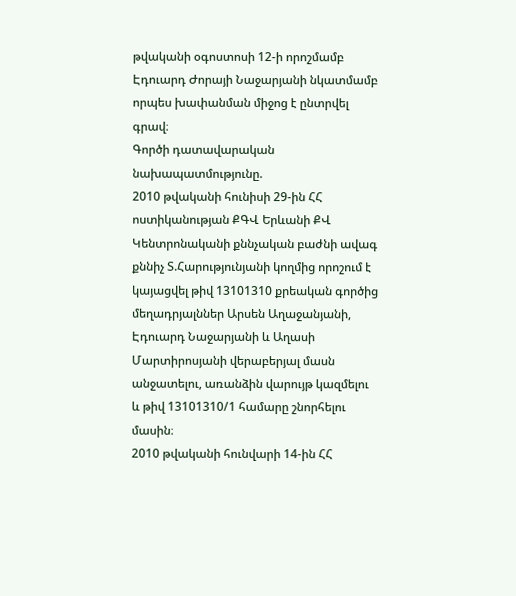թվականի օգոստոսի 12-ի որոշմամբ Էդուարդ Ժորայի Նաջարյանի նկատմամբ որպես խափանման միջոց է ընտրվել գրավ։
Գործի դատավարական նախապատմությունը.
2010 թվականի հունիսի 29-ին ՀՀ ոստիկանության ՔԳՎ Երևանի ՔՎ Կենտրոնականի քննչական բաժնի ավագ քննիչ Տ.Հարությունյանի կողմից որոշում է կայացվել թիվ 13101310 քրեական գործից մեղադրյալններ Արսեն Աղաջանյանի, Էդուարդ Նաջարյանի և Աղասի Մարտիրոսյանի վերաբերյալ մասն անջատելու, առանձին վարույթ կազմելու և թիվ 13101310/1 համարը շնորհելու մասին։
2010 թվականի հունվարի 14-ին ՀՀ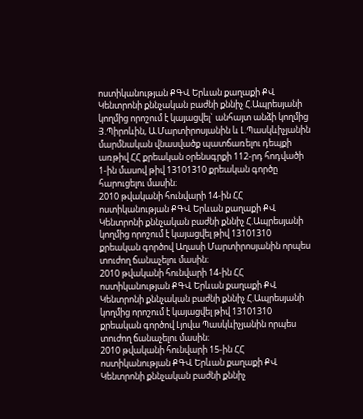ոստիկանության ՔԳՎ Երևան քաղաքի ՔՎ Կենտրոնի քննչական բաժնի քննիչ Հ.Ապրեսյանի կողմից որոշում է կայացվել` անհայտ անձի կողմից Յ.Պիրոևին, Ա.Մարտիրոսյանին և Լ.Պասկևիչյանին մարմնական վնասվածք պատճառելու դեպքի առթիվ ՀՀ քրեական օրենսգրքի 112-րդ հոդվածի 1-ին մասով թիվ 13101310 քրեական գործը հարուցելու մասին։
2010 թվականի հունվարի 14-ին ՀՀ ոստիկանության ՔԳՎ Երևան քաղաքի ՔՎ Կենտրոնի քննչական բաժնի քննիչ Հ.Ապրեսյանի կողմից որոշում է կայացվել թիվ 13101310 քրեական գործով Աղասի Մարտիրոսյանին որպես տուժող ճանաչելու մասին։
2010 թվականի հունվարի 14-ին ՀՀ ոստիկանության ՔԳՎ Երևան քաղաքի ՔՎ Կենտրոնի քննչական բաժնի քննիչ Հ.Ապրեսյանի կողմից որոշում է կայացվել թիվ 13101310 քրեական գործով Լյովա Պասկևիչյանին որպես տուժող ճանաչելու մասին։
2010 թվականի հունվարի 15-ին ՀՀ ոստիկանության ՔԳՎ Երևան քաղաքի ՔՎ Կենտրոնի քննչական բաժնի քննիչ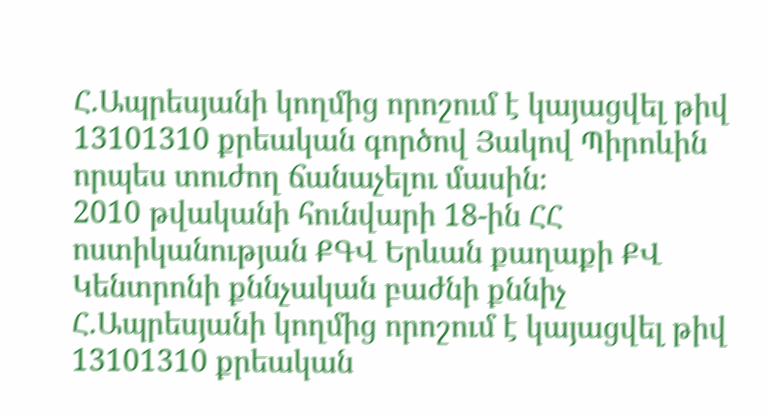Հ.Ապրեսյանի կողմից որոշում է կայացվել թիվ 13101310 քրեական գործով Յակով Պիրոևին որպես տուժող ճանաչելու մասին։
2010 թվականի հունվարի 18-ին ՀՀ ոստիկանության ՔԳՎ Երևան քաղաքի ՔՎ Կենտրոնի քննչական բաժնի քննիչ Հ.Ապրեսյանի կողմից որոշում է կայացվել թիվ 13101310 քրեական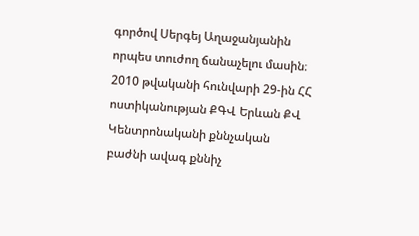գործով Սերգեյ Աղաջանյանին որպես տուժող ճանաչելու մասին։
2010 թվականի հունվարի 29-ին ՀՀ ոստիկանության ՔԳՎ Երևան ՔՎ Կենտրոնականի քննչական բաժնի ավագ քննիչ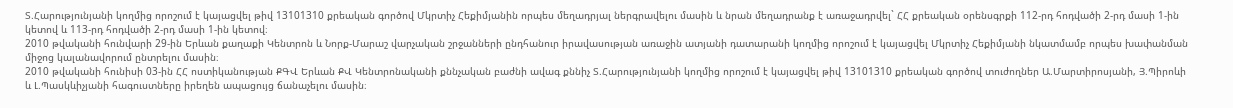Տ.Հարությունյանի կողմից որոշում է կայացվել թիվ 13101310 քրեական գործով Մկրտիչ Հեքիմյանին որպես մեղադրյալ ներգրավելու մասին և նրան մեղադրանք է առաջադրվել` ՀՀ քրեական օրենսգրքի 112-րդ հոդվածի 2-րդ մասի 1-ին կետով և 113-րդ հոդվածի 2-րդ մասի 1-ին կետով։
2010 թվականի հունվարի 29-ին Երևան քաղաքի Կենտրոն և Նորք-Մարաշ վարչական շրջանների ընդհանուր իրավասության առաջին ատյանի դատարանի կողմից որոշում է կայացվել Մկրտիչ Հեքիմյանի նկատմամբ որպես խափանման միջոց կալանավորում ընտրելու մասին։
2010 թվականի հունիսի 03-ին ՀՀ ոստիկանության ՔԳՎ Երևան ՔՎ Կենտրոնականի քննչական բաժնի ավագ քննիչ Տ.Հարությունյանի կողմից որոշում է կայացվել թիվ 13101310 քրեական գործով տուժողներ Ա.Մարտիրոսյանի, Յ.Պիրոևի և Լ.Պասկևիչյանի հագուստները իրեղեն ապացույց ճանաչելու մասին։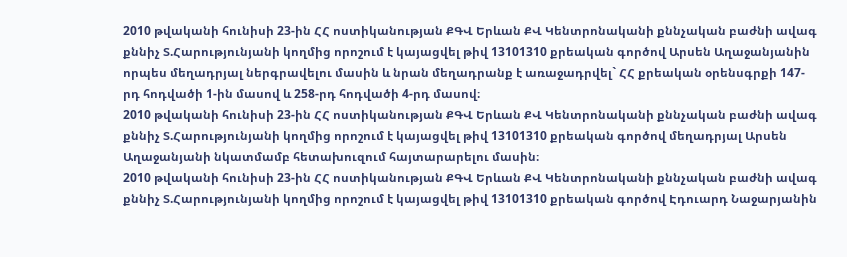2010 թվականի հունիսի 23-ին ՀՀ ոստիկանության ՔԳՎ Երևան ՔՎ Կենտրոնականի քննչական բաժնի ավագ քննիչ Տ.Հարությունյանի կողմից որոշում է կայացվել թիվ 13101310 քրեական գործով Արսեն Աղաջանյանին որպես մեղադրյալ ներգրավելու մասին և նրան մեղադրանք է առաջադրվել` ՀՀ քրեական օրենսգրքի 147-րդ հոդվածի 1-ին մասով և 258-րդ հոդվածի 4-րդ մասով։
2010 թվականի հունիսի 23-ին ՀՀ ոստիկանության ՔԳՎ Երևան ՔՎ Կենտրոնականի քննչական բաժնի ավագ քննիչ Տ.Հարությունյանի կողմից որոշում է կայացվել թիվ 13101310 քրեական գործով մեղադրյալ Արսեն Աղաջանյանի նկատմամբ հետախուզում հայտարարելու մասին։
2010 թվականի հունիսի 23-ին ՀՀ ոստիկանության ՔԳՎ Երևան ՔՎ Կենտրոնականի քննչական բաժնի ավագ քննիչ Տ.Հարությունյանի կողմից որոշում է կայացվել թիվ 13101310 քրեական գործով Էդուարդ Նաջարյանին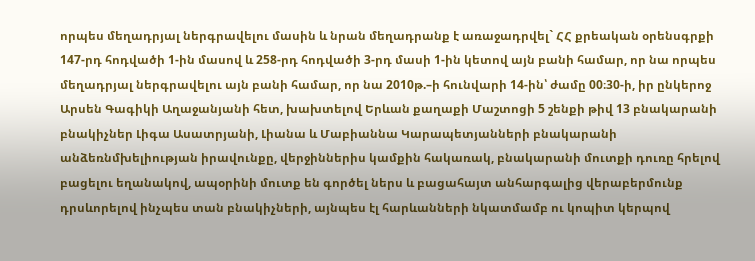որպես մեղադրյալ ներգրավելու մասին և նրան մեղադրանք է առաջադրվել` ՀՀ քրեական օրենսգրքի 147-րդ հոդվածի 1-ին մասով և 258-րդ հոդվածի 3-րդ մասի 1-ին կետով այն բանի համար, որ նա որպես մեղադրյալ ներգրավելու այն բանի համար, որ նա 2010թ.–ի հունվարի 14-ին՝ ժամը 00։30-ի, իր ընկերոջ Արսեն Գագիկի Աղաջանյանի հետ, խախտելով Երևան քաղաքի Մաշտոցի 5 շենքի թիվ 13 բնակարանի բնակիչներ Լիգա Ասատրյանի, Լիանա և Մաբիաննա Կարապետյանների բնակարանի անձեռնմխելիության իրավունքը, վերջիններիս կամքին հակառակ, բնակարանի մուտքի դուռը հրելով բացելու եղանակով, ապօրինի մուտք են գործել ներս և բացահայտ անհարգալից վերաբերմունք դրսևորելով ինչպես տան բնակիչների, այնպես էլ հարևանների նկատմամբ ու կոպիտ կերպով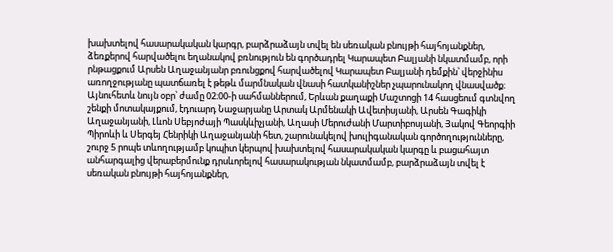խախտելով հասարակական կարգր, բարձրաձայն տվել են սեռական բնույթի հայհոյանքներ, ձեռքերով հարվածելու եղանակով բռնություն են գործադրել Կարապետ Բալյանի նկատմամբ, որի րնթացքում Արսեն Աղաջանյանր բռունցքով հարվածելով Կարապետ Բալյանի դեմքին՝ վերջինիս առողջությանը պատճառել է թեթև մարմնական վնասի հատկանիշներ չպարունակող վնասվածք։ Այնուհետև նույն օբր՝ ժամը 02։00-ի սահմաններում, Երևան քաղաքի Մաշտոցի 14 հասցեում գտնվող շենքի մոտակայքում, էդուարդ Նաջարյանը Արտակ Արմենակի Ավետիսյանի, Արսեն Գագիկի Աղաջանյանի, Լևոն Սեբյոժայի Պասկևիչյանի, Աղասի Մերուժանի Մարտիբոսյանի, Յակով Գեորգիի Պիրոևի և Սերգեյ Հենրիկի Աղաջանյանի հետ, շարունակելով խուլիգանական գործողությունները, շուրջ 5 րոպե տևողությամբ կոպիտ կերպով խախտելով հասարակական կարգը և բացահայտ անհարգալից վերաբերմունք դրսևորելով հասարակության նկատմամբ, բարձրաձայն տվել է սեռական բնույթի հայհոյանքներ,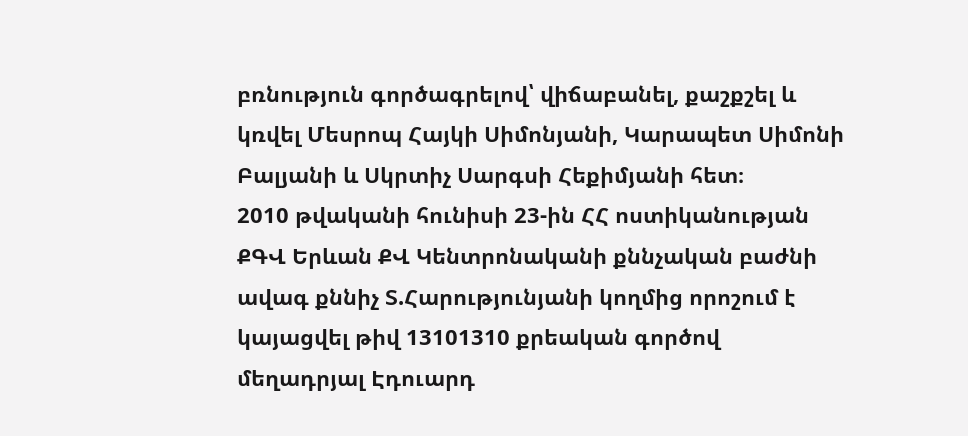բռնություն գործագրելով՝ վիճաբանել, քաշքշել և կռվել Մեսրոպ Հայկի Սիմոնյանի, Կարապետ Սիմոնի Բալյանի և Սկրտիչ Սարգսի Հեքիմյանի հետ։
2010 թվականի հունիսի 23-ին ՀՀ ոստիկանության ՔԳՎ Երևան ՔՎ Կենտրոնականի քննչական բաժնի ավագ քննիչ Տ.Հարությունյանի կողմից որոշում է կայացվել թիվ 13101310 քրեական գործով մեղադրյալ Էդուարդ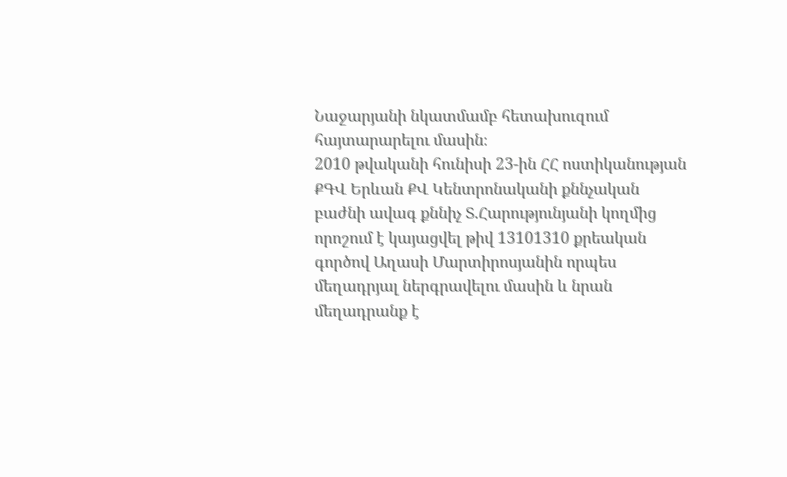Նաջարյանի նկատմամբ հետախուզում հայտարարելու մասին։
2010 թվականի հունիսի 23-ին ՀՀ ոստիկանության ՔԳՎ Երևան ՔՎ Կենտրոնականի քննչական բաժնի ավագ քննիչ Տ.Հարությունյանի կողմից որոշում է կայացվել թիվ 13101310 քրեական գործով Աղասի Մարտիրոսյանին որպես մեղադրյալ ներգրավելու մասին և նրան մեղադրանք է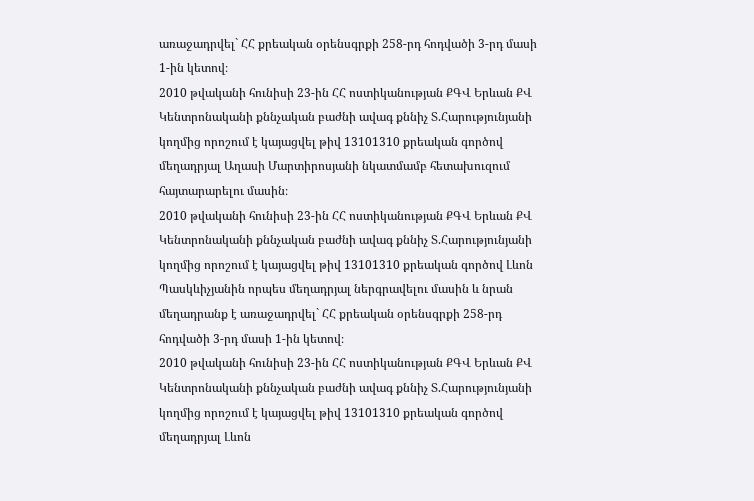առաջադրվել` ՀՀ քրեական օրենսգրքի 258-րդ հոդվածի 3-րդ մասի 1-ին կետով։
2010 թվականի հունիսի 23-ին ՀՀ ոստիկանության ՔԳՎ Երևան ՔՎ Կենտրոնականի քննչական բաժնի ավագ քննիչ Տ.Հարությունյանի կողմից որոշում է կայացվել թիվ 13101310 քրեական գործով մեղադրյալ Աղասի Մարտիրոսյանի նկատմամբ հետախուզում հայտարարելու մասին։
2010 թվականի հունիսի 23-ին ՀՀ ոստիկանության ՔԳՎ Երևան ՔՎ Կենտրոնականի քննչական բաժնի ավագ քննիչ Տ.Հարությունյանի կողմից որոշում է կայացվել թիվ 13101310 քրեական գործով Լևոն Պասկևիչյանին որպես մեղադրյալ ներգրավելու մասին և նրան մեղադրանք է առաջադրվել` ՀՀ քրեական օրենսգրքի 258-րդ հոդվածի 3-րդ մասի 1-ին կետով։
2010 թվականի հունիսի 23-ին ՀՀ ոստիկանության ՔԳՎ Երևան ՔՎ Կենտրոնականի քննչական բաժնի ավագ քննիչ Տ.Հարությունյանի կողմից որոշում է կայացվել թիվ 13101310 քրեական գործով մեղադրյալ Լևոն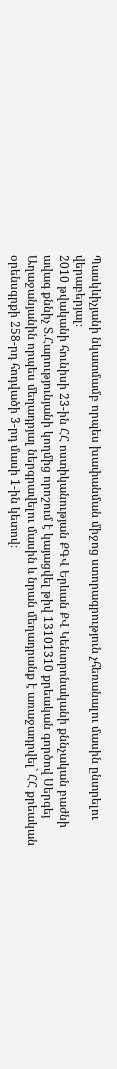Պասկևիչյանի նկատմամբ որպես խափանման միջոց ստորագրություն չհեռանալու մասին ընտրելու վերաբերյալ։
2010 թվականի հունիսի 23-ին ՀՀ ոստիկանության ՔԳՎ Երևան ՔՎ Կենտրոնականի քննչական բաժնի ավագ քննիչ Տ.Հարությունյանի կողմից որոշում է կայացվել թիվ 13101310 քրեական գործով Սերգեյ Աղաջանյանին որպես մեղադրյալ ներգրավելու մասին և նրան մեղադրանք է առաջադրվել` ՀՀ քրեական օրենսգրքի 258-րդ հոդվածի 3-րդ մասի 1-ին կետով։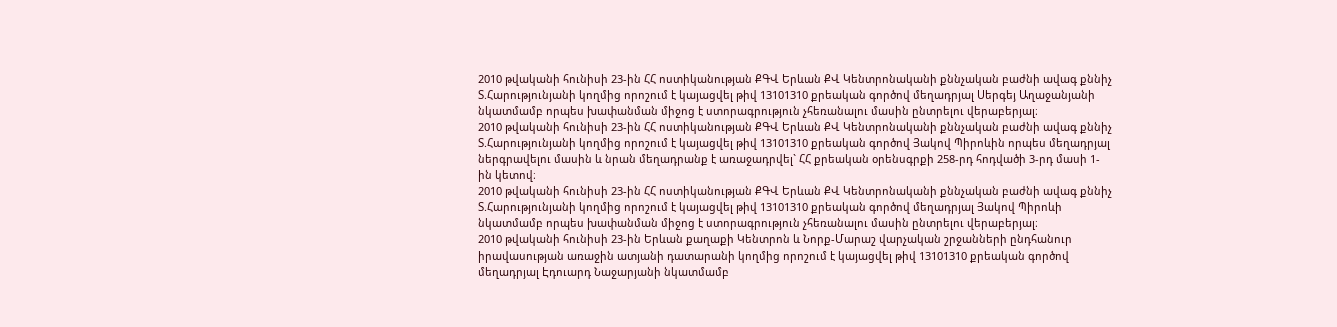2010 թվականի հունիսի 23-ին ՀՀ ոստիկանության ՔԳՎ Երևան ՔՎ Կենտրոնականի քննչական բաժնի ավագ քննիչ Տ.Հարությունյանի կողմից որոշում է կայացվել թիվ 13101310 քրեական գործով մեղադրյալ Սերգեյ Աղաջանյանի նկատմամբ որպես խափանման միջոց է ստորագրություն չհեռանալու մասին ընտրելու վերաբերյալ։
2010 թվականի հունիսի 23-ին ՀՀ ոստիկանության ՔԳՎ Երևան ՔՎ Կենտրոնականի քննչական բաժնի ավագ քննիչ Տ.Հարությունյանի կողմից որոշում է կայացվել թիվ 13101310 քրեական գործով Յակով Պիրոևին որպես մեղադրյալ ներգրավելու մասին և նրան մեղադրանք է առաջադրվել` ՀՀ քրեական օրենսգրքի 258-րդ հոդվածի 3-րդ մասի 1-ին կետով։
2010 թվականի հունիսի 23-ին ՀՀ ոստիկանության ՔԳՎ Երևան ՔՎ Կենտրոնականի քննչական բաժնի ավագ քննիչ Տ.Հարությունյանի կողմից որոշում է կայացվել թիվ 13101310 քրեական գործով մեղադրյալ Յակով Պիրոևի նկատմամբ որպես խափանման միջոց է ստորագրություն չհեռանալու մասին ընտրելու վերաբերյալ։
2010 թվականի հունիսի 23-ին Երևան քաղաքի Կենտրոն և Նորք-Մարաշ վարչական շրջանների ընդհանուր իրավասության առաջին ատյանի դատարանի կողմից որոշում է կայացվել թիվ 13101310 քրեական գործով մեղադրյալ Էդուարդ Նաջարյանի նկատմամբ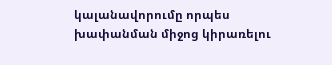կալանավորումը որպես խափանման միջոց կիրառելու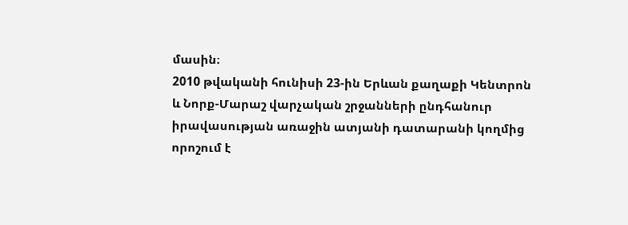մասին։
2010 թվականի հունիսի 23-ին Երևան քաղաքի Կենտրոն և Նորք-Մարաշ վարչական շրջանների ընդհանուր իրավասության առաջին ատյանի դատարանի կողմից որոշում է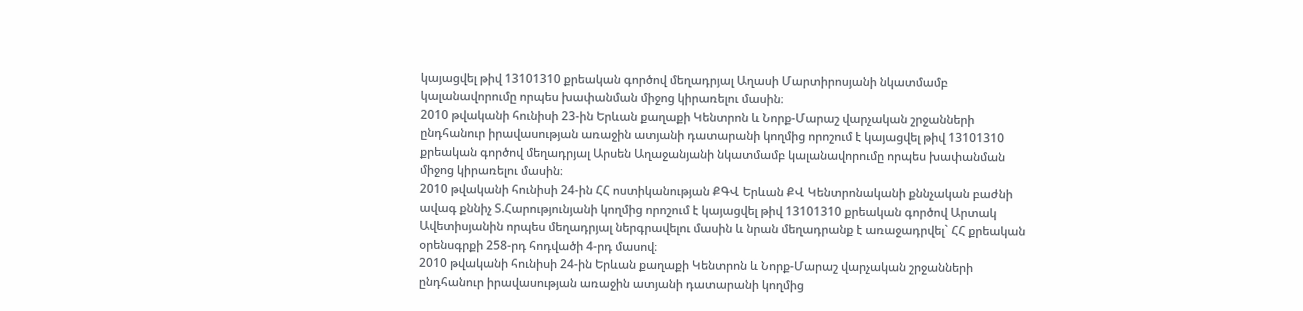կայացվել թիվ 13101310 քրեական գործով մեղադրյալ Աղասի Մարտիրոսյանի նկատմամբ կալանավորումը որպես խափանման միջոց կիրառելու մասին։
2010 թվականի հունիսի 23-ին Երևան քաղաքի Կենտրոն և Նորք-Մարաշ վարչական շրջանների ընդհանուր իրավասության առաջին ատյանի դատարանի կողմից որոշում է կայացվել թիվ 13101310 քրեական գործով մեղադրյալ Արսեն Աղաջանյանի նկատմամբ կալանավորումը որպես խափանման միջոց կիրառելու մասին։
2010 թվականի հունիսի 24-ին ՀՀ ոստիկանության ՔԳՎ Երևան ՔՎ Կենտրոնականի քննչական բաժնի ավագ քննիչ Տ.Հարությունյանի կողմից որոշում է կայացվել թիվ 13101310 քրեական գործով Արտակ Ավետիսյանին որպես մեղադրյալ ներգրավելու մասին և նրան մեղադրանք է առաջադրվել` ՀՀ քրեական օրենսգրքի 258-րդ հոդվածի 4-րդ մասով։
2010 թվականի հունիսի 24-ին Երևան քաղաքի Կենտրոն և Նորք-Մարաշ վարչական շրջանների ընդհանուր իրավասության առաջին ատյանի դատարանի կողմից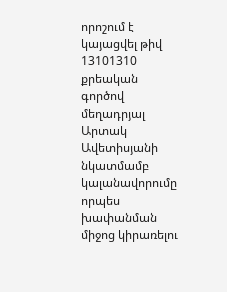որոշում է կայացվել թիվ 13101310 քրեական գործով մեղադրյալ Արտակ Ավետիսյանի նկատմամբ կալանավորումը որպես խափանման միջոց կիրառելու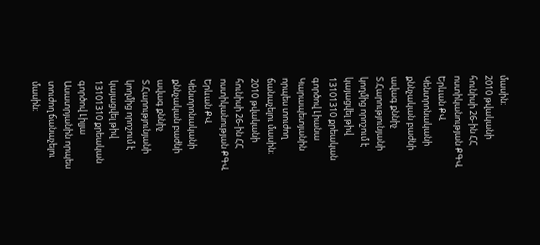մասին։
2010 թվականի հունիսի 26-ին ՀՀ ոստիկանության ՔԳՎ Երևան ՔՎ Կենտրոնականի քննչական բաժնի ավագ քննիչ Տ.Հարությունյանի կողմից որոշում է կայացվել թիվ 13101310 քրեական գործով Լիանա Կարապետյանին որպես տուժող ճանաչելու մասին։
2010 թվականի հունիսի 26-ին ՀՀ ոստիկանության ՔԳՎ Երևան ՔՎ Կենտրոնականի քննչական բաժնի ավագ քննիչ Տ.Հարությունյանի կողմից որոշում է կայացվել թիվ 13101310 քրեական գործով Լիլյա Ասատրյանին որպես տուժող ճանաչելու մասին։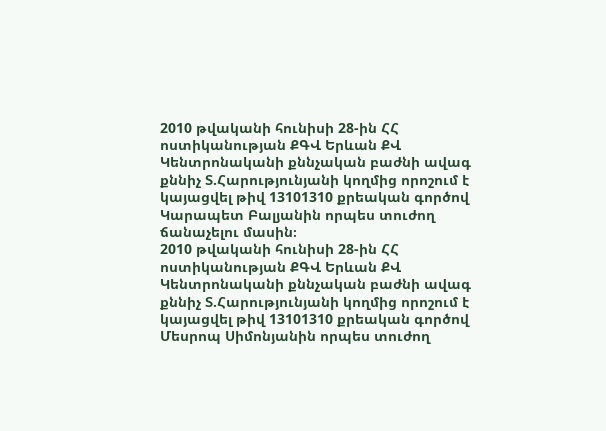2010 թվականի հունիսի 28-ին ՀՀ ոստիկանության ՔԳՎ Երևան ՔՎ Կենտրոնականի քննչական բաժնի ավագ քննիչ Տ.Հարությունյանի կողմից որոշում է կայացվել թիվ 13101310 քրեական գործով Կարապետ Բալյանին որպես տուժող ճանաչելու մասին։
2010 թվականի հունիսի 28-ին ՀՀ ոստիկանության ՔԳՎ Երևան ՔՎ Կենտրոնականի քննչական բաժնի ավագ քննիչ Տ.Հարությունյանի կողմից որոշում է կայացվել թիվ 13101310 քրեական գործով Մեսրոպ Սիմոնյանին որպես տուժող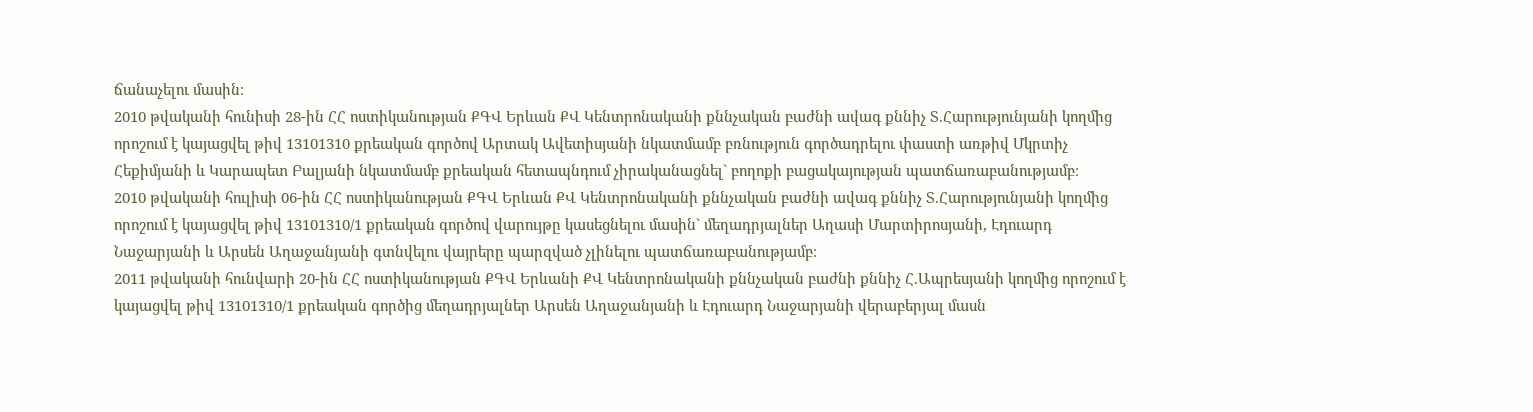ճանաչելու մասին։
2010 թվականի հունիսի 28-ին ՀՀ ոստիկանության ՔԳՎ Երևան ՔՎ Կենտրոնականի քննչական բաժնի ավագ քննիչ Տ.Հարությունյանի կողմից որոշում է կայացվել թիվ 13101310 քրեական գործով Արտակ Ավետիսյանի նկատմամբ բռնություն գործադրելու փաստի առթիվ Մկրտիչ Հեքիմյանի և Կարապետ Բալյանի նկատմամբ քրեական հետապնդում չիրականացնել` բողոքի բացակայության պատճառաբանությամբ։
2010 թվականի հուլիսի 06-ին ՀՀ ոստիկանության ՔԳՎ Երևան ՔՎ Կենտրոնականի քննչական բաժնի ավագ քննիչ Տ.Հարությունյանի կողմից որոշում է կայացվել թիվ 13101310/1 քրեական գործով վարույթը կասեցնելու մասին` մեղադրյալներ Աղասի Մարտիրոսյանի, Էդուարդ Նաջարյանի և Արսեն Աղաջանյանի գտնվելու վայրերը պարզված չլինելու պատճառաբանությամբ։
2011 թվականի հունվարի 20-ին ՀՀ ոստիկանության ՔԳՎ Երևանի ՔՎ Կենտրոնականի քննչական բաժնի քննիչ Հ.Ապրեսյանի կողմից որոշում է կայացվել թիվ 13101310/1 քրեական գործից մեղադրյալներ Արսեն Աղաջանյանի և Էդուարդ Նաջարյանի վերաբերյալ մասն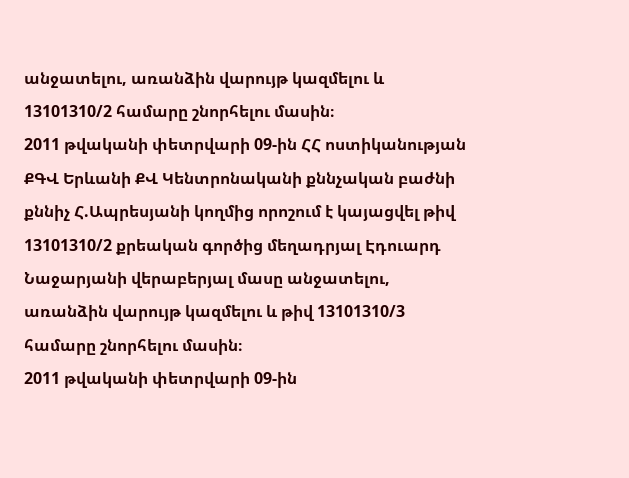անջատելու, առանձին վարույթ կազմելու և 13101310/2 համարը շնորհելու մասին։
2011 թվականի փետրվարի 09-ին ՀՀ ոստիկանության ՔԳՎ Երևանի ՔՎ Կենտրոնականի քննչական բաժնի քննիչ Հ.Ապրեսյանի կողմից որոշում է կայացվել թիվ 13101310/2 քրեական գործից մեղադրյալ Էդուարդ Նաջարյանի վերաբերյալ մասը անջատելու, առանձին վարույթ կազմելու և թիվ 13101310/3 համարը շնորհելու մասին։
2011 թվականի փետրվարի 09-ին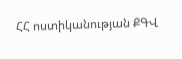ՀՀ ոստիկանության ՔԳՎ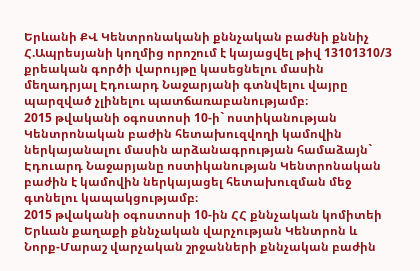Երևանի ՔՎ Կենտրոնականի քննչական բաժնի քննիչ Հ.Ապրեսյանի կողմից որոշում է կայացվել թիվ 13101310/3 քրեական գործի վարույթը կասեցնելու մասին մեղադրյալ Էդուարդ Նաջարյանի գտնվելու վայրը պարզված չլինելու պատճառաբանությամբ։
2015 թվականի օգոստոսի 10-ի` ոստիկանության Կենտրոնական բաժին հետախուզվողի կամովին ներկայանալու մասին արձանագրության համաձայն` Էդուարդ Նաջարյանը ոստիկանության Կենտրոնական բաժին է կամովին ներկայացել հետախուզման մեջ գտնելու կապակցությամբ։
2015 թվականի օգոստոսի 10-ին ՀՀ քննչական կոմիտեի Երևան քաղաքի քննչական վարչության Կենտրոն և Նորք-Մարաշ վարչական շրջանների քննչական բաժին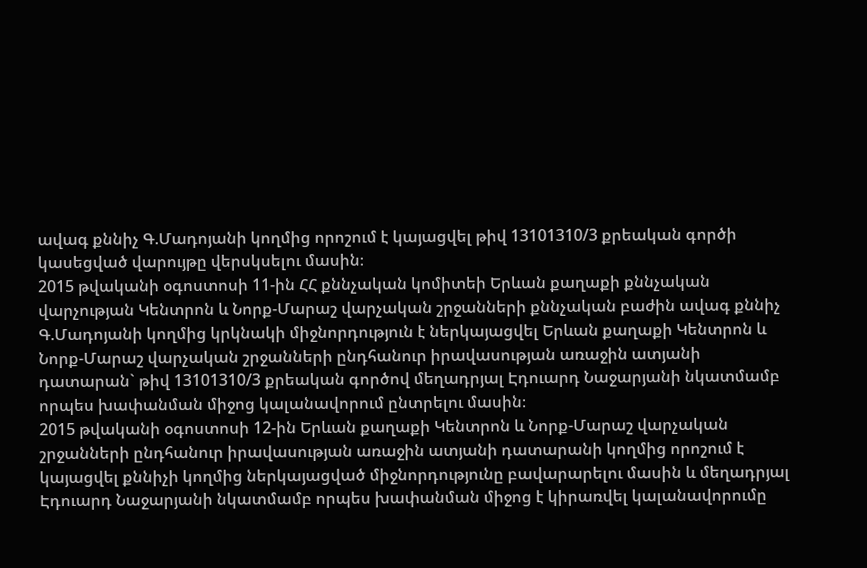ավագ քննիչ Գ.Մադոյանի կողմից որոշում է կայացվել թիվ 13101310/3 քրեական գործի կասեցված վարույթը վերսկսելու մասին։
2015 թվականի օգոստոսի 11-ին ՀՀ քննչական կոմիտեի Երևան քաղաքի քննչական վարչության Կենտրոն և Նորք-Մարաշ վարչական շրջանների քննչական բաժին ավագ քննիչ Գ.Մադոյանի կողմից կրկնակի միջնորդություն է ներկայացվել Երևան քաղաքի Կենտրոն և Նորք-Մարաշ վարչական շրջանների ընդհանուր իրավասության առաջին ատյանի դատարան` թիվ 13101310/3 քրեական գործով մեղադրյալ Էդուարդ Նաջարյանի նկատմամբ որպես խափանման միջոց կալանավորում ընտրելու մասին։
2015 թվականի օգոստոսի 12-ին Երևան քաղաքի Կենտրոն և Նորք-Մարաշ վարչական շրջանների ընդհանուր իրավասության առաջին ատյանի դատարանի կողմից որոշում է կայացվել քննիչի կողմից ներկայացված միջնորդությունը բավարարելու մասին և մեղադրյալ Էդուարդ Նաջարյանի նկատմամբ որպես խափանման միջոց է կիրառվել կալանավորումը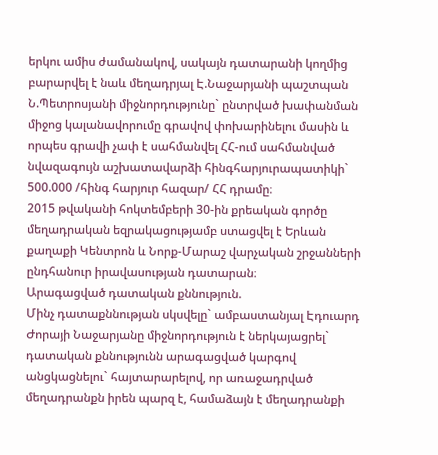երկու ամիս ժամանակով, սակայն դատարանի կողմից բարարվել է նաև մեղադրյալ Է.Նաջարյանի պաշտպան Ն.Պետրոսյանի միջնորդությունը` ընտրված խափանման միջոց կալանավորումը գրավով փոխարինելու մասին և որպես գրավի չափ է սահմանվել ՀՀ-ում սահմանված նվազագույն աշխատավարձի հինգհարյուրապատիկի` 500.000 /հինգ հարյուր հազար/ ՀՀ դրամը։
2015 թվականի հոկտեմբերի 30-ին քրեական գործը մեղադրական եզրակացությամբ ստացվել է Երևան քաղաքի Կենտրոն և Նորք-Մարաշ վարչական շրջանների ընդհանուր իրավասության դատարան։
Արագացված դատական քննություն.
Մինչ դատաքննության սկսվելը` ամբաստանյալ Էդուարդ Ժորայի Նաջարյանը միջնորդություն է ներկայացրել` դատական քննությունն արագացված կարգով անցկացնելու` հայտարարելով, որ առաջադրված մեղադրանքն իրեն պարզ է, համաձայն է մեղադրանքի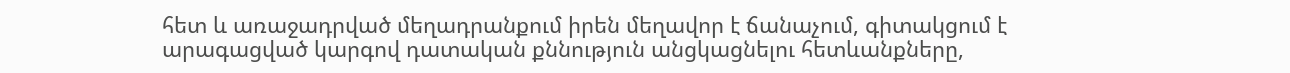հետ և առաջադրված մեղադրանքում իրեն մեղավոր է ճանաչում, գիտակցում է արագացված կարգով դատական քննություն անցկացնելու հետևանքները,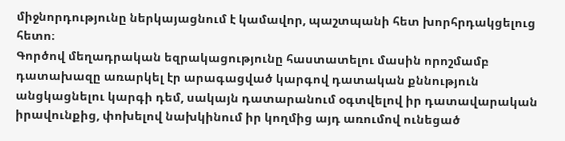միջնորդությունը ներկայացնում է կամավոր, պաշտպանի հետ խորհրդակցելուց հետո։
Գործով մեղադրական եզրակացությունը հաստատելու մասին որոշմամբ դատախազը առարկել էր արագացված կարգով դատական քննություն անցկացնելու կարգի դեմ, սակայն դատարանում օգտվելով իր դատավարական իրավունքից, փոխելով նախկինում իր կողմից այդ առումով ունեցած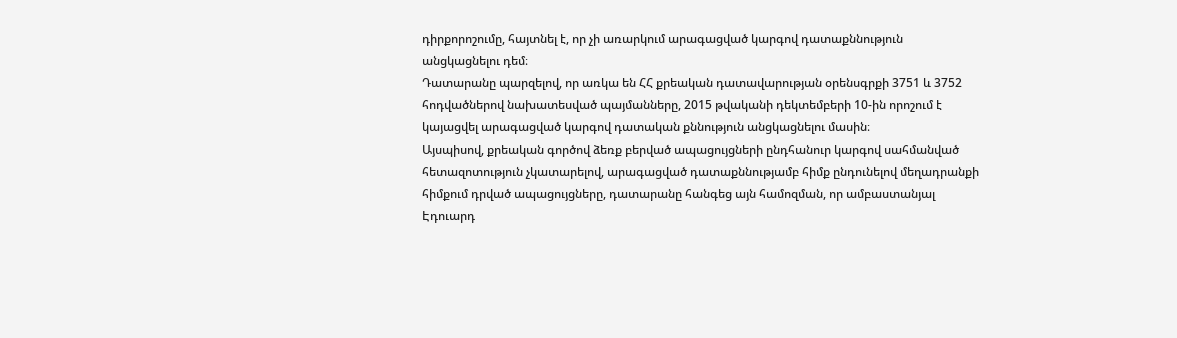դիրքորոշումը, հայտնել է, որ չի առարկում արագացված կարգով դատաքննություն անցկացնելու դեմ։
Դատարանը պարզելով, որ առկա են ՀՀ քրեական դատավարության օրենսգրքի 3751 և 3752 հոդվածներով նախատեսված պայմանները, 2015 թվականի դեկտեմբերի 10-ին որոշում է կայացվել արագացված կարգով դատական քննություն անցկացնելու մասին։
Այսպիսով, քրեական գործով ձեռք բերված ապացույցների ընդհանուր կարգով սահմանված հետազոտություն չկատարելով, արագացված դատաքննությամբ հիմք ընդունելով մեղադրանքի հիմքում դրված ապացույցները, դատարանը հանգեց այն համոզման, որ ամբաստանյալ Էդուարդ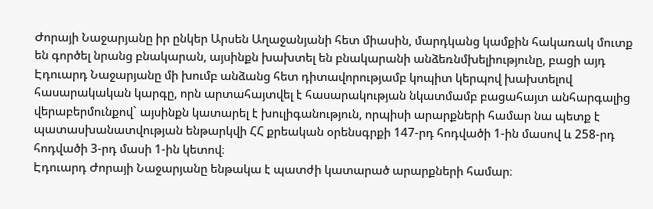Ժորայի Նաջարյանը իր ընկեր Արսեն Աղաջանյանի հետ միասին, մարդկանց կամքին հակառակ մուտք են գործել նրանց բնակարան, այսինքն խախտել են բնակարանի անձեռնմխելիությունը, բացի այդ Էդուարդ Նաջարյանը մի խումբ անձանց հետ դիտավորությամբ կոպիտ կերպով խախտելով հասարակական կարգը, որն արտահայտվել է հասարակության նկատմամբ բացահայտ անհարգալից վերաբերմունքով` այսինքն կատարել է խուլիգանություն, որպիսի արարքների համար նա պետք է պատասխանատվության ենթարկվի ՀՀ քրեական օրենսգրքի 147-րդ հոդվածի 1-ին մասով և 258-րդ հոդվածի 3-րդ մասի 1-ին կետով։
Էդուարդ Ժորայի Նաջարյանը ենթակա է պատժի կատարած արարքների համար։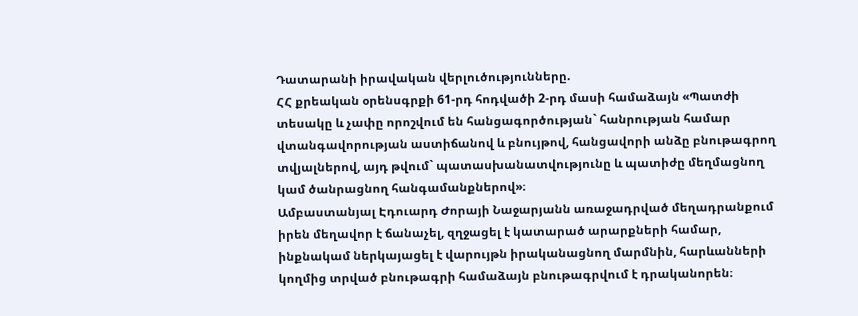Դատարանի իրավական վերլուծությունները.
ՀՀ քրեական օրենսգրքի 61-րդ հոդվածի 2-րդ մասի համաձայն «Պատժի տեսակը և չափը որոշվում են հանցագործության` հանրության համար վտանգավորության աստիճանով և բնույթով, հանցավորի անձը բնութագրող տվյալներով, այդ թվում` պատասխանատվությունը և պատիժը մեղմացնող կամ ծանրացնող հանգամանքներով»։
Ամբաստանյալ Էդուարդ Ժորայի Նաջարյանն առաջադրված մեղադրանքում իրեն մեղավոր է ճանաչել, զղջացել է կատարած արարքների համար, ինքնակամ ներկայացել է վարույթն իրականացնող մարմնին, հարևանների կողմից տրված բնութագրի համաձայն բնութագրվում է դրականորեն։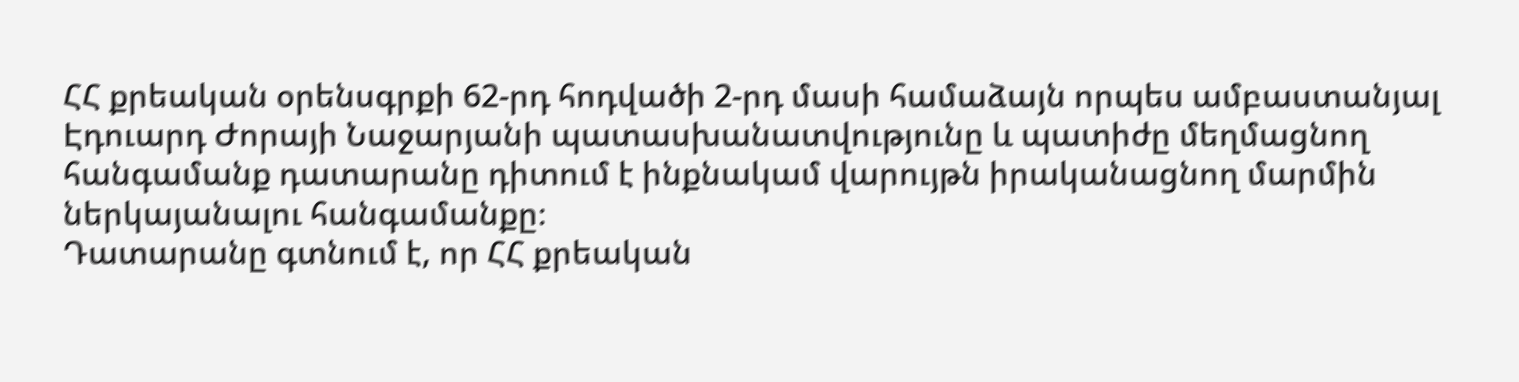ՀՀ քրեական օրենսգրքի 62-րդ հոդվածի 2-րդ մասի համաձայն որպես ամբաստանյալ Էդուարդ Ժորայի Նաջարյանի պատասխանատվությունը և պատիժը մեղմացնող հանգամանք դատարանը դիտում է ինքնակամ վարույթն իրականացնող մարմին ներկայանալու հանգամանքը։
Դատարանը գտնում է, որ ՀՀ քրեական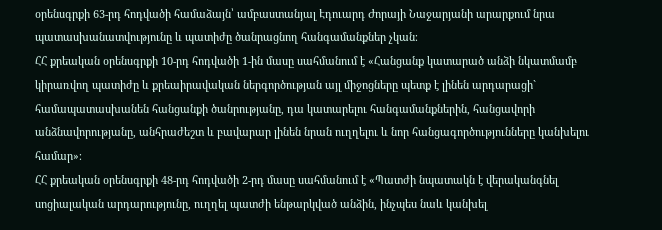օրենսգրքի 63-րդ հոդվածի համաձայն՝ ամբաստանյալ Էդուարդ Ժորայի Նաջարյանի արարքում նրա պատասխանատվությունը և պատիժը ծանրացնող հանգամանքներ չկան։
ՀՀ քրեական օրենսգրքի 10-րդ հոդվածի 1-ին մասը սահմանում է «Հանցանք կատարած անձի նկատմամբ կիրառվող պատիժը և քրեաիրավական ներգործության այլ միջոցները պետք է լինեն արդարացի` համապատասխանեն հանցանքի ծանրությանը, դա կատարելու հանգամանքներին, հանցավորի անձնավորությանը, անհրաժեշտ և բավարար լինեն նրան ուղղելու և նոր հանցագործությունները կանխելու համար»։
ՀՀ քրեական օրենսգրքի 48-րդ հոդվածի 2-րդ մասը սահմանում է «Պատժի նպատակն է վերականգնել սոցիալական արդարությունը, ուղղել պատժի ենթարկված անձին, ինչպես նաև կանխել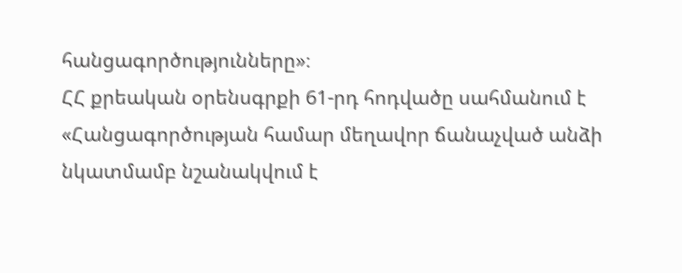հանցագործությունները»։
ՀՀ քրեական օրենսգրքի 61-րդ հոդվածը սահմանում է «Հանցագործության համար մեղավոր ճանաչված անձի նկատմամբ նշանակվում է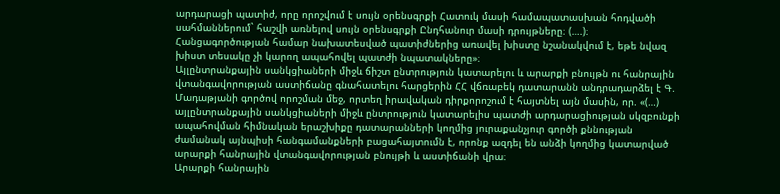արդարացի պատիժ, որը որոշվում է սույն օրենսգրքի Հատուկ մասի համապատասխան հոդվածի սահմաններում` հաշվի առնելով սույն օրենսգրքի Ընդհանուր մասի դրույթները։ (….)։ Հանցագործության համար նախատեսված պատիժներից առավել խիստը նշանակվում է, եթե նվազ խիստ տեսակը չի կարող ապահովել պատժի նպատակները»։
Այլընտրանքային սանկցիաների միջև ճիշտ ընտրություն կատարելու և արարքի բնույթն ու հանրային վտանգավորության աստիճանը գնահատելու հարցերին ՀՀ վճռաբեկ դատարանն անդրադարձել է Գ. Մադաթյանի գործով որոշման մեջ, որտեղ իրավական դիրքորոշում է հայտնել այն մասին, որ. «(…) այլընտրանքային սանկցիաների միջև ընտրություն կատարելիս պատժի արդարացիության սկզբունքի ապահովման հիմնական երաշխիքը դատարանների կողմից յուրաքանչյուր գործի քննության ժամանակ այնպիսի հանգամանքների բացահայտումն է, որոնք ազդել են անձի կողմից կատարված արարքի հանրային վտանգավորության բնույթի և աստիճանի վրա։
Արարքի հանրային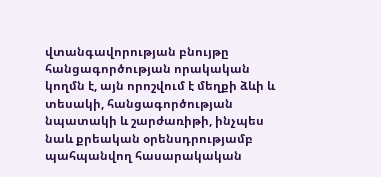վտանգավորության բնույթը հանցագործության որակական կողմն է, այն որոշվում է մեղքի ձևի և տեսակի, հանցագործության նպատակի և շարժառիթի, ինչպես նաև քրեական օրենսդրությամբ պահպանվող հասարակական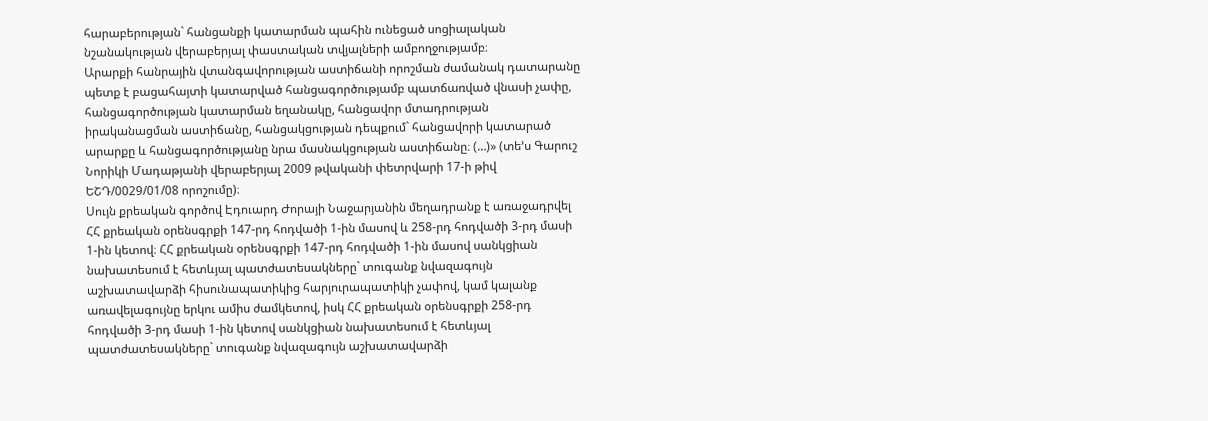հարաբերության` հանցանքի կատարման պահին ունեցած սոցիալական նշանակության վերաբերյալ փաստական տվյալների ամբողջությամբ։
Արարքի հանրային վտանգավորության աստիճանի որոշման ժամանակ դատարանը պետք է բացահայտի կատարված հանցագործությամբ պատճառված վնասի չափը, հանցագործության կատարման եղանակը, հանցավոր մտադրության իրականացման աստիճանը, հանցակցության դեպքում` հանցավորի կատարած արարքը և հանցագործությանը նրա մասնակցության աստիճանը։ (…)» (տե’ս Գարուշ Նորիկի Մադաթյանի վերաբերյալ 2009 թվականի փետրվարի 17-ի թիվ ԵՇԴ/0029/01/08 որոշումը)։
Սույն քրեական գործով Էդուարդ Ժորայի Նաջարյանին մեղադրանք է առաջադրվել ՀՀ քրեական օրենսգրքի 147-րդ հոդվածի 1-ին մասով և 258-րդ հոդվածի 3-րդ մասի 1-ին կետով։ ՀՀ քրեական օրենսգրքի 147-րդ հոդվածի 1-ին մասով սանկցիան նախատեսում է հետևյալ պատժատեսակները` տուգանք նվազագույն աշխատավարձի հիսունապատիկից հարյուրապատիկի չափով, կամ կալանք առավելագույնը երկու ամիս ժամկետով, իսկ ՀՀ քրեական օրենսգրքի 258-րդ հոդվածի 3-րդ մասի 1-ին կետով սանկցիան նախատեսում է հետևյալ պատժատեսակները` տուգանք նվազագույն աշխատավարձի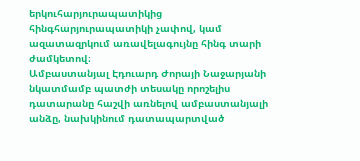երկուհարյուրապատիկից հինգհարյուրապատիկի չափով, կամ ազատազրկում առավելագույնը հինգ տարի ժամկետով։
Ամբաստանյալ Էդուարդ Ժորայի Նաջարյանի նկատմամբ պատժի տեսակը որոշելիս դատարանը հաշվի առնելով ամբաստանյալի անձը, նախկինում դատապարտված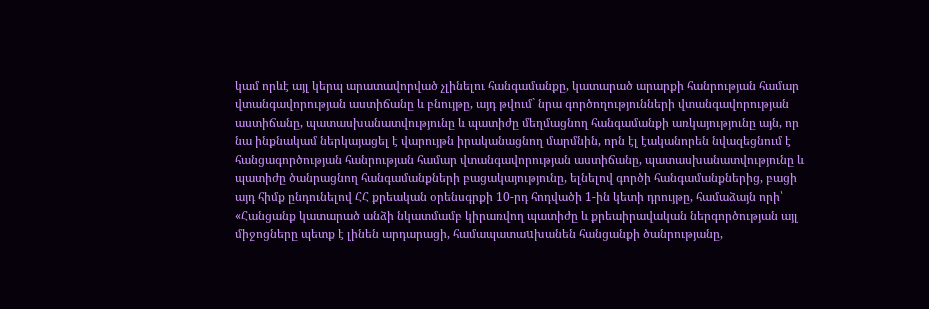կամ որևէ այլ կերպ արատավորված չլինելու հանգամանքը, կատարած արարքի հանրության համար վտանգավորության աստիճանը և բնույթը, այդ թվում` նրա գործողությունների վտանգավորության աստիճանը, պատասխանատվությունը և պատիժը մեղմացնող հանգամանքի առկայությունը այն, որ նա ինքնակամ ներկայացել է վարույթն իրականացնող մարմնին, որն էլ էականորեն նվազեցնում է հանցագործության հանրության համար վտանգավորության աստիճանը, պատասխանատվությունը և պատիժը ծանրացնող հանգամանքների բացակայությունը, ելնելով գործի հանգամանքներից, բացի այդ հիմք ընդունելով ՀՀ քրեական օրենսգրքի 10-րդ հոդվածի 1-ին կետի դրույթը, համաձայն որի՝ «Հանցանք կատարած անձի նկատմամբ կիրառվող պատիժը և քրեաիրավական ներգործության այլ միջոցները պետք է լինեն արդարացի, համապատաuխանեն հանցանքի ծանրությանը,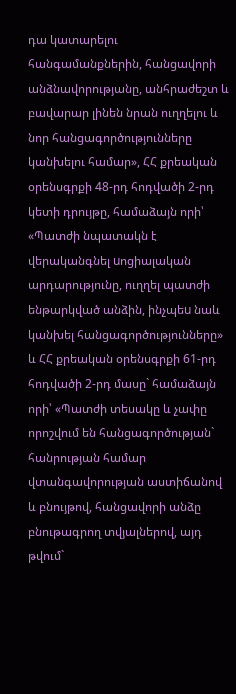դա կատարելու հանգամանքներին, հանցավորի անձնավորությանը, անհրաժեշտ և բավարար լինեն նրան ուղղելու և նոր հանցագործությունները կանխելու համար», ՀՀ քրեական օրենսգրքի 48-րդ հոդվածի 2-րդ կետի դրույթը, համաձայն որի՝ «Պատժի նպատակն է վերականգնել uոցիալական արդարությունը, ուղղել պատժի ենթարկված անձին, ինչպեu նաև կանխել հանցագործությունները» և ՀՀ քրեական օրենսգրքի 61-րդ հոդվածի 2-րդ մասը` համաձայն որի՝ «Պատժի տեսակը և չափը որոշվում են հանցագործության` հանրության համար վտանգավորության աստիճանով և բնույթով, հանցավորի անձը բնութագրող տվյալներով, այդ թվում`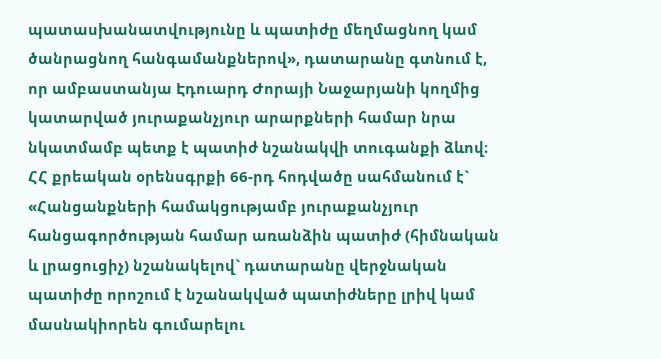պատասխանատվությունը և պատիժը մեղմացնող կամ ծանրացնող հանգամանքներով», դատարանը գտնում է, որ ամբաստանյա Էդուարդ Ժորայի Նաջարյանի կողմից կատարված յուրաքանչյուր արարքների համար նրա նկատմամբ պետք է պատիժ նշանակվի տուգանքի ձևով։
ՀՀ քրեական օրենսգրքի 66-րդ հոդվածը սահմանում է` «Հանցանքների համակցությամբ յուրաքանչյուր հանցագործության համար առանձին պատիժ (հիմնական և լրացուցիչ) նշանակելով` դատարանը վերջնական պատիժը որոշում է նշանակված պատիժները լրիվ կամ մասնակիորեն գումարելու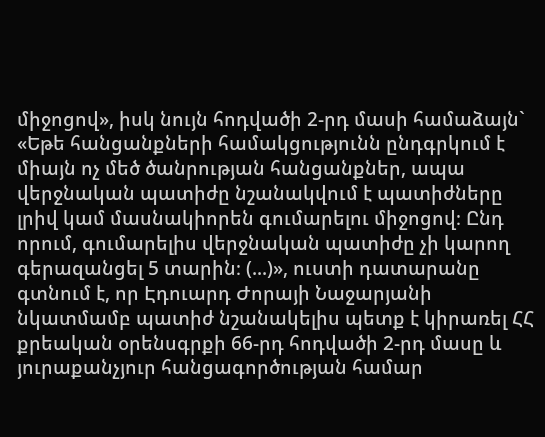միջոցով», իսկ նույն հոդվածի 2-րդ մասի համաձայն` «Եթե հանցանքների համակցությունն ընդգրկում է միայն ոչ մեծ ծանրության հանցանքներ, ապա վերջնական պատիժը նշանակվում է պատիժները լրիվ կամ մասնակիորեն գումարելու միջոցով։ Ընդ որում, գումարելիս վերջնական պատիժը չի կարող գերազանցել 5 տարին։ (...)», ուստի դատարանը գտնում է, որ Էդուարդ Ժորայի Նաջարյանի նկատմամբ պատիժ նշանակելիս պետք է կիրառել ՀՀ քրեական օրենսգրքի 66-րդ հոդվածի 2-րդ մասը և յուրաքանչյուր հանցագործության համար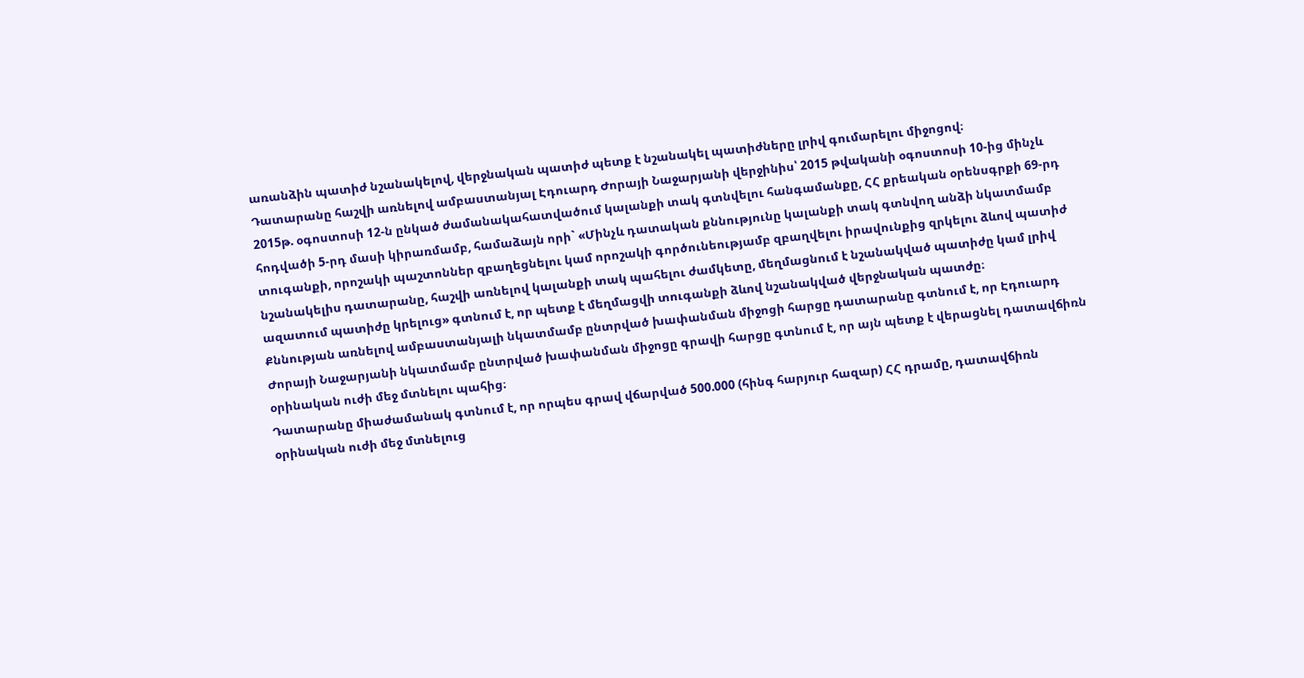առանձին պատիժ նշանակելով, վերջնական պատիժ պետք է նշանակել պատիժները լրիվ գումարելու միջոցով։
Դատարանը հաշվի առնելով ամբաստանյալ Էդուարդ Ժորայի Նաջարյանի վերջինիս՝ 2015 թվականի օգոստոսի 10-ից մինչև 2015թ. օգոստոսի 12-ն ընկած ժամանակահատվածում կալանքի տակ գտնվելու հանգամանքը, ՀՀ քրեական օրենսգրքի 69-րդ հոդվածի 5-րդ մասի կիրառմամբ, համաձայն որի` «Մինչև դատական քննությունը կալանքի տակ գտնվող անձի նկատմամբ տուգանքի, որոշակի պաշտոններ զբաղեցնելու կամ որոշակի գործունեությամբ զբաղվելու իրավունքից զրկելու ձևով պատիժ նշանակելիս դատարանը, հաշվի առնելով կալանքի տակ պահելու ժամկետը, մեղմացնում է նշանակված պատիժը կամ լրիվ ազատում պատիժը կրելուց» գտնում է, որ պետք է մեղմացվի տուգանքի ձևով նշանակված վերջնական պատժը։
Քննության առնելով ամբաստանյալի նկատմամբ ընտրված խափանման միջոցի հարցը դատարանը գտնում է, որ Էդուարդ Ժորայի Նաջարյանի նկատմամբ ընտրված խափանման միջոցը գրավի հարցը գտնում է, որ այն պետք է վերացնել դատավճիռն օրինական ուժի մեջ մտնելու պահից։
Դատարանը միաժամանակ գտնում է, որ որպես գրավ վճարված 500.000 (հինգ հարյուր հազար) ՀՀ դրամը, դատավճիռն օրինական ուժի մեջ մտնելուց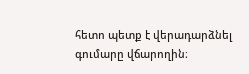հետո պետք է վերադարձնել գումարը վճարողին։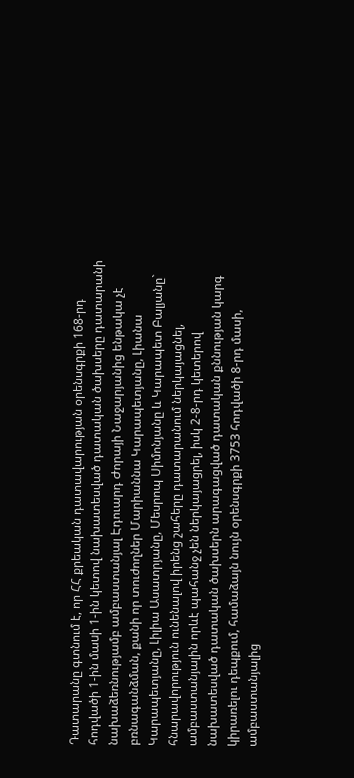Դատարանը գտնում է, որ ՀՀ քրեական դատավարության օրենսգրքի 168-րդ հոդվածի 1-ին մաuի 1-ին կետով նախատեսված դատական ծախսերը դատարանի նախաձեռնությամբ ամբաստանյալ Էդուարդ Ժորայի Նաջարյանից ենթակա չէ բռնագանձման, քանի որ տուժողներ Մարիաննա Կարապետյանը, Լիանա Կարապետյանը, Լիլիա Ասատրյանը, Մեսրոպ Սիմոնյանը և Կարապետ Բալյանը` հնարավորություն ունենալով իրենց շահերը դատարանում ներկայացնել, ամբաստանյալին որևէ պահանջ չեն ներկայացրել, իսկ 2-8-րդ կետերով նախատեսված դատական ծախսերն արագացված դատական քննության կարգ կիրառելու դեպքում, համաձայն նույն օրենսգրքի 3753 հոդվածի 8-րդ մասի, ամբաստանյալից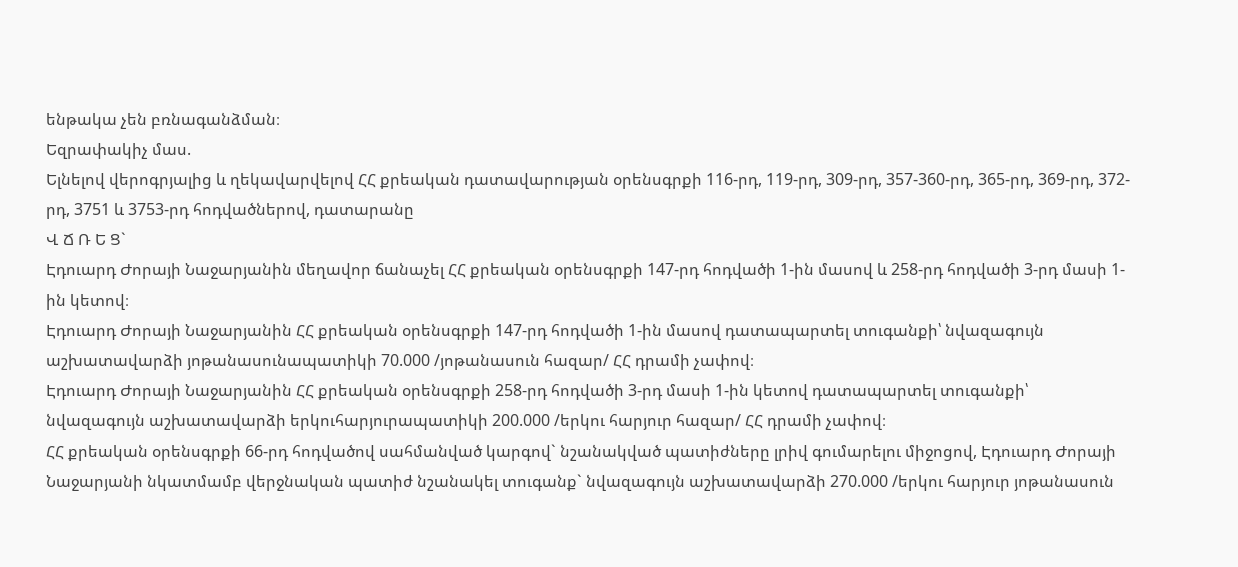ենթակա չեն բռնագանձման։
Եզրափակիչ մաս.
Ելնելով վերոգրյալից և ղեկավարվելով ՀՀ քրեական դատավարության օրենսգրքի 116-րդ, 119-րդ, 309-րդ, 357-360-րդ, 365-րդ, 369-րդ, 372-րդ, 3751 և 3753-րդ հոդվածներով, դատարանը
Վ Ճ Ռ Ե Ց`
Էդուարդ Ժորայի Նաջարյանին մեղավոր ճանաչել ՀՀ քրեական օրենսգրքի 147-րդ հոդվածի 1-ին մասով և 258-րդ հոդվածի 3-րդ մասի 1-ին կետով։
Էդուարդ Ժորայի Նաջարյանին ՀՀ քրեական օրենսգրքի 147-րդ հոդվածի 1-ին մասով դատապարտել տուգանքի՝ նվազագույն աշխատավարձի յոթանասունապատիկի 70.000 /յոթանասուն հազար/ ՀՀ դրամի չափով։
Էդուարդ Ժորայի Նաջարյանին ՀՀ քրեական օրենսգրքի 258-րդ հոդվածի 3-րդ մասի 1-ին կետով դատապարտել տուգանքի՝ նվազագույն աշխատավարձի երկուհարյուրապատիկի 200.000 /երկու հարյուր հազար/ ՀՀ դրամի չափով։
ՀՀ քրեական օրենսգրքի 66-րդ հոդվածով սահմանված կարգով` նշանակված պատիժները լրիվ գումարելու միջոցով, Էդուարդ Ժորայի Նաջարյանի նկատմամբ վերջնական պատիժ նշանակել տուգանք` նվազագույն աշխատավարձի 270.000 /երկու հարյուր յոթանասուն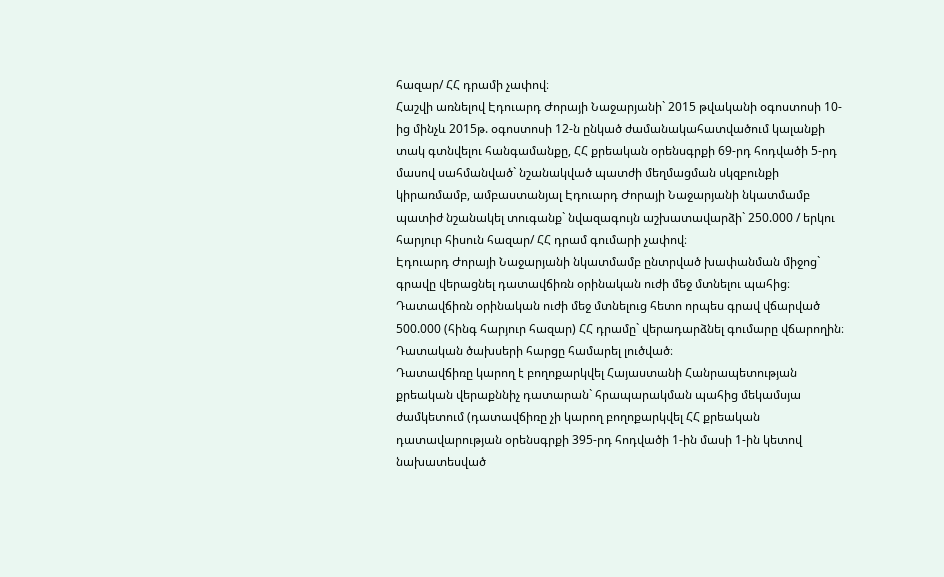հազար/ ՀՀ դրամի չափով։
Հաշվի առնելով Էդուարդ Ժորայի Նաջարյանի` 2015 թվականի օգոստոսի 10-ից մինչև 2015թ. օգոստոսի 12-ն ընկած ժամանակահատվածում կալանքի տակ գտնվելու հանգամանքը, ՀՀ քրեական օրենսգրքի 69-րդ հոդվածի 5-րդ մասով սահմանված` նշանակված պատժի մեղմացման սկզբունքի կիրառմամբ, ամբաստանյալ Էդուարդ Ժորայի Նաջարյանի նկատմամբ պատիժ նշանակել տուգանք` նվազագույն աշխատավարձի` 250.000 / երկու հարյուր հիսուն հազար/ ՀՀ դրամ գումարի չափով։
Էդուարդ Ժորայի Նաջարյանի նկատմամբ ընտրված խափանման միջոց` գրավը վերացնել դատավճիռն օրինական ուժի մեջ մտնելու պահից։
Դատավճիռն օրինական ուժի մեջ մտնելուց հետո որպես գրավ վճարված 500.000 (հինգ հարյուր հազար) ՀՀ դրամը` վերադարձնել գումարը վճարողին։
Դատական ծախսերի հարցը համարել լուծված։
Դատավճիռը կարող է բողոքարկվել Հայաստանի Հանրապետության քրեական վերաքննիչ դատարան` հրապարակման պահից մեկամսյա ժամկետում (դատավճիռը չի կարող բողոքարկվել ՀՀ քրեական դատավարության օրենսգրքի 395-րդ հոդվածի 1-ին մասի 1-ին կետով նախատեսված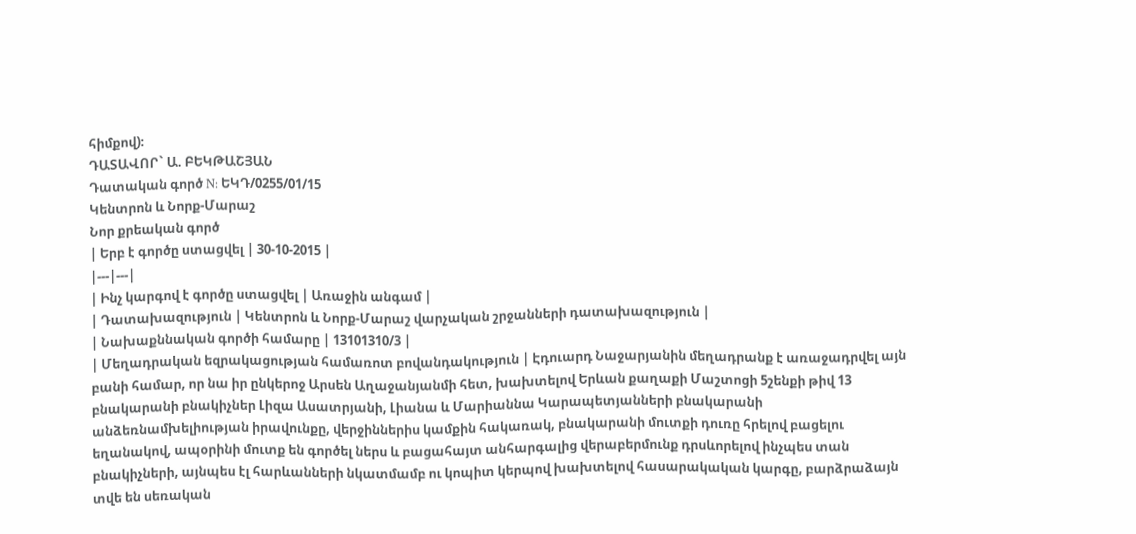հիմքով)։
ԴԱՏԱՎՈՐ` Ա. ԲԵԿԹԱՇՅԱՆ
Դատական գործ N: ԵԿԴ/0255/01/15
Կենտրոն և Նորք-Մարաշ
Նոր քրեական գործ
| Երբ է գործը ստացվել | 30-10-2015 |
|---|---|
| Ինչ կարգով է գործը ստացվել | Առաջին անգամ |
| Դատախազություն | Կենտրոն և Նորք-Մարաշ վարչական շրջանների դատախազություն |
| Նախաքննական գործի համարը | 13101310/3 |
| Մեղադրական եզրակացության համառոտ բովանդակություն | Էդուարդ Նաջարյանին մեղադրանք է առաջադրվել այն բանի համար, որ նա իր ընկերոջ Արսեն Աղաջանյանմի հետ, խախտելով Երևան քաղաքի Մաշտոցի 5շենքի թիվ 13 բնակարանի բնակիչներ Լիզա Ասատրյանի, Լիանա և Մարիաննա Կարապետյանների բնակարանի անձեռնամխելիության իրավունքը, վերջիններիս կամքին հակառակ, բնակարանի մուտքի դուռը հրելով բացելու եղանակով, ապօրինի մուտք են գործել ներս և բացահայտ անհարգալից վերաբերմունք դրսևորելով ինչպես տան բնակիչների, այնպես էլ հարևանների նկատմամբ ու կոպիտ կերպով խախտելով հասարակական կարգը, բարձրաձայն տվե են սեռական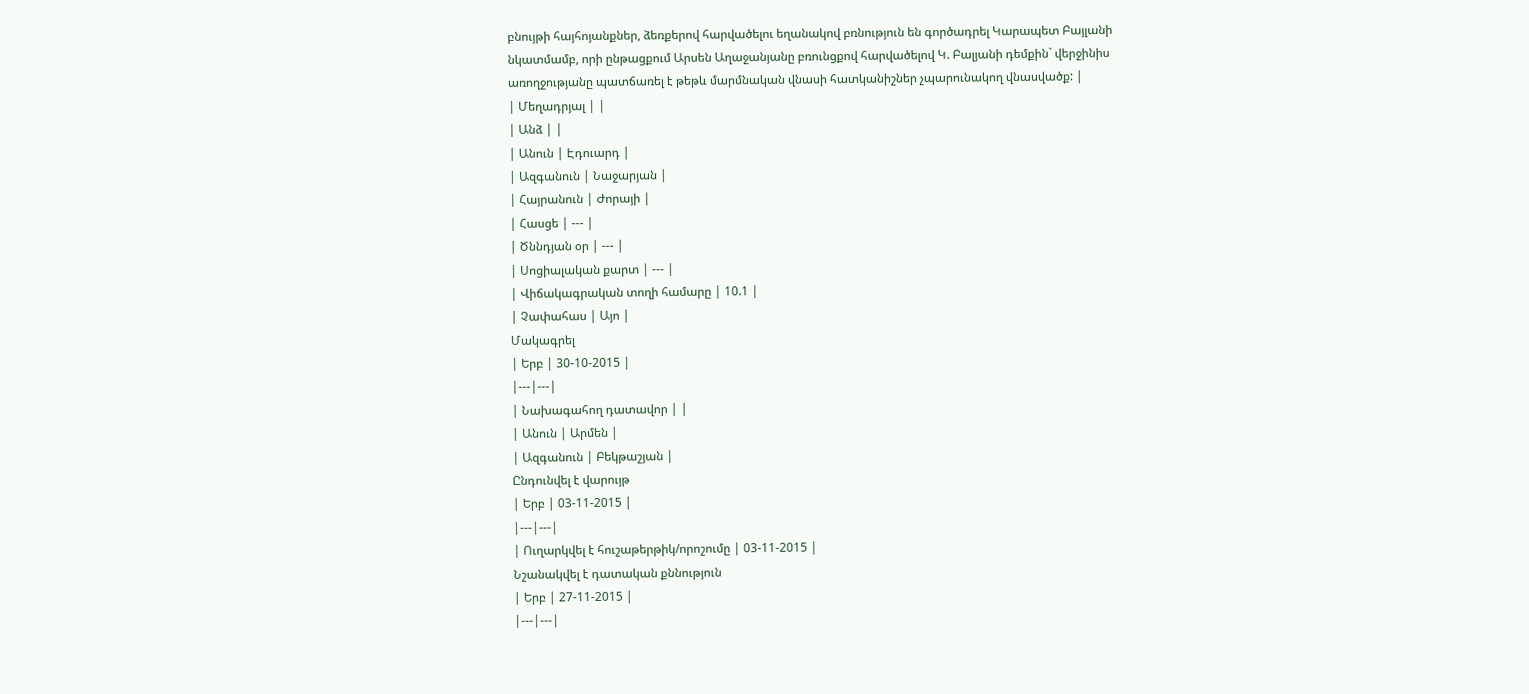բնույթի հայհոյանքներ, ձեռքերով հարվածելու եղանակով բռնություն են գործադրել Կարապետ Բայլանի նկատմամբ, որի ընթացքում Արսեն Աղաջանյանը բռունցքով հարվածելով Կ. Բալյանի դեմքին` վերջինիս առողջությանը պատճառել է թեթև մարմնական վնասի հատկանիշներ չպարունակող վնասվածք: |
| Մեղադրյալ | |
| Անձ | |
| Անուն | Էդուարդ |
| Ազգանուն | Նաջարյան |
| Հայրանուն | Ժորայի |
| Հասցե | --- |
| Ծննդյան օր | --- |
| Սոցիալական քարտ | --- |
| Վիճակագրական տողի համարը | 10.1 |
| Չափահաս | Այո |
Մակագրել
| Երբ | 30-10-2015 |
|---|---|
| Նախագահող դատավոր | |
| Անուն | Արմեն |
| Ազգանուն | Բեկթաշյան |
Ընդունվել է վարույթ
| Երբ | 03-11-2015 |
|---|---|
| Ուղարկվել է հուշաթերթիկ/որոշումը | 03-11-2015 |
Նշանակվել է դատական քննություն
| Երբ | 27-11-2015 |
|---|---|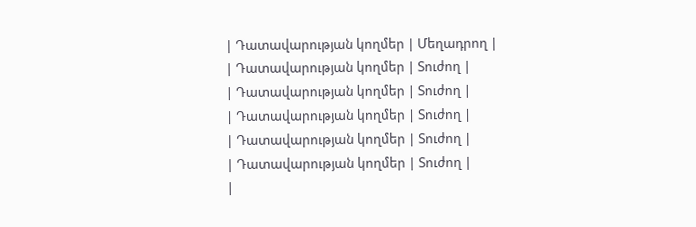| Դատավարության կողմեր | Մեղադրող |
| Դատավարության կողմեր | Տուժող |
| Դատավարության կողմեր | Տուժող |
| Դատավարության կողմեր | Տուժող |
| Դատավարության կողմեր | Տուժող |
| Դատավարության կողմեր | Տուժող |
|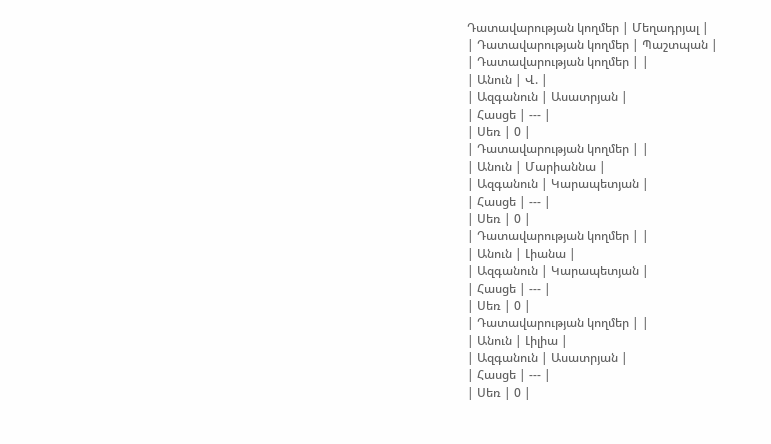Դատավարության կողմեր | Մեղադրյալ |
| Դատավարության կողմեր | Պաշտպան |
| Դատավարության կողմեր | |
| Անուն | Վ. |
| Ազգանուն | Ասատրյան |
| Հասցե | --- |
| Սեռ | 0 |
| Դատավարության կողմեր | |
| Անուն | Մարիաննա |
| Ազգանուն | Կարապետյան |
| Հասցե | --- |
| Սեռ | 0 |
| Դատավարության կողմեր | |
| Անուն | Լիանա |
| Ազգանուն | Կարապետյան |
| Հասցե | --- |
| Սեռ | 0 |
| Դատավարության կողմեր | |
| Անուն | Լիլիա |
| Ազգանուն | Ասատրյան |
| Հասցե | --- |
| Սեռ | 0 |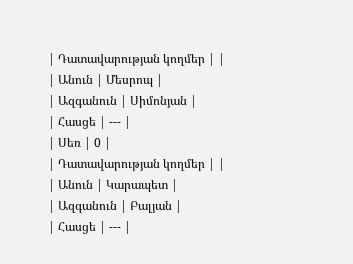| Դատավարության կողմեր | |
| Անուն | Մեսրոպ |
| Ազգանուն | Սիմոնյան |
| Հասցե | --- |
| Սեռ | 0 |
| Դատավարության կողմեր | |
| Անուն | Կարապետ |
| Ազգանուն | Բալյան |
| Հասցե | --- |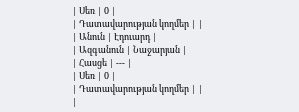| Սեռ | 0 |
| Դատավարության կողմեր | |
| Անուն | Էդուարդ |
| Ազգանուն | Նաջարյան |
| Հասցե | --- |
| Սեռ | 0 |
| Դատավարության կողմեր | |
|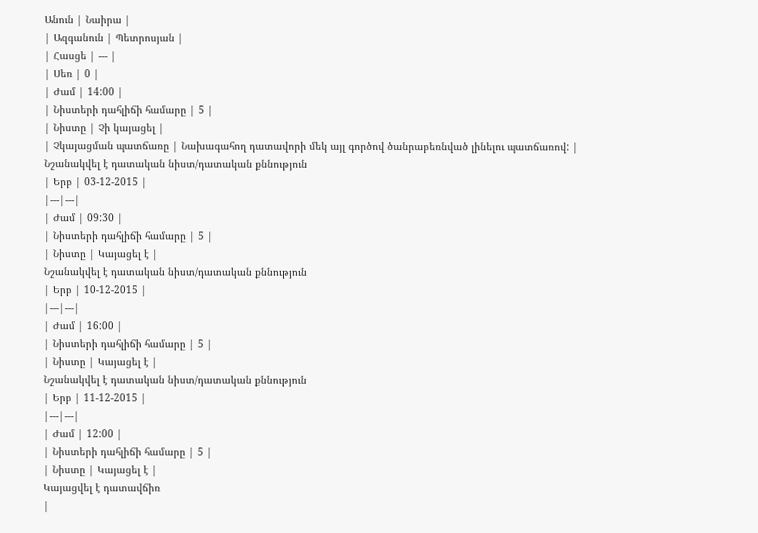Անուն | Նաիրա |
| Ազգանուն | Պետրոսյան |
| Հասցե | --- |
| Սեռ | 0 |
| Ժամ | 14:00 |
| Նիստերի դահլիճի համարը | 5 |
| Նիստը | Չի կայացել |
| Չկայացման պատճառը | Նախագահող դատավորի մեկ այլ գործով ծանրաբեռնված լինելու պատճառով: |
Նշանակվել է դատական նիստ/դատական քննություն
| Երբ | 03-12-2015 |
|---|---|
| Ժամ | 09:30 |
| Նիստերի դահլիճի համարը | 5 |
| Նիստը | Կայացել է |
Նշանակվել է դատական նիստ/դատական քննություն
| Երբ | 10-12-2015 |
|---|---|
| Ժամ | 16:00 |
| Նիստերի դահլիճի համարը | 5 |
| Նիստը | Կայացել է |
Նշանակվել է դատական նիստ/դատական քննություն
| Երբ | 11-12-2015 |
|---|---|
| Ժամ | 12:00 |
| Նիստերի դահլիճի համարը | 5 |
| Նիստը | Կայացել է |
Կայացվել է դատավճիռ
|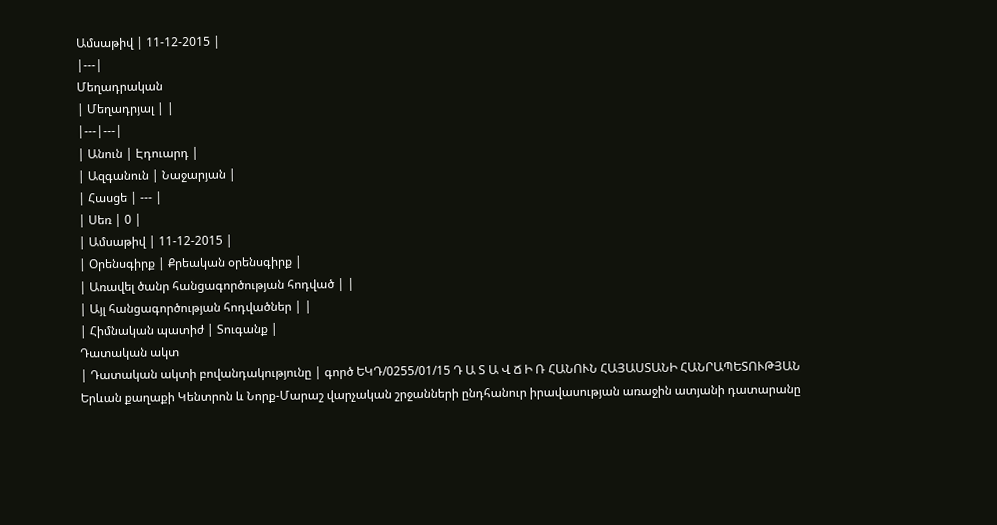Ամսաթիվ | 11-12-2015 |
|---|
Մեղադրական
| Մեղադրյալ | |
|---|---|
| Անուն | Էդուարդ |
| Ազգանուն | Նաջարյան |
| Հասցե | --- |
| Սեռ | 0 |
| Ամսաթիվ | 11-12-2015 |
| Օրենսգիրք | Քրեական օրենսգիրք |
| Առավել ծանր հանցագործության հոդված | |
| Այլ հանցագործության հոդվածներ | |
| Հիմնական պատիժ | Տուգանք |
Դատական ակտ
| Դատական ակտի բովանդակությունը | գործ ԵԿԴ/0255/01/15 Դ Ա Տ Ա Վ Ճ Ի Ռ ՀԱՆՈՒՆ ՀԱՅԱՍՏԱՆԻ ՀԱՆՐԱՊԵՏՈՒԹՅԱՆ Երևան քաղաքի Կենտրոն և Նորք-Մարաշ վարչական շրջանների ընդհանուր իրավասության առաջին ատյանի դատարանը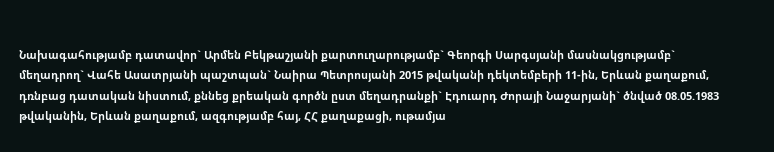Նախագահությամբ դատավոր` Արմեն Բեկթաշյանի քարտուղարությամբ` Գեորգի Սարգսյանի մասնակցությամբ` մեղադրող` Վահե Ասատրյանի պաշտպան` Նաիրա Պետրոսյանի 2015 թվականի դեկտեմբերի 11-ին, Երևան քաղաքում, դռնբաց դատական նիստում, քննեց քրեական գործն ըստ մեղադրանքի` Էդուարդ Ժորայի Նաջարյանի` ծնված 08.05.1983 թվականին, Երևան քաղաքում, ազգությամբ հայ, ՀՀ քաղաքացի, ութամյա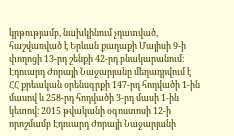կրթությամբ, նախկինում չդատված, հաշվառված է Երևան քաղաքի Մայիսի 9-ի փողոցի 13-րդ շենքի 42-րդ բնակարանում։ Էդուարդ Ժորայի Նաջարյանը մեղադրվում է ՀՀ քրեական օրենսգրքի 147-րդ հոդվածի 1-ին մասով և 258-րդ հոդվածի 3-րդ մասի 1-ին կետով։ 2015 թվականի օգոստոսի 12-ի որոշմամբ Էդուարդ Ժորայի Նաջարյանի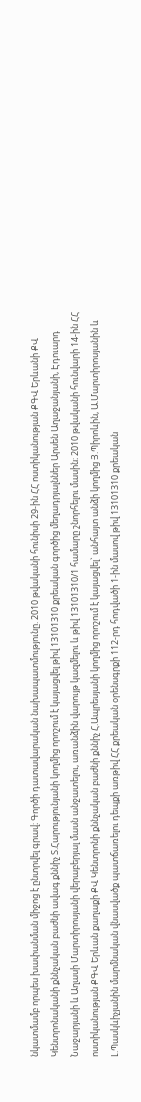նկատմամբ որպես խափանման միջոց է ընտրվել գրավ։ Գործի դատավարական նախապատմությունը. 2010 թվականի հունիսի 29-ին ՀՀ ոստիկանության ՔԳՎ Երևանի ՔՎ Կենտրոնականի քննչական բաժնի ավագ քննիչ Տ.Հարությունյանի կողմից որոշում է կայացվել թիվ 13101310 քրեական գործից մեղադրյալններ Արսեն Աղաջանյանի, Էդուարդ Նաջարյանի և Աղասի Մարտիրոսյանի վերաբերյալ մասն անջատելու, առանձին վարույթ կազմելու և թիվ 13101310/1 համարը շնորհելու մասին։ 2010 թվականի հունվարի 14-ին ՀՀ ոստիկանության ՔԳՎ Երևան քաղաքի ՔՎ Կենտրոնի քննչական բաժնի քննիչ Հ.Ապրեսյանի կողմից որոշում է կայացվել` անհայտ անձի կողմից Յ.Պիրոևին, Ա.Մարտիրոսյանին և Լ.Պասկևիչյանին մարմնական վնասվածք պատճառելու դեպքի առթիվ ՀՀ քրեական օրենսգրքի 112-րդ հոդվածի 1-ին մասով թիվ 13101310 քրեական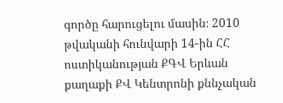գործը հարուցելու մասին։ 2010 թվականի հունվարի 14-ին ՀՀ ոստիկանության ՔԳՎ Երևան քաղաքի ՔՎ Կենտրոնի քննչական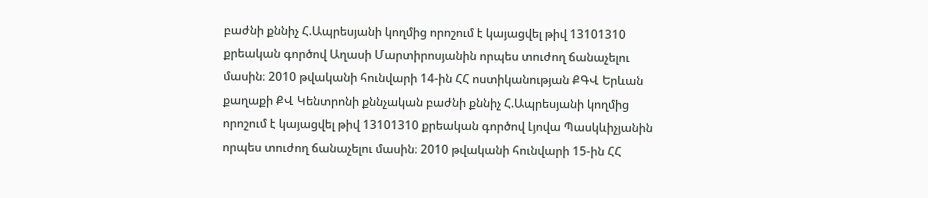բաժնի քննիչ Հ.Ապրեսյանի կողմից որոշում է կայացվել թիվ 13101310 քրեական գործով Աղասի Մարտիրոսյանին որպես տուժող ճանաչելու մասին։ 2010 թվականի հունվարի 14-ին ՀՀ ոստիկանության ՔԳՎ Երևան քաղաքի ՔՎ Կենտրոնի քննչական բաժնի քննիչ Հ.Ապրեսյանի կողմից որոշում է կայացվել թիվ 13101310 քրեական գործով Լյովա Պասկևիչյանին որպես տուժող ճանաչելու մասին։ 2010 թվականի հունվարի 15-ին ՀՀ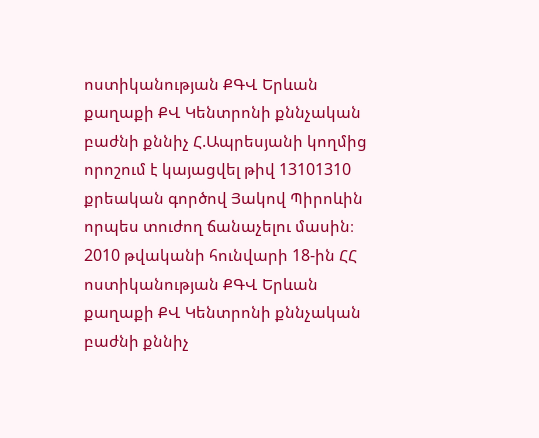ոստիկանության ՔԳՎ Երևան քաղաքի ՔՎ Կենտրոնի քննչական բաժնի քննիչ Հ.Ապրեսյանի կողմից որոշում է կայացվել թիվ 13101310 քրեական գործով Յակով Պիրոևին որպես տուժող ճանաչելու մասին։ 2010 թվականի հունվարի 18-ին ՀՀ ոստիկանության ՔԳՎ Երևան քաղաքի ՔՎ Կենտրոնի քննչական բաժնի քննիչ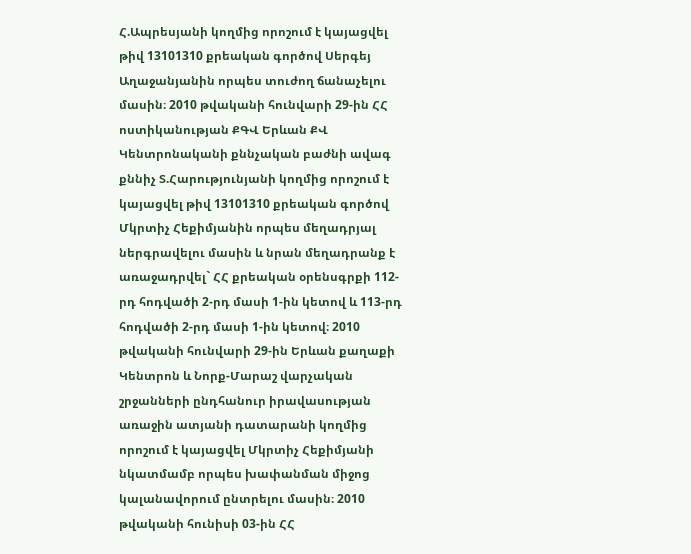Հ.Ապրեսյանի կողմից որոշում է կայացվել թիվ 13101310 քրեական գործով Սերգեյ Աղաջանյանին որպես տուժող ճանաչելու մասին։ 2010 թվականի հունվարի 29-ին ՀՀ ոստիկանության ՔԳՎ Երևան ՔՎ Կենտրոնականի քննչական բաժնի ավագ քննիչ Տ.Հարությունյանի կողմից որոշում է կայացվել թիվ 13101310 քրեական գործով Մկրտիչ Հեքիմյանին որպես մեղադրյալ ներգրավելու մասին և նրան մեղադրանք է առաջադրվել` ՀՀ քրեական օրենսգրքի 112-րդ հոդվածի 2-րդ մասի 1-ին կետով և 113-րդ հոդվածի 2-րդ մասի 1-ին կետով։ 2010 թվականի հունվարի 29-ին Երևան քաղաքի Կենտրոն և Նորք-Մարաշ վարչական շրջանների ընդհանուր իրավասության առաջին ատյանի դատարանի կողմից որոշում է կայացվել Մկրտիչ Հեքիմյանի նկատմամբ որպես խափանման միջոց կալանավորում ընտրելու մասին։ 2010 թվականի հունիսի 03-ին ՀՀ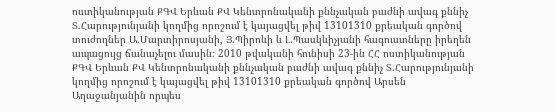ոստիկանության ՔԳՎ Երևան ՔՎ Կենտրոնականի քննչական բաժնի ավագ քննիչ Տ.Հարությունյանի կողմից որոշում է կայացվել թիվ 13101310 քրեական գործով տուժողներ Ա.Մարտիրոսյանի, Յ.Պիրոևի և Լ.Պասկևիչյանի հագուստները իրեղեն ապացույց ճանաչելու մասին։ 2010 թվականի հունիսի 23-ին ՀՀ ոստիկանության ՔԳՎ Երևան ՔՎ Կենտրոնականի քննչական բաժնի ավագ քննիչ Տ.Հարությունյանի կողմից որոշում է կայացվել թիվ 13101310 քրեական գործով Արսեն Աղաջանյանին որպես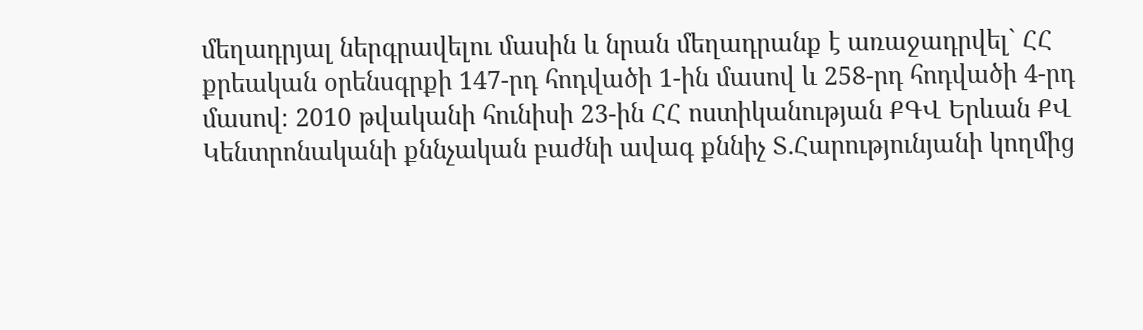մեղադրյալ ներգրավելու մասին և նրան մեղադրանք է առաջադրվել` ՀՀ քրեական օրենսգրքի 147-րդ հոդվածի 1-ին մասով և 258-րդ հոդվածի 4-րդ մասով։ 2010 թվականի հունիսի 23-ին ՀՀ ոստիկանության ՔԳՎ Երևան ՔՎ Կենտրոնականի քննչական բաժնի ավագ քննիչ Տ.Հարությունյանի կողմից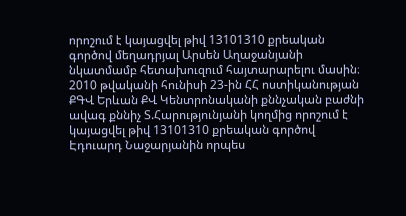որոշում է կայացվել թիվ 13101310 քրեական գործով մեղադրյալ Արսեն Աղաջանյանի նկատմամբ հետախուզում հայտարարելու մասին։ 2010 թվականի հունիսի 23-ին ՀՀ ոստիկանության ՔԳՎ Երևան ՔՎ Կենտրոնականի քննչական բաժնի ավագ քննիչ Տ.Հարությունյանի կողմից որոշում է կայացվել թիվ 13101310 քրեական գործով Էդուարդ Նաջարյանին որպես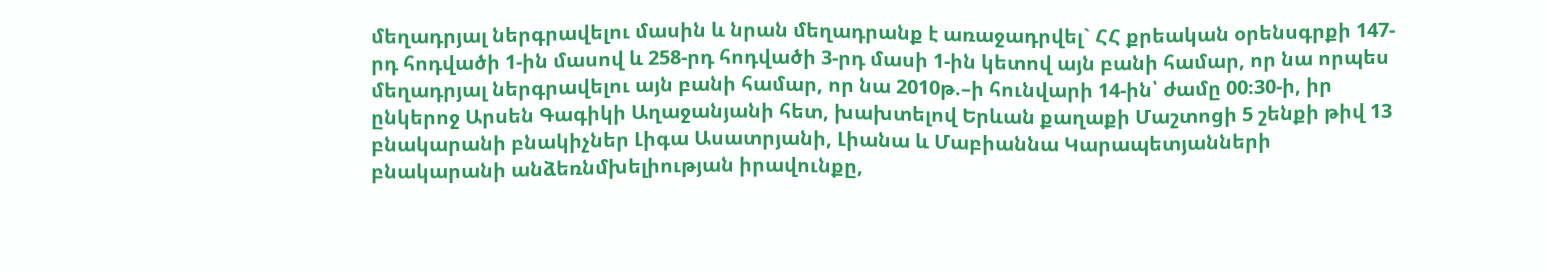մեղադրյալ ներգրավելու մասին և նրան մեղադրանք է առաջադրվել` ՀՀ քրեական օրենսգրքի 147-րդ հոդվածի 1-ին մասով և 258-րդ հոդվածի 3-րդ մասի 1-ին կետով այն բանի համար, որ նա որպես մեղադրյալ ներգրավելու այն բանի համար, որ նա 2010թ.–ի հունվարի 14-ին՝ ժամը 00։30-ի, իր ընկերոջ Արսեն Գագիկի Աղաջանյանի հետ, խախտելով Երևան քաղաքի Մաշտոցի 5 շենքի թիվ 13 բնակարանի բնակիչներ Լիգա Ասատրյանի, Լիանա և Մաբիաննա Կարապետյանների բնակարանի անձեռնմխելիության իրավունքը,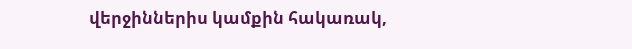վերջիններիս կամքին հակառակ,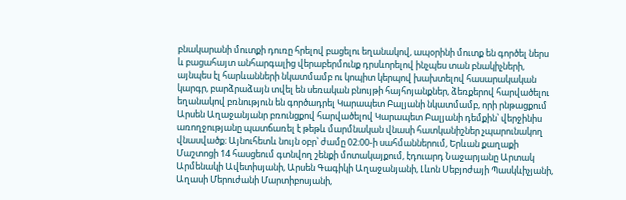բնակարանի մուտքի դուռը հրելով բացելու եղանակով, ապօրինի մուտք են գործել ներս և բացահայտ անհարգալից վերաբերմունք դրսևորելով ինչպես տան բնակիչների, այնպես էլ հարևանների նկատմամբ ու կոպիտ կերպով խախտելով հասարակական կարգր, բարձրաձայն տվել են սեռական բնույթի հայհոյանքներ, ձեռքերով հարվածելու եղանակով բռնություն են գործադրել Կարապետ Բալյանի նկատմամբ, որի րնթացքում Արսեն Աղաջանյանր բռունցքով հարվածելով Կարապետ Բալյանի դեմքին՝ վերջինիս առողջությանը պատճառել է թեթև մարմնական վնասի հատկանիշներ չպարունակող վնասվածք։ Այնուհետև նույն օբր՝ ժամը 02։00-ի սահմաններում, Երևան քաղաքի Մաշտոցի 14 հասցեում գտնվող շենքի մոտակայքում, էդուարդ Նաջարյանը Արտակ Արմենակի Ավետիսյանի, Արսեն Գագիկի Աղաջանյանի, Լևոն Սեբյոժայի Պասկևիչյանի, Աղասի Մերուժանի Մարտիբոսյանի,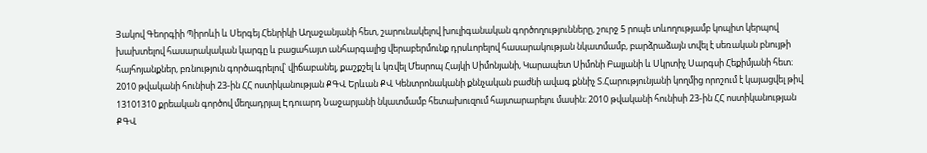Յակով Գեորգիի Պիրոևի և Սերգեյ Հենրիկի Աղաջանյանի հետ, շարունակելով խուլիգանական գործողությունները, շուրջ 5 րոպե տևողությամբ կոպիտ կերպով խախտելով հասարակական կարգը և բացահայտ անհարգալից վերաբերմունք դրսևորելով հասարակության նկատմամբ, բարձրաձայն տվել է սեռական բնույթի հայհոյանքներ, բռնություն գործագրելով՝ վիճաբանել, քաշքշել և կռվել Մեսրոպ Հայկի Սիմոնյանի, Կարապետ Սիմոնի Բալյանի և Սկրտիչ Սարգսի Հեքիմյանի հետ։ 2010 թվականի հունիսի 23-ին ՀՀ ոստիկանության ՔԳՎ Երևան ՔՎ Կենտրոնականի քննչական բաժնի ավագ քննիչ Տ.Հարությունյանի կողմից որոշում է կայացվել թիվ 13101310 քրեական գործով մեղադրյալ Էդուարդ Նաջարյանի նկատմամբ հետախուզում հայտարարելու մասին։ 2010 թվականի հունիսի 23-ին ՀՀ ոստիկանության ՔԳՎ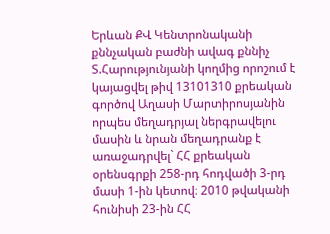Երևան ՔՎ Կենտրոնականի քննչական բաժնի ավագ քննիչ Տ.Հարությունյանի կողմից որոշում է կայացվել թիվ 13101310 քրեական գործով Աղասի Մարտիրոսյանին որպես մեղադրյալ ներգրավելու մասին և նրան մեղադրանք է առաջադրվել` ՀՀ քրեական օրենսգրքի 258-րդ հոդվածի 3-րդ մասի 1-ին կետով։ 2010 թվականի հունիսի 23-ին ՀՀ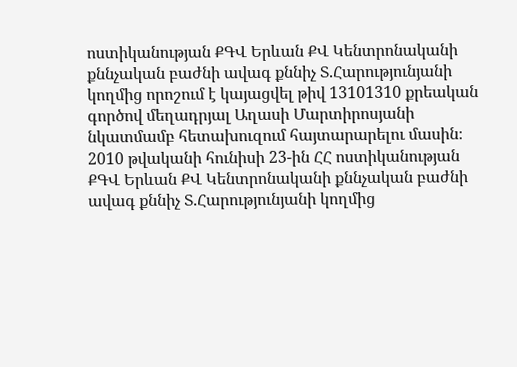ոստիկանության ՔԳՎ Երևան ՔՎ Կենտրոնականի քննչական բաժնի ավագ քննիչ Տ.Հարությունյանի կողմից որոշում է կայացվել թիվ 13101310 քրեական գործով մեղադրյալ Աղասի Մարտիրոսյանի նկատմամբ հետախուզում հայտարարելու մասին։ 2010 թվականի հունիսի 23-ին ՀՀ ոստիկանության ՔԳՎ Երևան ՔՎ Կենտրոնականի քննչական բաժնի ավագ քննիչ Տ.Հարությունյանի կողմից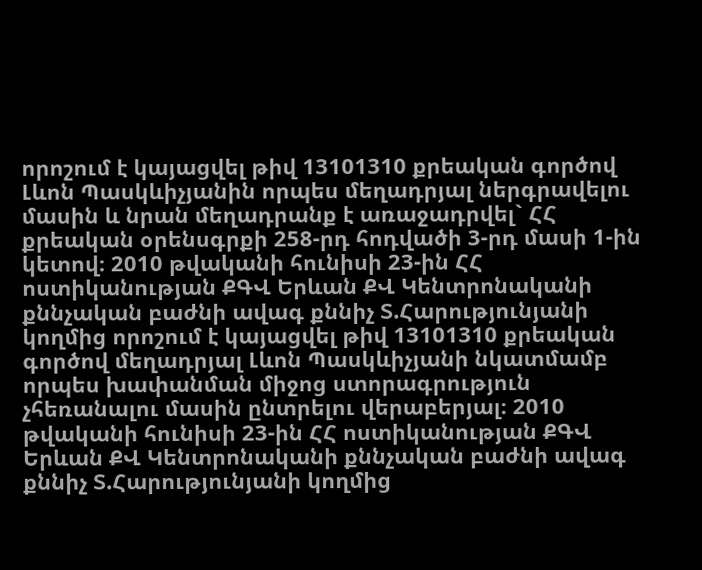որոշում է կայացվել թիվ 13101310 քրեական գործով Լևոն Պասկևիչյանին որպես մեղադրյալ ներգրավելու մասին և նրան մեղադրանք է առաջադրվել` ՀՀ քրեական օրենսգրքի 258-րդ հոդվածի 3-րդ մասի 1-ին կետով։ 2010 թվականի հունիսի 23-ին ՀՀ ոստիկանության ՔԳՎ Երևան ՔՎ Կենտրոնականի քննչական բաժնի ավագ քննիչ Տ.Հարությունյանի կողմից որոշում է կայացվել թիվ 13101310 քրեական գործով մեղադրյալ Լևոն Պասկևիչյանի նկատմամբ որպես խափանման միջոց ստորագրություն չհեռանալու մասին ընտրելու վերաբերյալ։ 2010 թվականի հունիսի 23-ին ՀՀ ոստիկանության ՔԳՎ Երևան ՔՎ Կենտրոնականի քննչական բաժնի ավագ քննիչ Տ.Հարությունյանի կողմից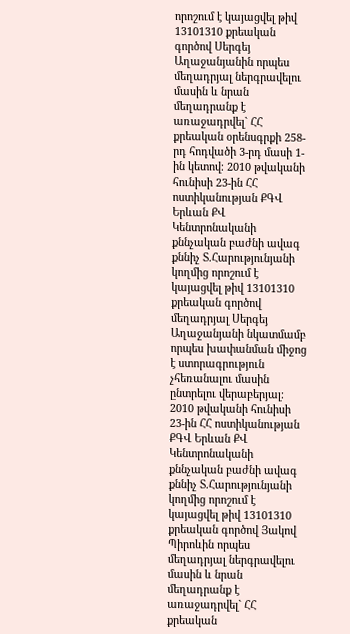որոշում է կայացվել թիվ 13101310 քրեական գործով Սերգեյ Աղաջանյանին որպես մեղադրյալ ներգրավելու մասին և նրան մեղադրանք է առաջադրվել` ՀՀ քրեական օրենսգրքի 258-րդ հոդվածի 3-րդ մասի 1-ին կետով։ 2010 թվականի հունիսի 23-ին ՀՀ ոստիկանության ՔԳՎ Երևան ՔՎ Կենտրոնականի քննչական բաժնի ավագ քննիչ Տ.Հարությունյանի կողմից որոշում է կայացվել թիվ 13101310 քրեական գործով մեղադրյալ Սերգեյ Աղաջանյանի նկատմամբ որպես խափանման միջոց է ստորագրություն չհեռանալու մասին ընտրելու վերաբերյալ։ 2010 թվականի հունիսի 23-ին ՀՀ ոստիկանության ՔԳՎ Երևան ՔՎ Կենտրոնականի քննչական բաժնի ավագ քննիչ Տ.Հարությունյանի կողմից որոշում է կայացվել թիվ 13101310 քրեական գործով Յակով Պիրոևին որպես մեղադրյալ ներգրավելու մասին և նրան մեղադրանք է առաջադրվել` ՀՀ քրեական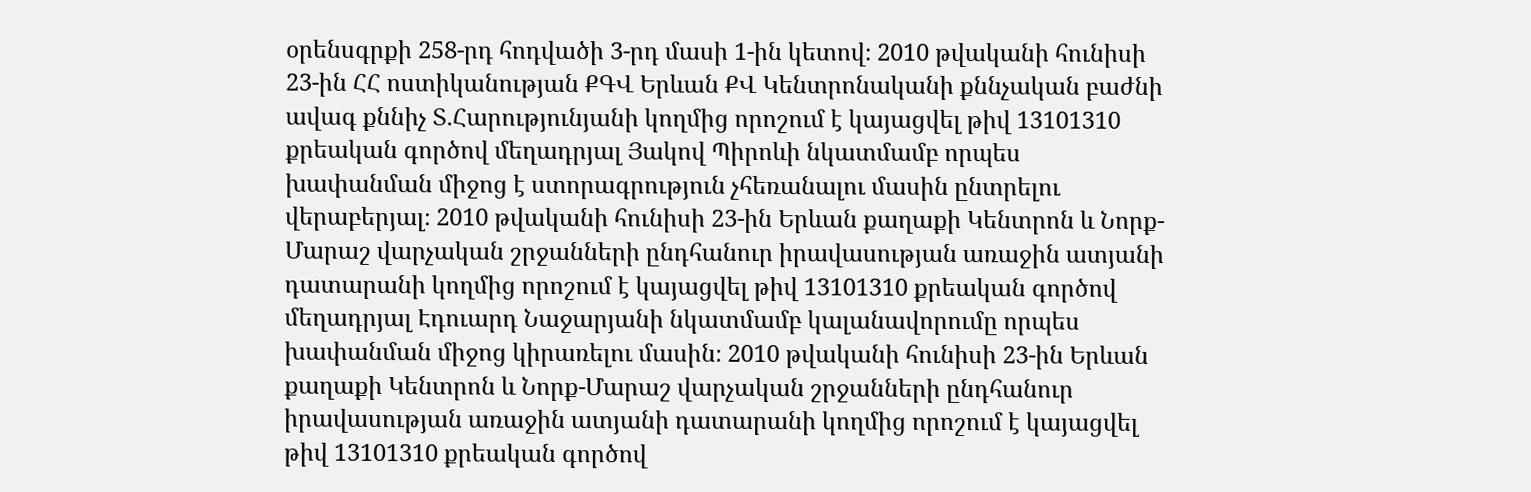օրենսգրքի 258-րդ հոդվածի 3-րդ մասի 1-ին կետով։ 2010 թվականի հունիսի 23-ին ՀՀ ոստիկանության ՔԳՎ Երևան ՔՎ Կենտրոնականի քննչական բաժնի ավագ քննիչ Տ.Հարությունյանի կողմից որոշում է կայացվել թիվ 13101310 քրեական գործով մեղադրյալ Յակով Պիրոևի նկատմամբ որպես խափանման միջոց է ստորագրություն չհեռանալու մասին ընտրելու վերաբերյալ։ 2010 թվականի հունիսի 23-ին Երևան քաղաքի Կենտրոն և Նորք-Մարաշ վարչական շրջանների ընդհանուր իրավասության առաջին ատյանի դատարանի կողմից որոշում է կայացվել թիվ 13101310 քրեական գործով մեղադրյալ Էդուարդ Նաջարյանի նկատմամբ կալանավորումը որպես խափանման միջոց կիրառելու մասին։ 2010 թվականի հունիսի 23-ին Երևան քաղաքի Կենտրոն և Նորք-Մարաշ վարչական շրջանների ընդհանուր իրավասության առաջին ատյանի դատարանի կողմից որոշում է կայացվել թիվ 13101310 քրեական գործով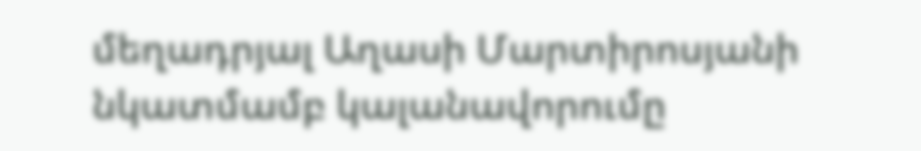մեղադրյալ Աղասի Մարտիրոսյանի նկատմամբ կալանավորումը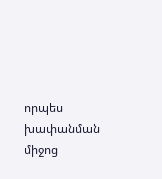որպես խափանման միջոց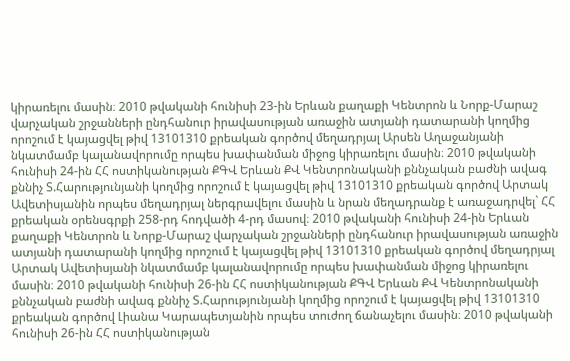կիրառելու մասին։ 2010 թվականի հունիսի 23-ին Երևան քաղաքի Կենտրոն և Նորք-Մարաշ վարչական շրջանների ընդհանուր իրավասության առաջին ատյանի դատարանի կողմից որոշում է կայացվել թիվ 13101310 քրեական գործով մեղադրյալ Արսեն Աղաջանյանի նկատմամբ կալանավորումը որպես խափանման միջոց կիրառելու մասին։ 2010 թվականի հունիսի 24-ին ՀՀ ոստիկանության ՔԳՎ Երևան ՔՎ Կենտրոնականի քննչական բաժնի ավագ քննիչ Տ.Հարությունյանի կողմից որոշում է կայացվել թիվ 13101310 քրեական գործով Արտակ Ավետիսյանին որպես մեղադրյալ ներգրավելու մասին և նրան մեղադրանք է առաջադրվել` ՀՀ քրեական օրենսգրքի 258-րդ հոդվածի 4-րդ մասով։ 2010 թվականի հունիսի 24-ին Երևան քաղաքի Կենտրոն և Նորք-Մարաշ վարչական շրջանների ընդհանուր իրավասության առաջին ատյանի դատարանի կողմից որոշում է կայացվել թիվ 13101310 քրեական գործով մեղադրյալ Արտակ Ավետիսյանի նկատմամբ կալանավորումը որպես խափանման միջոց կիրառելու մասին։ 2010 թվականի հունիսի 26-ին ՀՀ ոստիկանության ՔԳՎ Երևան ՔՎ Կենտրոնականի քննչական բաժնի ավագ քննիչ Տ.Հարությունյանի կողմից որոշում է կայացվել թիվ 13101310 քրեական գործով Լիանա Կարապետյանին որպես տուժող ճանաչելու մասին։ 2010 թվականի հունիսի 26-ին ՀՀ ոստիկանության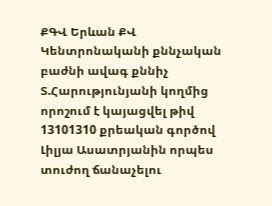ՔԳՎ Երևան ՔՎ Կենտրոնականի քննչական բաժնի ավագ քննիչ Տ.Հարությունյանի կողմից որոշում է կայացվել թիվ 13101310 քրեական գործով Լիլյա Ասատրյանին որպես տուժող ճանաչելու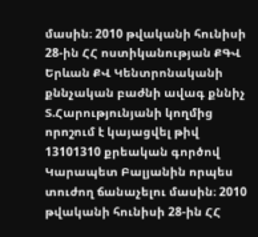մասին։ 2010 թվականի հունիսի 28-ին ՀՀ ոստիկանության ՔԳՎ Երևան ՔՎ Կենտրոնականի քննչական բաժնի ավագ քննիչ Տ.Հարությունյանի կողմից որոշում է կայացվել թիվ 13101310 քրեական գործով Կարապետ Բալյանին որպես տուժող ճանաչելու մասին։ 2010 թվականի հունիսի 28-ին ՀՀ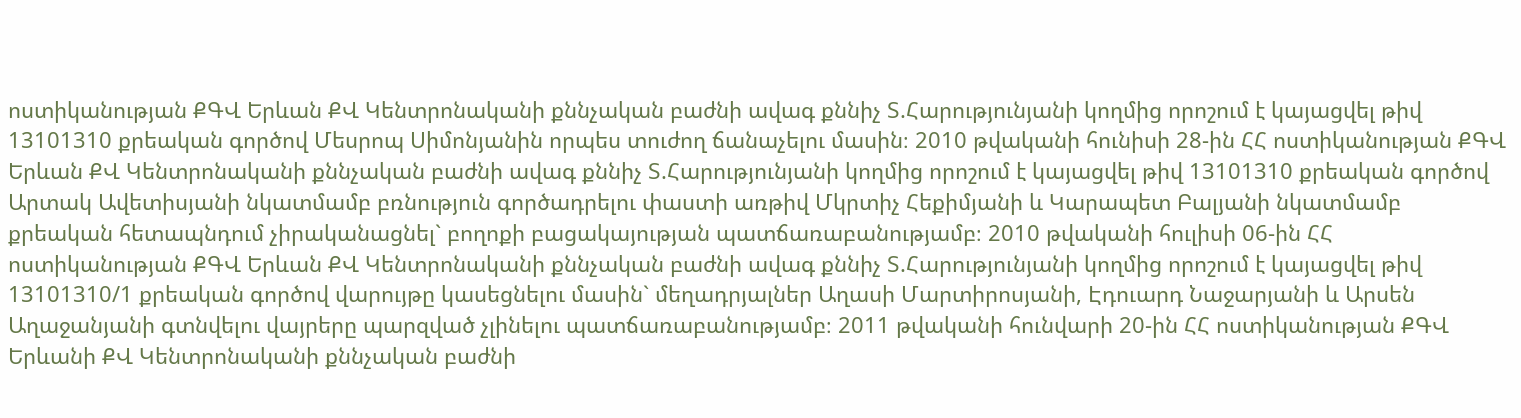ոստիկանության ՔԳՎ Երևան ՔՎ Կենտրոնականի քննչական բաժնի ավագ քննիչ Տ.Հարությունյանի կողմից որոշում է կայացվել թիվ 13101310 քրեական գործով Մեսրոպ Սիմոնյանին որպես տուժող ճանաչելու մասին։ 2010 թվականի հունիսի 28-ին ՀՀ ոստիկանության ՔԳՎ Երևան ՔՎ Կենտրոնականի քննչական բաժնի ավագ քննիչ Տ.Հարությունյանի կողմից որոշում է կայացվել թիվ 13101310 քրեական գործով Արտակ Ավետիսյանի նկատմամբ բռնություն գործադրելու փաստի առթիվ Մկրտիչ Հեքիմյանի և Կարապետ Բալյանի նկատմամբ քրեական հետապնդում չիրականացնել` բողոքի բացակայության պատճառաբանությամբ։ 2010 թվականի հուլիսի 06-ին ՀՀ ոստիկանության ՔԳՎ Երևան ՔՎ Կենտրոնականի քննչական բաժնի ավագ քննիչ Տ.Հարությունյանի կողմից որոշում է կայացվել թիվ 13101310/1 քրեական գործով վարույթը կասեցնելու մասին` մեղադրյալներ Աղասի Մարտիրոսյանի, Էդուարդ Նաջարյանի և Արսեն Աղաջանյանի գտնվելու վայրերը պարզված չլինելու պատճառաբանությամբ։ 2011 թվականի հունվարի 20-ին ՀՀ ոստիկանության ՔԳՎ Երևանի ՔՎ Կենտրոնականի քննչական բաժնի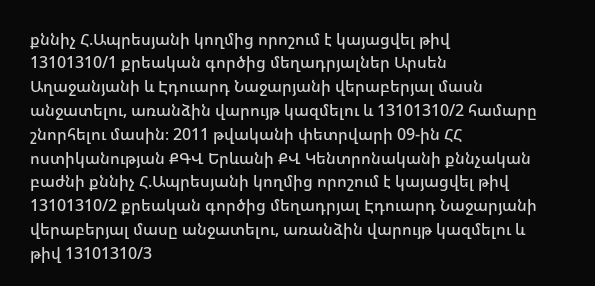քննիչ Հ.Ապրեսյանի կողմից որոշում է կայացվել թիվ 13101310/1 քրեական գործից մեղադրյալներ Արսեն Աղաջանյանի և Էդուարդ Նաջարյանի վերաբերյալ մասն անջատելու, առանձին վարույթ կազմելու և 13101310/2 համարը շնորհելու մասին։ 2011 թվականի փետրվարի 09-ին ՀՀ ոստիկանության ՔԳՎ Երևանի ՔՎ Կենտրոնականի քննչական բաժնի քննիչ Հ.Ապրեսյանի կողմից որոշում է կայացվել թիվ 13101310/2 քրեական գործից մեղադրյալ Էդուարդ Նաջարյանի վերաբերյալ մասը անջատելու, առանձին վարույթ կազմելու և թիվ 13101310/3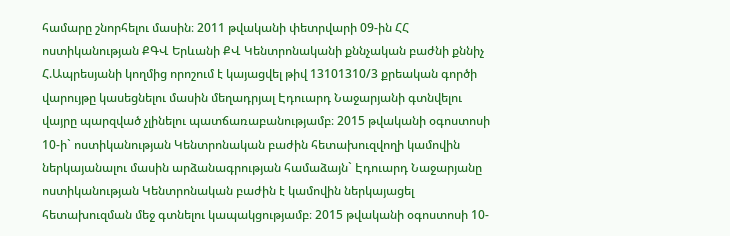համարը շնորհելու մասին։ 2011 թվականի փետրվարի 09-ին ՀՀ ոստիկանության ՔԳՎ Երևանի ՔՎ Կենտրոնականի քննչական բաժնի քննիչ Հ.Ապրեսյանի կողմից որոշում է կայացվել թիվ 13101310/3 քրեական գործի վարույթը կասեցնելու մասին մեղադրյալ Էդուարդ Նաջարյանի գտնվելու վայրը պարզված չլինելու պատճառաբանությամբ։ 2015 թվականի օգոստոսի 10-ի` ոստիկանության Կենտրոնական բաժին հետախուզվողի կամովին ներկայանալու մասին արձանագրության համաձայն` Էդուարդ Նաջարյանը ոստիկանության Կենտրոնական բաժին է կամովին ներկայացել հետախուզման մեջ գտնելու կապակցությամբ։ 2015 թվականի օգոստոսի 10-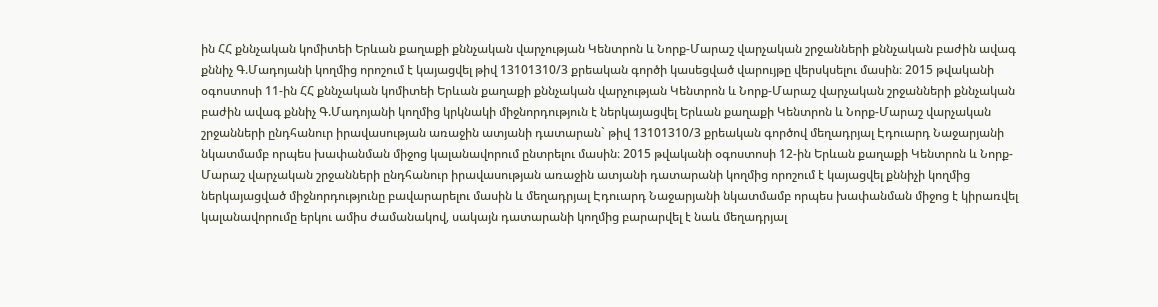ին ՀՀ քննչական կոմիտեի Երևան քաղաքի քննչական վարչության Կենտրոն և Նորք-Մարաշ վարչական շրջանների քննչական բաժին ավագ քննիչ Գ.Մադոյանի կողմից որոշում է կայացվել թիվ 13101310/3 քրեական գործի կասեցված վարույթը վերսկսելու մասին։ 2015 թվականի օգոստոսի 11-ին ՀՀ քննչական կոմիտեի Երևան քաղաքի քննչական վարչության Կենտրոն և Նորք-Մարաշ վարչական շրջանների քննչական բաժին ավագ քննիչ Գ.Մադոյանի կողմից կրկնակի միջնորդություն է ներկայացվել Երևան քաղաքի Կենտրոն և Նորք-Մարաշ վարչական շրջանների ընդհանուր իրավասության առաջին ատյանի դատարան` թիվ 13101310/3 քրեական գործով մեղադրյալ Էդուարդ Նաջարյանի նկատմամբ որպես խափանման միջոց կալանավորում ընտրելու մասին։ 2015 թվականի օգոստոսի 12-ին Երևան քաղաքի Կենտրոն և Նորք-Մարաշ վարչական շրջանների ընդհանուր իրավասության առաջին ատյանի դատարանի կողմից որոշում է կայացվել քննիչի կողմից ներկայացված միջնորդությունը բավարարելու մասին և մեղադրյալ Էդուարդ Նաջարյանի նկատմամբ որպես խափանման միջոց է կիրառվել կալանավորումը երկու ամիս ժամանակով, սակայն դատարանի կողմից բարարվել է նաև մեղադրյալ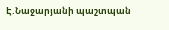Է.Նաջարյանի պաշտպան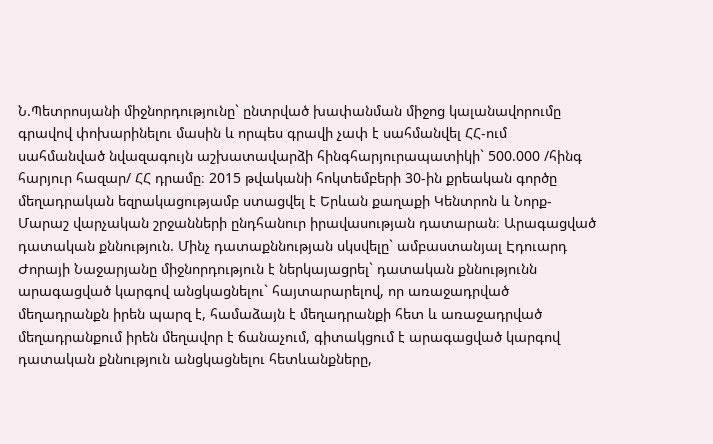Ն.Պետրոսյանի միջնորդությունը` ընտրված խափանման միջոց կալանավորումը գրավով փոխարինելու մասին և որպես գրավի չափ է սահմանվել ՀՀ-ում սահմանված նվազագույն աշխատավարձի հինգհարյուրապատիկի` 500.000 /հինգ հարյուր հազար/ ՀՀ դրամը։ 2015 թվականի հոկտեմբերի 30-ին քրեական գործը մեղադրական եզրակացությամբ ստացվել է Երևան քաղաքի Կենտրոն և Նորք-Մարաշ վարչական շրջանների ընդհանուր իրավասության դատարան։ Արագացված դատական քննություն. Մինչ դատաքննության սկսվելը` ամբաստանյալ Էդուարդ Ժորայի Նաջարյանը միջնորդություն է ներկայացրել` դատական քննությունն արագացված կարգով անցկացնելու` հայտարարելով, որ առաջադրված մեղադրանքն իրեն պարզ է, համաձայն է մեղադրանքի հետ և առաջադրված մեղադրանքում իրեն մեղավոր է ճանաչում, գիտակցում է արագացված կարգով դատական քննություն անցկացնելու հետևանքները,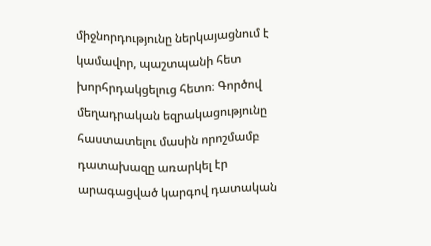միջնորդությունը ներկայացնում է կամավոր, պաշտպանի հետ խորհրդակցելուց հետո։ Գործով մեղադրական եզրակացությունը հաստատելու մասին որոշմամբ դատախազը առարկել էր արագացված կարգով դատական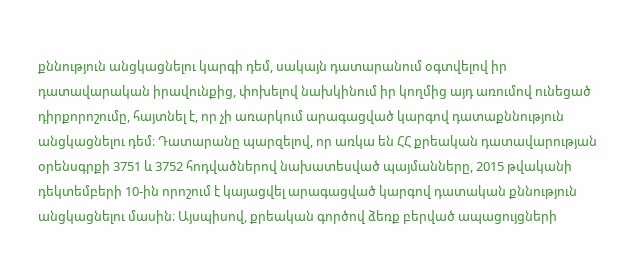քննություն անցկացնելու կարգի դեմ, սակայն դատարանում օգտվելով իր դատավարական իրավունքից, փոխելով նախկինում իր կողմից այդ առումով ունեցած դիրքորոշումը, հայտնել է, որ չի առարկում արագացված կարգով դատաքննություն անցկացնելու դեմ։ Դատարանը պարզելով, որ առկա են ՀՀ քրեական դատավարության օրենսգրքի 3751 և 3752 հոդվածներով նախատեսված պայմանները, 2015 թվականի դեկտեմբերի 10-ին որոշում է կայացվել արագացված կարգով դատական քննություն անցկացնելու մասին։ Այսպիսով, քրեական գործով ձեռք բերված ապացույցների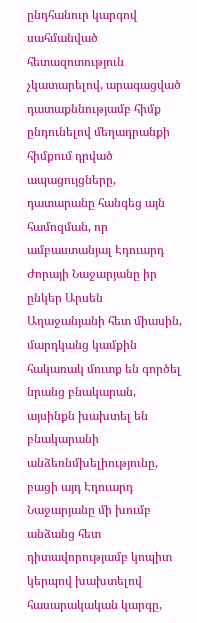ընդհանուր կարգով սահմանված հետազոտություն չկատարելով, արագացված դատաքննությամբ հիմք ընդունելով մեղադրանքի հիմքում դրված ապացույցները, դատարանը հանգեց այն համոզման, որ ամբաստանյալ Էդուարդ Ժորայի Նաջարյանը իր ընկեր Արսեն Աղաջանյանի հետ միասին, մարդկանց կամքին հակառակ մուտք են գործել նրանց բնակարան, այսինքն խախտել են բնակարանի անձեռնմխելիությունը, բացի այդ Էդուարդ Նաջարյանը մի խումբ անձանց հետ դիտավորությամբ կոպիտ կերպով խախտելով հասարակական կարգը,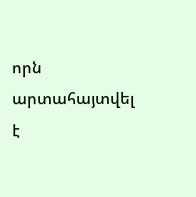որն արտահայտվել է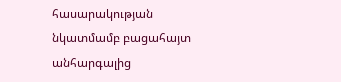հասարակության նկատմամբ բացահայտ անհարգալից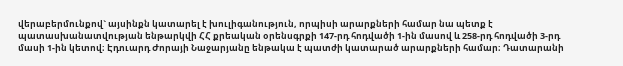վերաբերմունքով` այսինքն կատարել է խուլիգանություն, որպիսի արարքների համար նա պետք է պատասխանատվության ենթարկվի ՀՀ քրեական օրենսգրքի 147-րդ հոդվածի 1-ին մասով և 258-րդ հոդվածի 3-րդ մասի 1-ին կետով։ Էդուարդ Ժորայի Նաջարյանը ենթակա է պատժի կատարած արարքների համար։ Դատարանի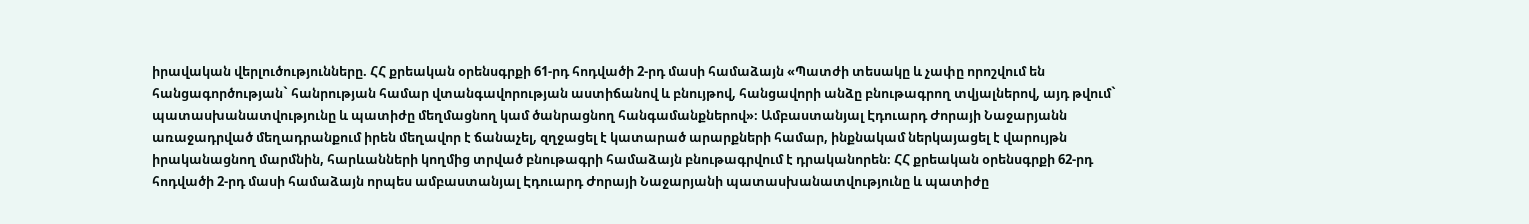իրավական վերլուծությունները. ՀՀ քրեական օրենսգրքի 61-րդ հոդվածի 2-րդ մասի համաձայն «Պատժի տեսակը և չափը որոշվում են հանցագործության` հանրության համար վտանգավորության աստիճանով և բնույթով, հանցավորի անձը բնութագրող տվյալներով, այդ թվում` պատասխանատվությունը և պատիժը մեղմացնող կամ ծանրացնող հանգամանքներով»։ Ամբաստանյալ Էդուարդ Ժորայի Նաջարյանն առաջադրված մեղադրանքում իրեն մեղավոր է ճանաչել, զղջացել է կատարած արարքների համար, ինքնակամ ներկայացել է վարույթն իրականացնող մարմնին, հարևանների կողմից տրված բնութագրի համաձայն բնութագրվում է դրականորեն։ ՀՀ քրեական օրենսգրքի 62-րդ հոդվածի 2-րդ մասի համաձայն որպես ամբաստանյալ Էդուարդ Ժորայի Նաջարյանի պատասխանատվությունը և պատիժը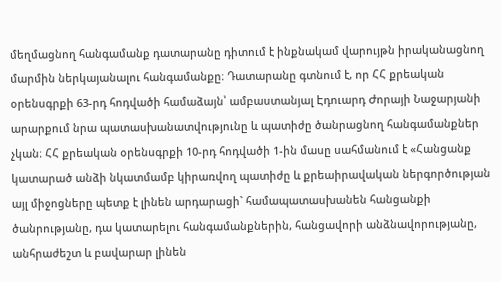մեղմացնող հանգամանք դատարանը դիտում է ինքնակամ վարույթն իրականացնող մարմին ներկայանալու հանգամանքը։ Դատարանը գտնում է, որ ՀՀ քրեական օրենսգրքի 63-րդ հոդվածի համաձայն՝ ամբաստանյալ Էդուարդ Ժորայի Նաջարյանի արարքում նրա պատասխանատվությունը և պատիժը ծանրացնող հանգամանքներ չկան։ ՀՀ քրեական օրենսգրքի 10-րդ հոդվածի 1-ին մասը սահմանում է «Հանցանք կատարած անձի նկատմամբ կիրառվող պատիժը և քրեաիրավական ներգործության այլ միջոցները պետք է լինեն արդարացի` համապատասխանեն հանցանքի ծանրությանը, դա կատարելու հանգամանքներին, հանցավորի անձնավորությանը, անհրաժեշտ և բավարար լինեն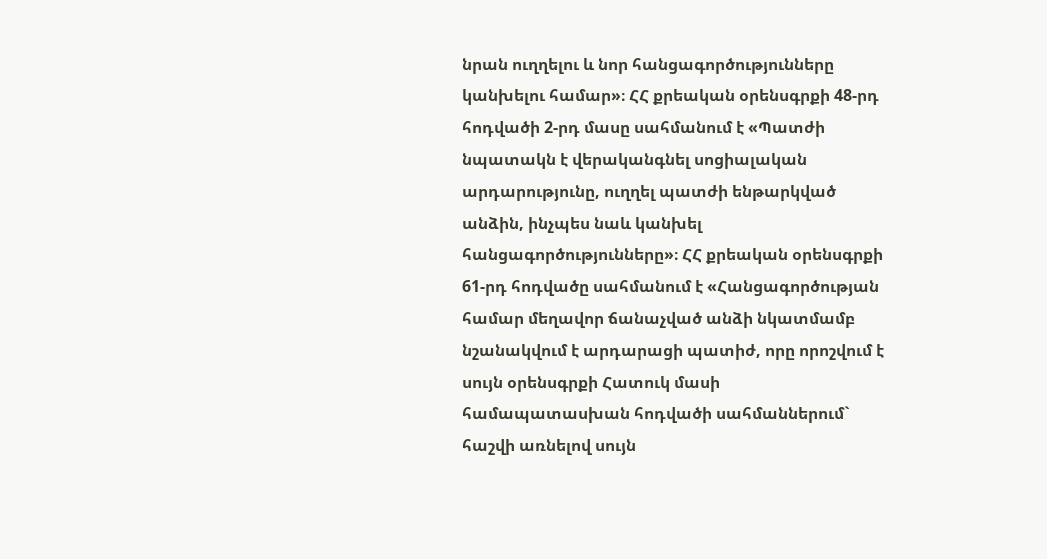նրան ուղղելու և նոր հանցագործությունները կանխելու համար»։ ՀՀ քրեական օրենսգրքի 48-րդ հոդվածի 2-րդ մասը սահմանում է «Պատժի նպատակն է վերականգնել սոցիալական արդարությունը, ուղղել պատժի ենթարկված անձին, ինչպես նաև կանխել հանցագործությունները»։ ՀՀ քրեական օրենսգրքի 61-րդ հոդվածը սահմանում է «Հանցագործության համար մեղավոր ճանաչված անձի նկատմամբ նշանակվում է արդարացի պատիժ, որը որոշվում է սույն օրենսգրքի Հատուկ մասի համապատասխան հոդվածի սահմաններում` հաշվի առնելով սույն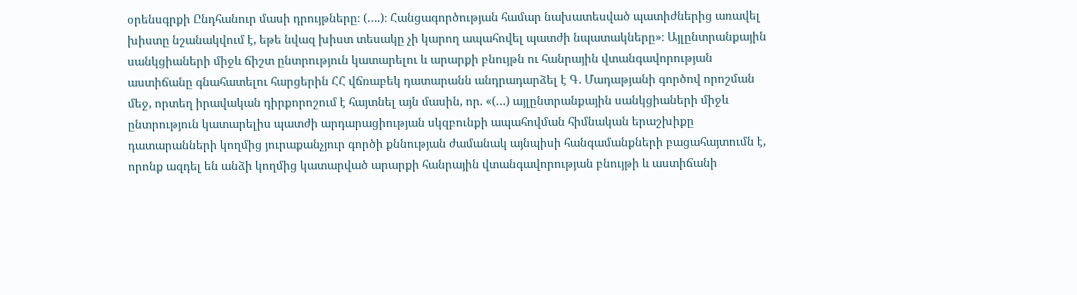օրենսգրքի Ընդհանուր մասի դրույթները։ (….)։ Հանցագործության համար նախատեսված պատիժներից առավել խիստը նշանակվում է, եթե նվազ խիստ տեսակը չի կարող ապահովել պատժի նպատակները»։ Այլընտրանքային սանկցիաների միջև ճիշտ ընտրություն կատարելու և արարքի բնույթն ու հանրային վտանգավորության աստիճանը գնահատելու հարցերին ՀՀ վճռաբեկ դատարանն անդրադարձել է Գ. Մադաթյանի գործով որոշման մեջ, որտեղ իրավական դիրքորոշում է հայտնել այն մասին, որ. «(…) այլընտրանքային սանկցիաների միջև ընտրություն կատարելիս պատժի արդարացիության սկզբունքի ապահովման հիմնական երաշխիքը դատարանների կողմից յուրաքանչյուր գործի քննության ժամանակ այնպիսի հանգամանքների բացահայտումն է, որոնք ազդել են անձի կողմից կատարված արարքի հանրային վտանգավորության բնույթի և աստիճանի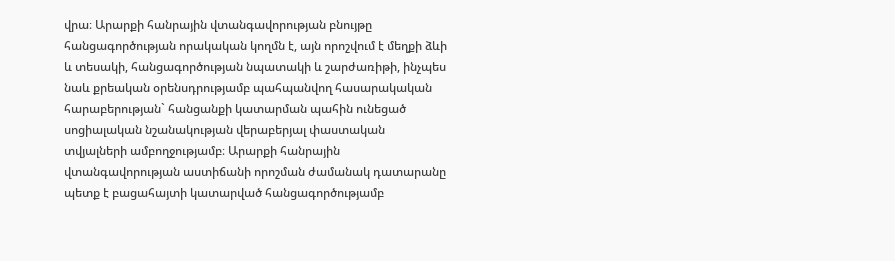վրա։ Արարքի հանրային վտանգավորության բնույթը հանցագործության որակական կողմն է, այն որոշվում է մեղքի ձևի և տեսակի, հանցագործության նպատակի և շարժառիթի, ինչպես նաև քրեական օրենսդրությամբ պահպանվող հասարակական հարաբերության` հանցանքի կատարման պահին ունեցած սոցիալական նշանակության վերաբերյալ փաստական տվյալների ամբողջությամբ։ Արարքի հանրային վտանգավորության աստիճանի որոշման ժամանակ դատարանը պետք է բացահայտի կատարված հանցագործությամբ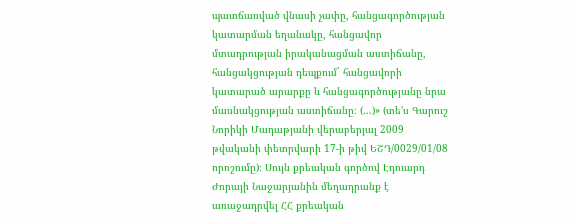պատճառված վնասի չափը, հանցագործության կատարման եղանակը, հանցավոր մտադրության իրականացման աստիճանը, հանցակցության դեպքում` հանցավորի կատարած արարքը և հանցագործությանը նրա մասնակցության աստիճանը։ (…)» (տե’ս Գարուշ Նորիկի Մադաթյանի վերաբերյալ 2009 թվականի փետրվարի 17-ի թիվ ԵՇԴ/0029/01/08 որոշումը)։ Սույն քրեական գործով Էդուարդ Ժորայի Նաջարյանին մեղադրանք է առաջադրվել ՀՀ քրեական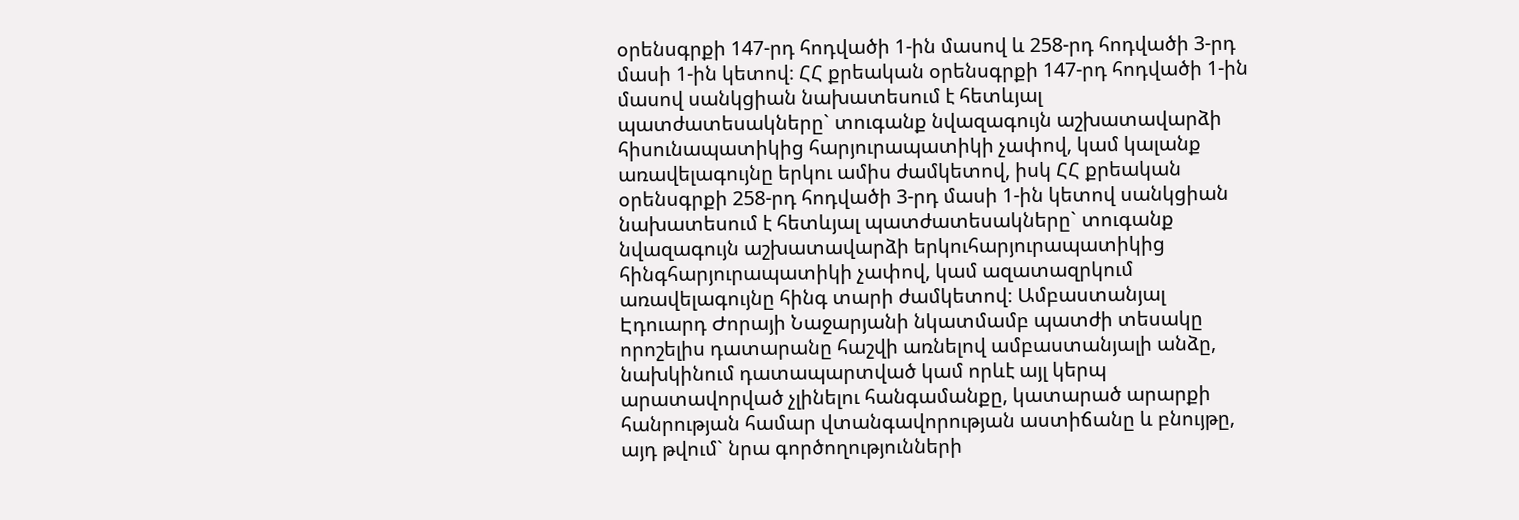օրենսգրքի 147-րդ հոդվածի 1-ին մասով և 258-րդ հոդվածի 3-րդ մասի 1-ին կետով։ ՀՀ քրեական օրենսգրքի 147-րդ հոդվածի 1-ին մասով սանկցիան նախատեսում է հետևյալ պատժատեսակները` տուգանք նվազագույն աշխատավարձի հիսունապատիկից հարյուրապատիկի չափով, կամ կալանք առավելագույնը երկու ամիս ժամկետով, իսկ ՀՀ քրեական օրենսգրքի 258-րդ հոդվածի 3-րդ մասի 1-ին կետով սանկցիան նախատեսում է հետևյալ պատժատեսակները` տուգանք նվազագույն աշխատավարձի երկուհարյուրապատիկից հինգհարյուրապատիկի չափով, կամ ազատազրկում առավելագույնը հինգ տարի ժամկետով։ Ամբաստանյալ Էդուարդ Ժորայի Նաջարյանի նկատմամբ պատժի տեսակը որոշելիս դատարանը հաշվի առնելով ամբաստանյալի անձը, նախկինում դատապարտված կամ որևէ այլ կերպ արատավորված չլինելու հանգամանքը, կատարած արարքի հանրության համար վտանգավորության աստիճանը և բնույթը, այդ թվում` նրա գործողությունների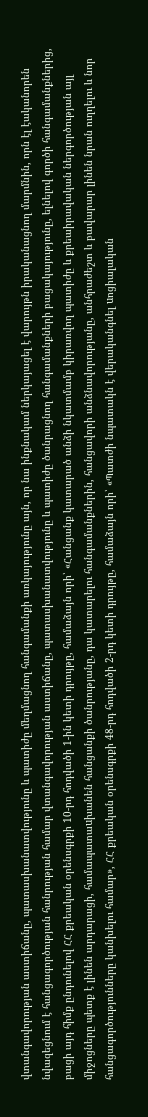վտանգավորության աստիճանը, պատասխանատվությունը և պատիժը մեղմացնող հանգամանքի առկայությունը այն, որ նա ինքնակամ ներկայացել է վարույթն իրականացնող մարմնին, որն էլ էականորեն նվազեցնում է հանցագործության հանրության համար վտանգավորության աստիճանը, պատասխանատվությունը և պատիժը ծանրացնող հանգամանքների բացակայությունը, ելնելով գործի հանգամանքներից, բացի այդ հիմք ընդունելով ՀՀ քրեական օրենսգրքի 10-րդ հոդվածի 1-ին կետի դրույթը, համաձայն որի՝ «Հանցանք կատարած անձի նկատմամբ կիրառվող պատիժը և քրեաիրավական ներգործության այլ միջոցները պետք է լինեն արդարացի, համապատաuխանեն հանցանքի ծանրությանը, դա կատարելու հանգամանքներին, հանցավորի անձնավորությանը, անհրաժեշտ և բավարար լինեն նրան ուղղելու և նոր հանցագործությունները կանխելու համար», ՀՀ քրեական օրենսգրքի 48-րդ հոդվածի 2-րդ կետի դրույթը, համաձայն որի՝ «Պատժի նպատակն է վերականգնել uոցիալական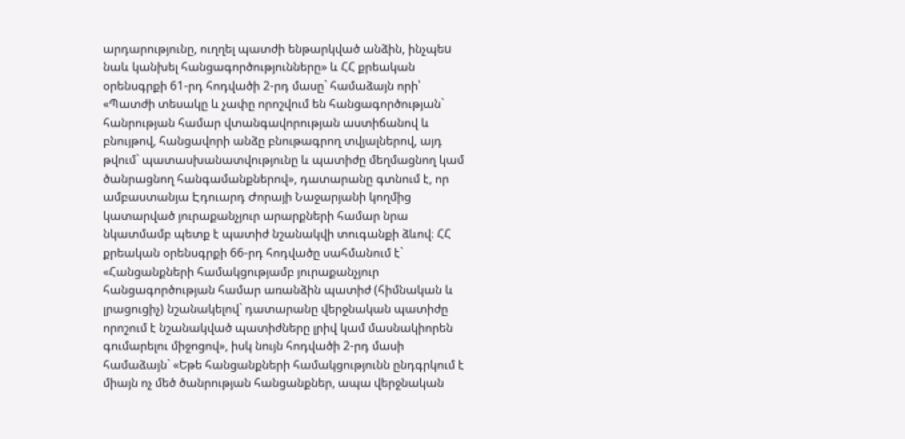արդարությունը, ուղղել պատժի ենթարկված անձին, ինչպեu նաև կանխել հանցագործությունները» և ՀՀ քրեական օրենսգրքի 61-րդ հոդվածի 2-րդ մասը` համաձայն որի՝ «Պատժի տեսակը և չափը որոշվում են հանցագործության` հանրության համար վտանգավորության աստիճանով և բնույթով, հանցավորի անձը բնութագրող տվյալներով, այդ թվում` պատասխանատվությունը և պատիժը մեղմացնող կամ ծանրացնող հանգամանքներով», դատարանը գտնում է, որ ամբաստանյա Էդուարդ Ժորայի Նաջարյանի կողմից կատարված յուրաքանչյուր արարքների համար նրա նկատմամբ պետք է պատիժ նշանակվի տուգանքի ձևով։ ՀՀ քրեական օրենսգրքի 66-րդ հոդվածը սահմանում է` «Հանցանքների համակցությամբ յուրաքանչյուր հանցագործության համար առանձին պատիժ (հիմնական և լրացուցիչ) նշանակելով` դատարանը վերջնական պատիժը որոշում է նշանակված պատիժները լրիվ կամ մասնակիորեն գումարելու միջոցով», իսկ նույն հոդվածի 2-րդ մասի համաձայն` «Եթե հանցանքների համակցությունն ընդգրկում է միայն ոչ մեծ ծանրության հանցանքներ, ապա վերջնական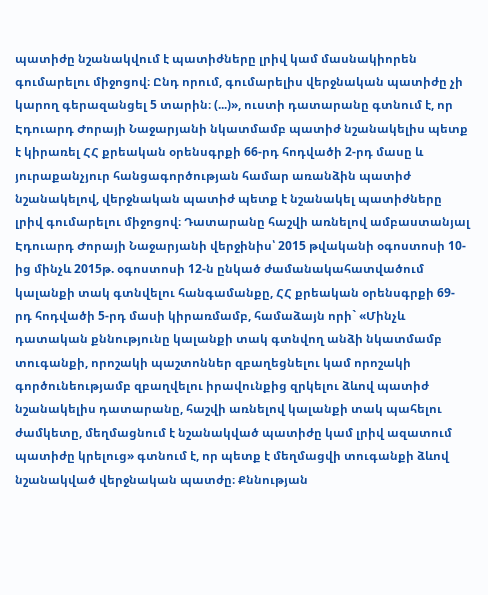պատիժը նշանակվում է պատիժները լրիվ կամ մասնակիորեն գումարելու միջոցով։ Ընդ որում, գումարելիս վերջնական պատիժը չի կարող գերազանցել 5 տարին։ (...)», ուստի դատարանը գտնում է, որ Էդուարդ Ժորայի Նաջարյանի նկատմամբ պատիժ նշանակելիս պետք է կիրառել ՀՀ քրեական օրենսգրքի 66-րդ հոդվածի 2-րդ մասը և յուրաքանչյուր հանցագործության համար առանձին պատիժ նշանակելով, վերջնական պատիժ պետք է նշանակել պատիժները լրիվ գումարելու միջոցով։ Դատարանը հաշվի առնելով ամբաստանյալ Էդուարդ Ժորայի Նաջարյանի վերջինիս՝ 2015 թվականի օգոստոսի 10-ից մինչև 2015թ. օգոստոսի 12-ն ընկած ժամանակահատվածում կալանքի տակ գտնվելու հանգամանքը, ՀՀ քրեական օրենսգրքի 69-րդ հոդվածի 5-րդ մասի կիրառմամբ, համաձայն որի` «Մինչև դատական քննությունը կալանքի տակ գտնվող անձի նկատմամբ տուգանքի, որոշակի պաշտոններ զբաղեցնելու կամ որոշակի գործունեությամբ զբաղվելու իրավունքից զրկելու ձևով պատիժ նշանակելիս դատարանը, հաշվի առնելով կալանքի տակ պահելու ժամկետը, մեղմացնում է նշանակված պատիժը կամ լրիվ ազատում պատիժը կրելուց» գտնում է, որ պետք է մեղմացվի տուգանքի ձևով նշանակված վերջնական պատժը։ Քննության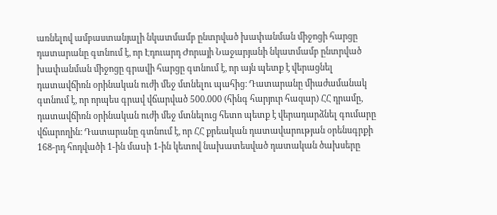առնելով ամբաստանյալի նկատմամբ ընտրված խափանման միջոցի հարցը դատարանը գտնում է, որ Էդուարդ Ժորայի Նաջարյանի նկատմամբ ընտրված խափանման միջոցը գրավի հարցը գտնում է, որ այն պետք է վերացնել դատավճիռն օրինական ուժի մեջ մտնելու պահից։ Դատարանը միաժամանակ գտնում է, որ որպես գրավ վճարված 500.000 (հինգ հարյուր հազար) ՀՀ դրամը, դատավճիռն օրինական ուժի մեջ մտնելուց հետո պետք է վերադարձնել գումարը վճարողին։ Դատարանը գտնում է, որ ՀՀ քրեական դատավարության օրենսգրքի 168-րդ հոդվածի 1-ին մաuի 1-ին կետով նախատեսված դատական ծախսերը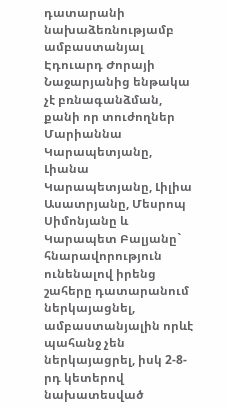դատարանի նախաձեռնությամբ ամբաստանյալ Էդուարդ Ժորայի Նաջարյանից ենթակա չէ բռնագանձման, քանի որ տուժողներ Մարիաննա Կարապետյանը, Լիանա Կարապետյանը, Լիլիա Ասատրյանը, Մեսրոպ Սիմոնյանը և Կարապետ Բալյանը` հնարավորություն ունենալով իրենց շահերը դատարանում ներկայացնել, ամբաստանյալին որևէ պահանջ չեն ներկայացրել, իսկ 2-8-րդ կետերով նախատեսված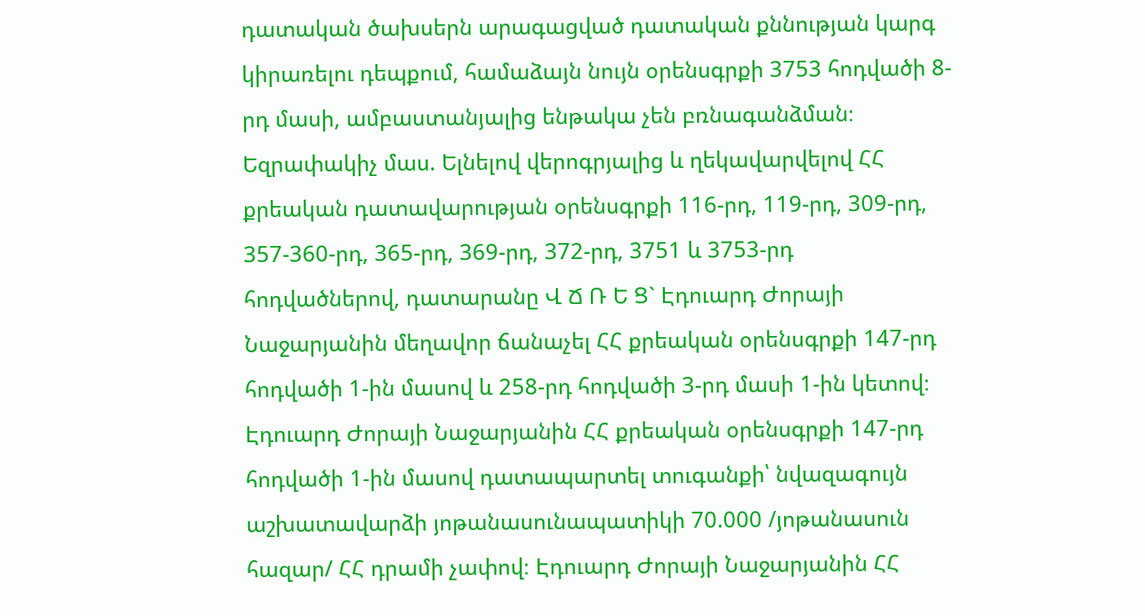դատական ծախսերն արագացված դատական քննության կարգ կիրառելու դեպքում, համաձայն նույն օրենսգրքի 3753 հոդվածի 8-րդ մասի, ամբաստանյալից ենթակա չեն բռնագանձման։ Եզրափակիչ մաս. Ելնելով վերոգրյալից և ղեկավարվելով ՀՀ քրեական դատավարության օրենսգրքի 116-րդ, 119-րդ, 309-րդ, 357-360-րդ, 365-րդ, 369-րդ, 372-րդ, 3751 և 3753-րդ հոդվածներով, դատարանը Վ Ճ Ռ Ե Ց` Էդուարդ Ժորայի Նաջարյանին մեղավոր ճանաչել ՀՀ քրեական օրենսգրքի 147-րդ հոդվածի 1-ին մասով և 258-րդ հոդվածի 3-րդ մասի 1-ին կետով։ Էդուարդ Ժորայի Նաջարյանին ՀՀ քրեական օրենսգրքի 147-րդ հոդվածի 1-ին մասով դատապարտել տուգանքի՝ նվազագույն աշխատավարձի յոթանասունապատիկի 70.000 /յոթանասուն հազար/ ՀՀ դրամի չափով։ Էդուարդ Ժորայի Նաջարյանին ՀՀ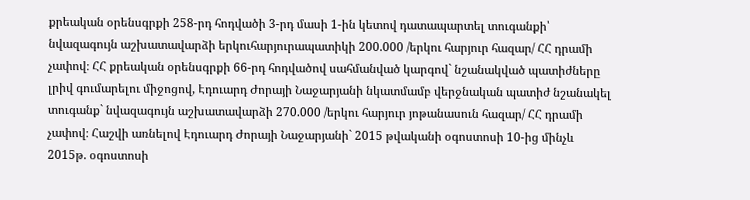քրեական օրենսգրքի 258-րդ հոդվածի 3-րդ մասի 1-ին կետով դատապարտել տուգանքի՝ նվազագույն աշխատավարձի երկուհարյուրապատիկի 200.000 /երկու հարյուր հազար/ ՀՀ դրամի չափով։ ՀՀ քրեական օրենսգրքի 66-րդ հոդվածով սահմանված կարգով` նշանակված պատիժները լրիվ գումարելու միջոցով, Էդուարդ Ժորայի Նաջարյանի նկատմամբ վերջնական պատիժ նշանակել տուգանք` նվազագույն աշխատավարձի 270.000 /երկու հարյուր յոթանասուն հազար/ ՀՀ դրամի չափով։ Հաշվի առնելով Էդուարդ Ժորայի Նաջարյանի` 2015 թվականի օգոստոսի 10-ից մինչև 2015թ. օգոստոսի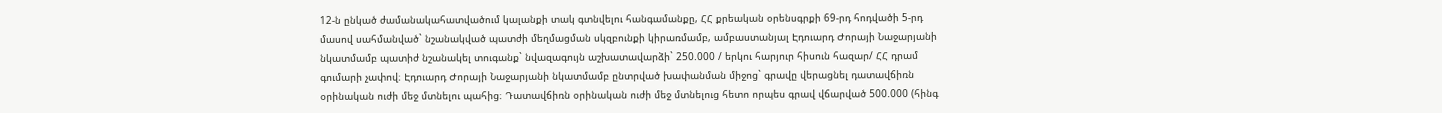12-ն ընկած ժամանակահատվածում կալանքի տակ գտնվելու հանգամանքը, ՀՀ քրեական օրենսգրքի 69-րդ հոդվածի 5-րդ մասով սահմանված` նշանակված պատժի մեղմացման սկզբունքի կիրառմամբ, ամբաստանյալ Էդուարդ Ժորայի Նաջարյանի նկատմամբ պատիժ նշանակել տուգանք` նվազագույն աշխատավարձի` 250.000 / երկու հարյուր հիսուն հազար/ ՀՀ դրամ գումարի չափով։ Էդուարդ Ժորայի Նաջարյանի նկատմամբ ընտրված խափանման միջոց` գրավը վերացնել դատավճիռն օրինական ուժի մեջ մտնելու պահից։ Դատավճիռն օրինական ուժի մեջ մտնելուց հետո որպես գրավ վճարված 500.000 (հինգ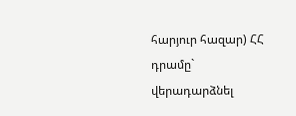հարյուր հազար) ՀՀ դրամը` վերադարձնել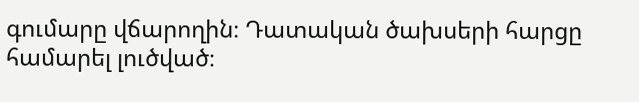գումարը վճարողին։ Դատական ծախսերի հարցը համարել լուծված։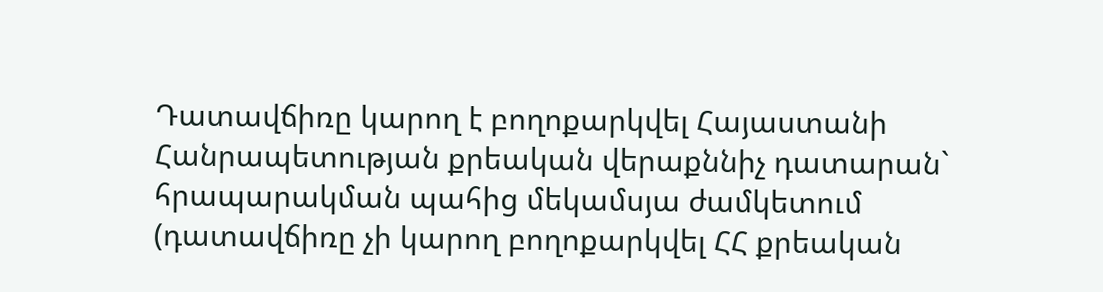Դատավճիռը կարող է բողոքարկվել Հայաստանի Հանրապետության քրեական վերաքննիչ դատարան` հրապարակման պահից մեկամսյա ժամկետում (դատավճիռը չի կարող բողոքարկվել ՀՀ քրեական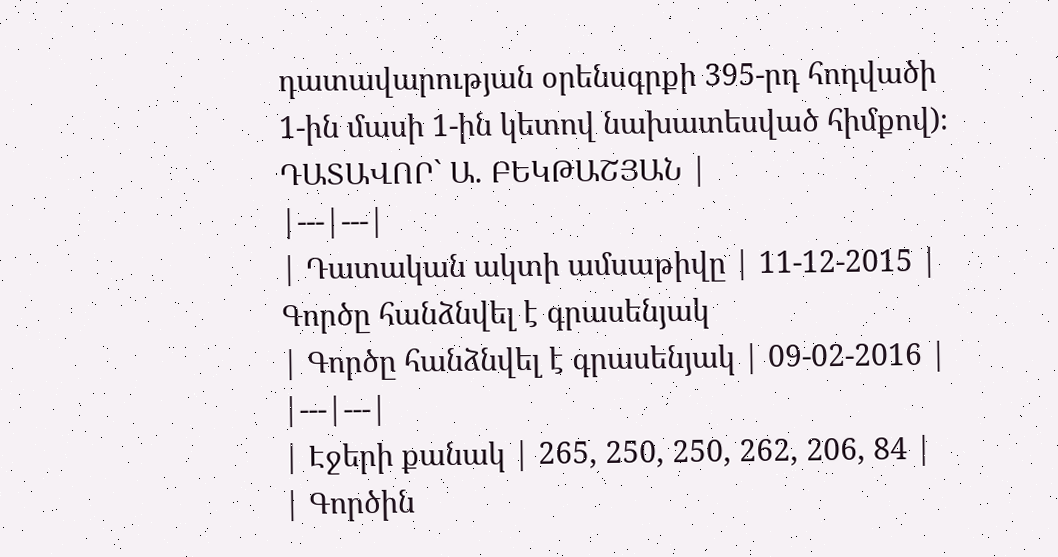դատավարության օրենսգրքի 395-րդ հոդվածի 1-ին մասի 1-ին կետով նախատեսված հիմքով)։ ԴԱՏԱՎՈՐ` Ա. ԲԵԿԹԱՇՅԱՆ |
|---|---|
| Դատական ակտի ամսաթիվը | 11-12-2015 |
Գործը հանձնվել է գրասենյակ
| Գործը հանձնվել է գրասենյակ | 09-02-2016 |
|---|---|
| Էջերի քանակ | 265, 250, 250, 262, 206, 84 |
| Գործին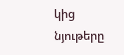կից նյութերը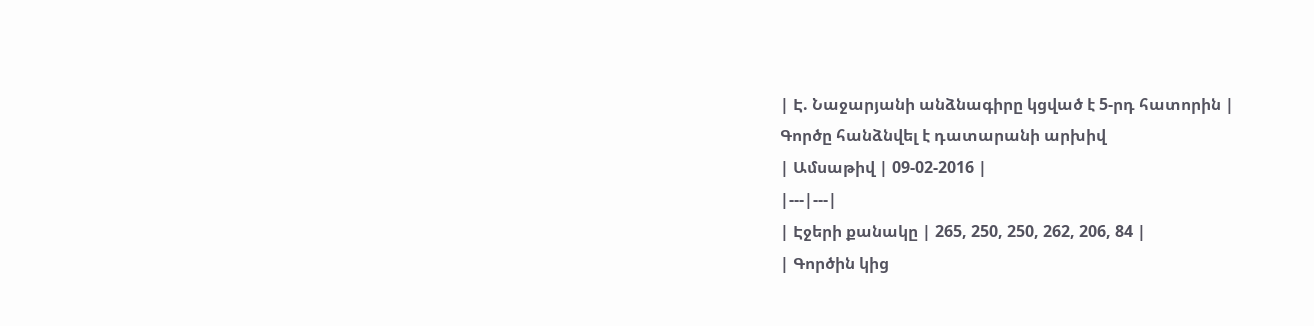| Է. Նաջարյանի անձնագիրը կցված է 5-րդ հատորին |
Գործը հանձնվել է դատարանի արխիվ
| Ամսաթիվ | 09-02-2016 |
|---|---|
| Էջերի քանակը | 265, 250, 250, 262, 206, 84 |
| Գործին կից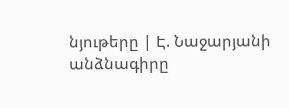նյութերը | Է. Նաջարյանի անձնագիրը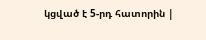կցված է 5-րդ հատորին |